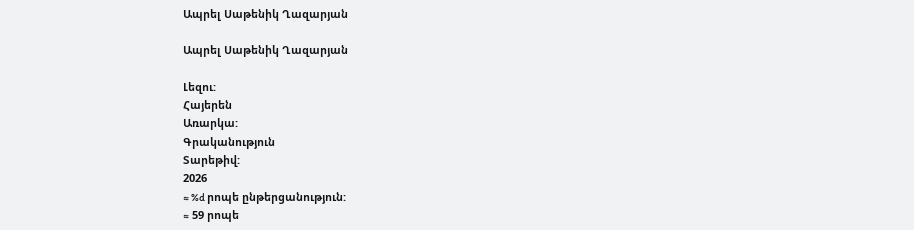Ապրել Սաթենիկ Ղազարյան

Ապրել Սաթենիկ Ղազարյան

Լեզու:
Հայերեն
Առարկա:
Գրականություն
Տարեթիվ:
2026
≈ %d րոպե ընթերցանություն:
≈ 59 րոպե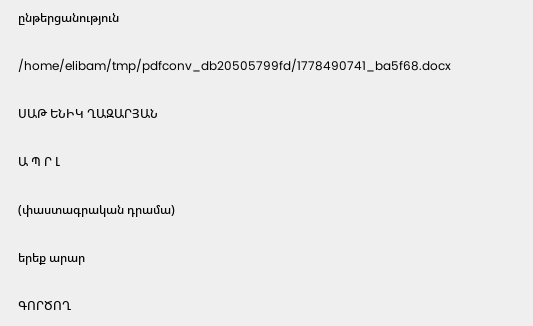ընթերցանություն

/home/elibam/tmp/pdfconv_db20505799fd/1778490741_ba5f68.docx

ՍԱԹ ԵՆԻԿ ՂԱԶԱՐՅԱՆ

Ա Պ Ր Լ

(փաստագրական դրամա)

երեք արար

ԳՈՐԾՈՂ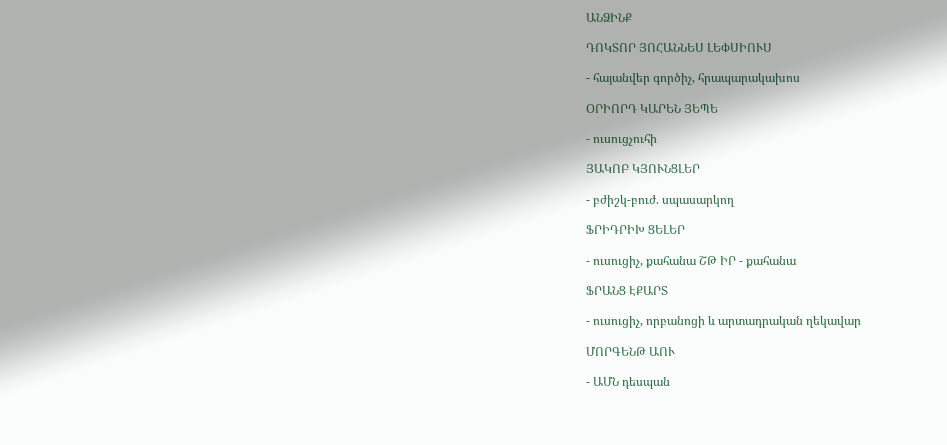ԱՆՁԻՆՔ

ԴՈԿՏՈՐ ՅՈՀԱՆՆԵՍ ԼԵՓՍԻՈՒՍ

- հայանվեր գործիչ, հրապարակախոս

ՕՐԻՈՐԴ ԿԱՐԵՆ ՅԵՊԵ

- ուսուցչուհի

ՅԱԿՈԲ ԿՅՈՒՆՑԼԵՐ

- բժիշկ-բուժ. սպասարկող

ՖՐԻԴՐԻԽ ՑԵԼԵՐ

- ուսուցիչ, քահանա ՇԹ ԻՐ - քահանա

ՖՐԱՆՑ ԷՔԱՐՏ

- ուսուցիչ, որբանոցի և արտադրական ղեկավար

ՄՈՐԳԵՆԹ ԱՈՒ

- ԱՄՆ դեսպան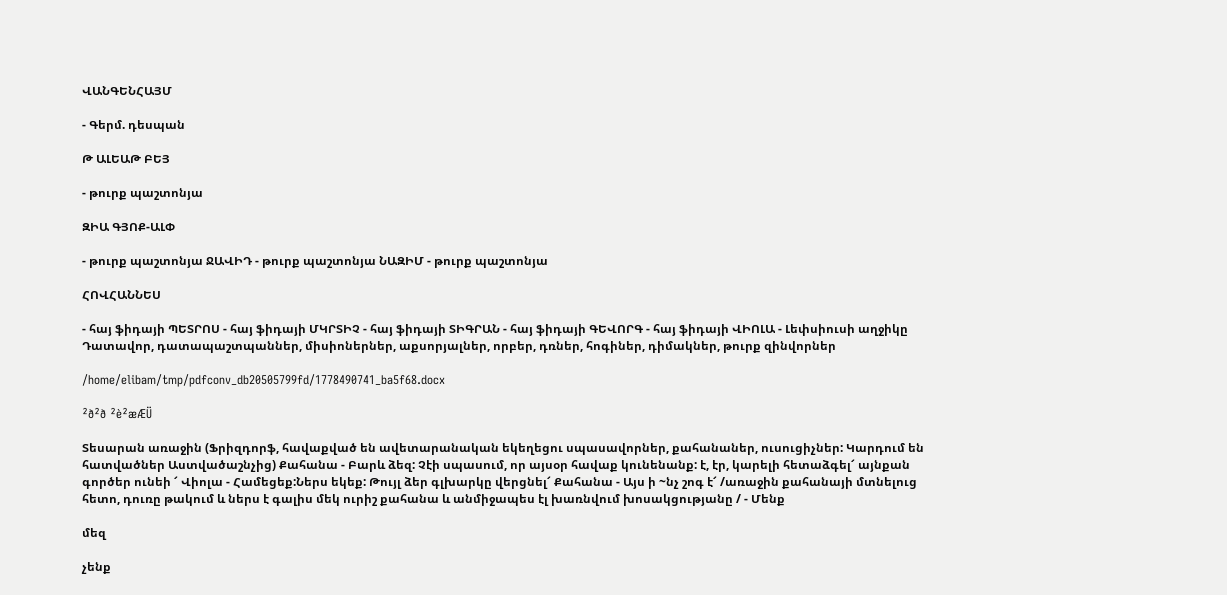ՎԱՆԳԵՆՀԱՅՄ

- Գերմ. դեսպան

Թ ԱԼԵԱԹ ԲԵՅ

- թուրք պաշտոնյա

ԶԻԱ ԳՅՈՔ-ԱԼՓ

- թուրք պաշտոնյա ՋԱՎԻԴ - թուրք պաշտոնյա ՆԱԶԻՄ - թուրք պաշտոնյա

ՀՈՎՀԱՆՆԵՍ

- հայ ֆիդայի ՊԵՏՐՈՍ - հայ ֆիդայի ՄԿՐՏԻՉ - հայ ֆիդայի ՏԻԳՐԱՆ - հայ ֆիդայի ԳԵՎՈՐԳ - հայ ֆիդայի ՎԻՈԼԱ - Լեփսիուսի աղջիկը Դատավոր, դատապաշտպաններ, միսիոներներ, աքսորյալներ, որբեր, դռներ, հոգիներ, դիմակներ, թուրք զինվորներ

/home/elibam/tmp/pdfconv_db20505799fd/1778490741_ba5f68.docx

²ð²ð ²è²æÆÜ

Տեսարան առաջին (Ֆրիզդորֆ, հավաքված են ավետարանական եկեղեցու սպասավորներ, քահանաներ, ուսուցիչներ: Կարդում են հատվածներ Աստվածաշնչից) Քահանա - Բարև ձեզ: Չէի սպասում, որ այսօր հավաք կունենանք: է, էր, կարելի հետաձգել՜ այնքան գործեր ունեի ՜ Վիոլա - Համեցեք:Ներս եկեք: Թույլ ձեր գլխարկը վերցնել՜ Քահանա - Այս ի ~նչ շոգ է՜ /առաջին քահանայի մտնելուց հետո, դուռը թակում և ներս է գալիս մեկ ուրիշ քահանա և անմիջապես էլ խառնվում խոսակցությանը / - Մենք

մեզ

չենք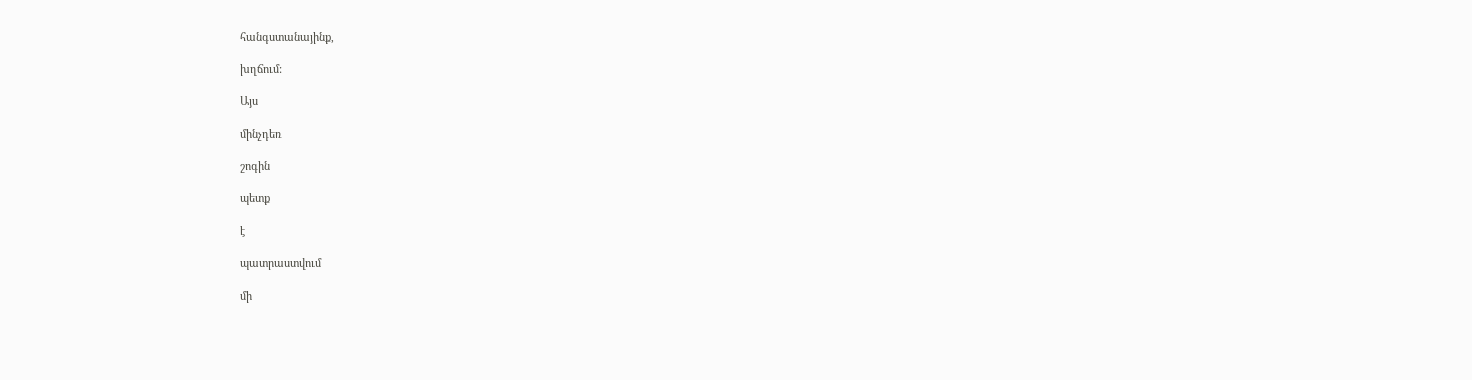հանգստանայինք,

խղճում:

Այս

մինչդեռ

շոգին

պետք

է

պատրաստվում

մի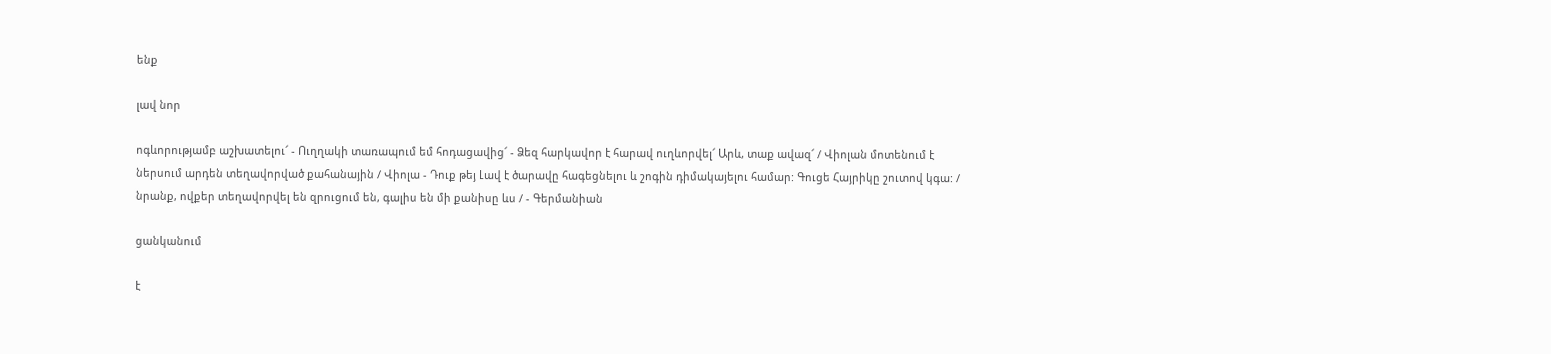ենք

լավ նոր

ոգևորությամբ աշխատելու՜ - Ուղղակի տառապում եմ հոդացավից՜ - Ձեզ հարկավոր է հարավ ուղևորվել՜ Արև, տաք ավազ՜ / Վիոլան մոտենում է ներսում արդեն տեղավորված քահանային / Վիոլա - Դուք թեյ Լավ է ծարավը հագեցնելու և շոգին դիմակայելու համար: Գուցե Հայրիկը շուտով կգա: / նրանք, ովքեր տեղավորվել են զրուցում են, գալիս են մի քանիսը ևս / - Գերմանիան

ցանկանում

է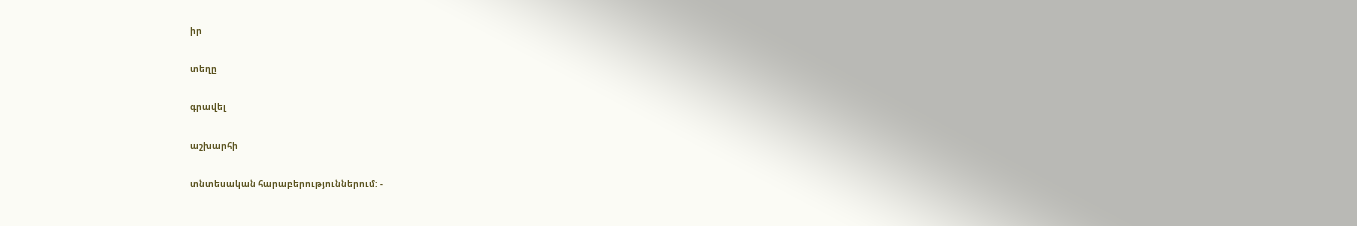իր

տեղը

գրավել

աշխարհի

տնտեսական հարաբերություններում: -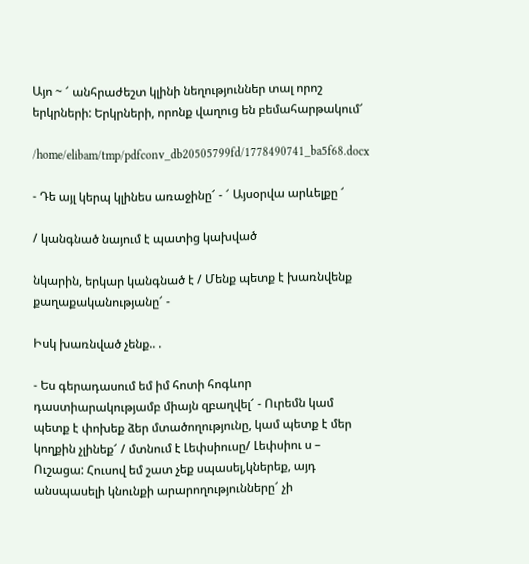Այո ~ ՜ անհրաժեշտ կլինի նեղություններ տալ որոշ երկրների: Երկրների, որոնք վաղուց են բեմահարթակում՜

/home/elibam/tmp/pdfconv_db20505799fd/1778490741_ba5f68.docx

- Դե այլ կերպ կլինես առաջինը՜ - ՜ Այսօրվա արևելքը ՜

/ կանգնած նայում է պատից կախված

նկարին, երկար կանգնած է / Մենք պետք է խառնվենք քաղաքականությանը՜ -

Իսկ խառնված չենք.. .

- Ես գերադասում եմ իմ հոտի հոգևոր դաստիարակությամբ միայն զբաղվել՜ - Ուրեմն կամ պետք է փոխեք ձեր մտածողությունը, կամ պետք է մեր կողքին չլինեք՜ / մտնում է Լեփսիուսը/ Լեփսիու ս – Ուշացա: Հուսով եմ շատ չեք սպասել,կներեք, այդ անսպասելի կնունքի արարողությունները՜ չի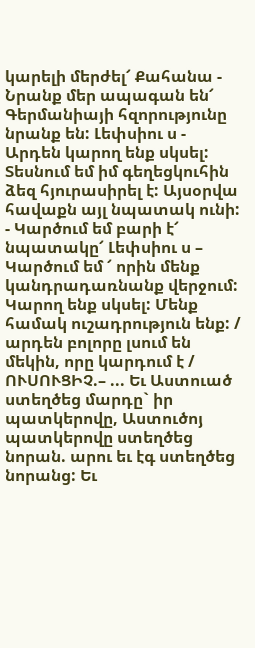կարելի մերժել՜ Քահանա - Նրանք մեր ապագան են՜ Գերմանիայի հզորությունը նրանք են: Լեփսիու ս - Արդեն կարող ենք սկսել: Տեսնում եմ իմ գեղեցկուհին ձեզ հյուրասիրել է: Այսօրվա հավաքն այլ նպատակ ունի: - Կարծում եմ բարի է՜ նպատակը՜ Լեփսիու ս – Կարծում եմ ՜ որին մենք կանդրադառնանք վերջում: Կարող ենք սկսել: Մենք համակ ուշադրություն ենք: / արդեն բոլորը լսում են մեկին, որը կարդում է / ՈՒՍՈՒՑԻՉ.– ... Եւ Աստուած ստեղծեց մարդը` իր պատկերովը, Աստուծոյ պատկերովը ստեղծեց նորան. արու եւ էգ ստեղծեց նորանց: Եւ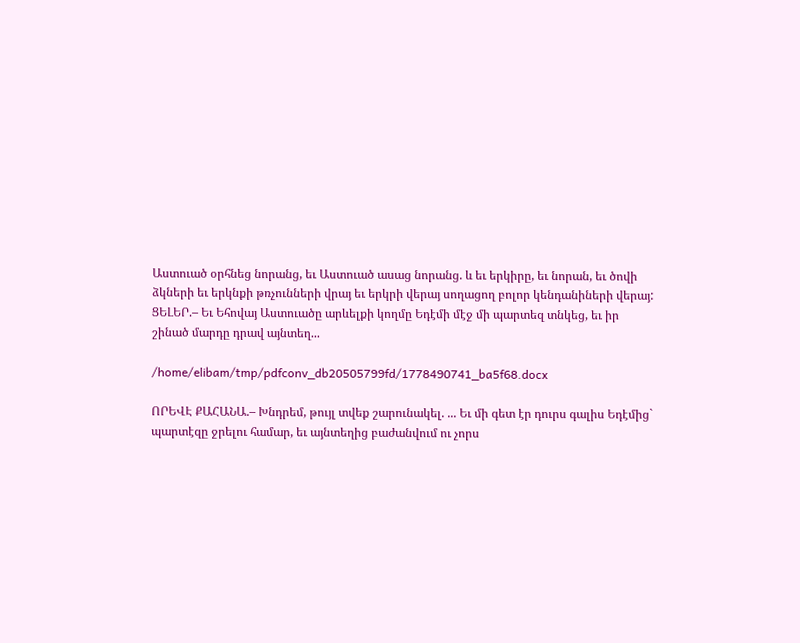Աստուած օրհնեց նորանց, եւ Աստուած ասաց նորանց. և եւ երկիրը, եւ նորան, եւ ծովի ձկների եւ երկնքի թռչունների վրայ եւ երկրի վերայ սողացող բոլոր կենդանիների վերայ: ՑԵԼԵՐ.– Եւ Եհովայ Աստուածը արևելքի կողմը Եդէմի մէջ մի պարտեզ տնկեց, եւ իր շինած մարդը դրավ այնտեղ...

/home/elibam/tmp/pdfconv_db20505799fd/1778490741_ba5f68.docx

ՈՐԵՎԷ ՔԱՀԱՆԱ.– Խնդրեմ, թույլ տվեք շարունակել. ... Եւ մի գետ էր դուրս գալիս Եդէմից` պարտէզը ջրելու համար, եւ այնտեղից բաժանվում ու չորս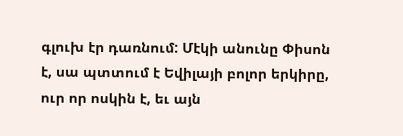գլուխ էր դառնում: Մէկի անունը Փիսոն է, սա պտտում է Եվիլայի բոլոր երկիրը, ուր որ ոսկին է, եւ այն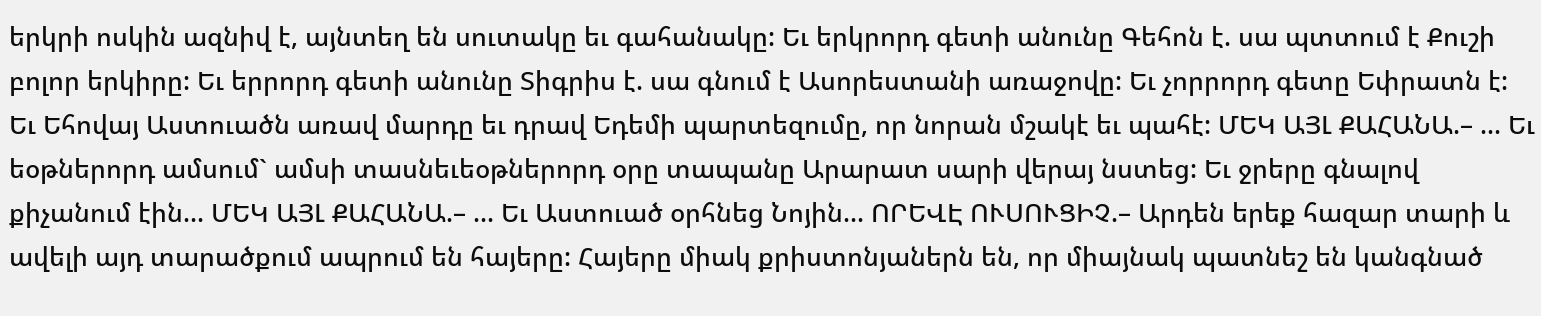երկրի ոսկին ազնիվ է, այնտեղ են սուտակը եւ գահանակը: Եւ երկրորդ գետի անունը Գեհոն է. սա պտտում է Քուշի բոլոր երկիրը: Եւ երրորդ գետի անունը Տիգրիս է. սա գնում է Ասորեստանի առաջովը: Եւ չորրորդ գետը Եփրատն է: Եւ Եհովայ Աստուածն առավ մարդը եւ դրավ Եդեմի պարտեզումը, որ նորան մշակէ եւ պահէ: ՄԵԿ ԱՅԼ ՔԱՀԱՆԱ.– ... Եւ եօթներորդ ամսում` ամսի տասնեւեօթներորդ օրը տապանը Արարատ սարի վերայ նստեց: Եւ ջրերը գնալով քիչանում էին... ՄԵԿ ԱՅԼ ՔԱՀԱՆԱ.– ... Եւ Աստուած օրհնեց Նոյին... ՈՐԵՎԷ ՈՒՍՈՒՑԻՉ.– Արդեն երեք հազար տարի և ավելի այդ տարածքում ապրում են հայերը: Հայերը միակ քրիստոնյաներն են, որ միայնակ պատնեշ են կանգնած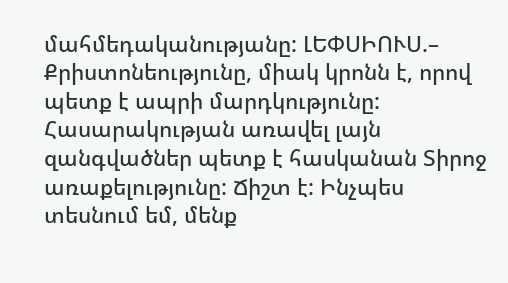մահմեդականությանը: ԼԵՓՍԻՈՒՍ.– Քրիստոնեությունը, միակ կրոնն է, որով պետք է ապրի մարդկությունը: Հասարակության առավել լայն զանգվածներ պետք է հասկանան Տիրոջ առաքելությունը: Ճիշտ է: Ինչպես տեսնում եմ, մենք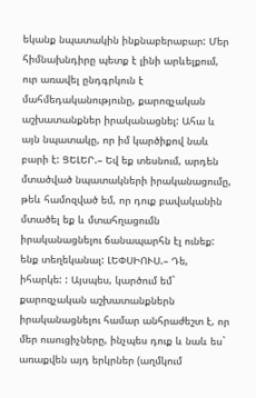եկանք նպատակին ինքնաբերաբար: Մեր հիմնախնդիրը պետք է լինի արևելքում, ուր առավել ընդգրկուն է մահմեդականությունը, քարոզչական աշխատանքներ իրականացնել: Ահա և այն նպատակը, որ իմ կարծիքով նաև բարի է: ՑԵԼԵՐ.– Եվ եք տեսնում, արդեն մտածված նպատակների իրականացումը, թեև համոզված եմ, որ դուք բավականին մտածել եք և մտահղացումն իրականացնելու ճանապարհն էլ ունեք: ենք տեղեկանալ: ԼԵՓՍԻՈՒՍ.– Դե, իհարկե: : Այսպես, կարծում եմ` քարոզչական աշխատանքներն իրականացնելու համար անհրաժեշտ է, որ մեր ուսուցիչները, ինչպես դուք և նաև ես` առաքվեն այդ երկրներ (աղմկում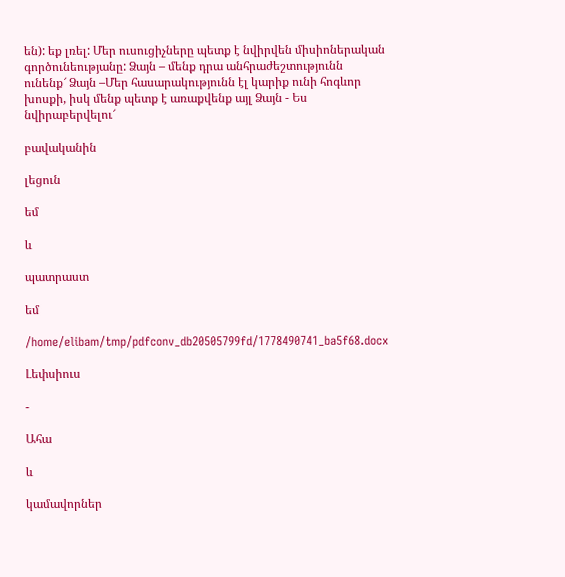են): եք լռել: Մեր ուսուցիչները պետք է նվիրվեն միսիոներական գործունեությանը: Ձայն – մենք դրա անհրաժեշտությունն ունենք՜ Ձայն –Մեր հասարակությունն էլ կարիք ունի հոգևոր խոսքի, իսկ մենք պետք է առաքվենք այլ Ձայն - Ես նվիրաբերվելու՜

բավականին

լեցուն

եմ

և

պատրաստ

եմ

/home/elibam/tmp/pdfconv_db20505799fd/1778490741_ba5f68.docx

Լեփսիուս

-

Ահա

և

կամավորներ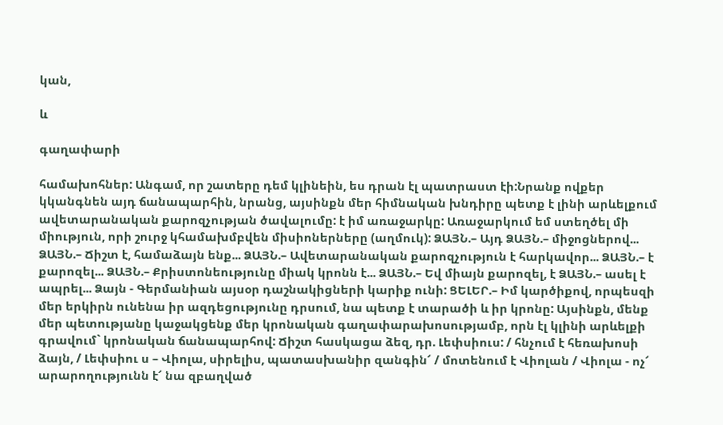կան,

և

գաղափարի

համախոհներ: Անգամ, որ շատերը դեմ կլինեին, ես դրան էլ պատրաստ էի:Նրանք ովքեր կկանգնեն այդ ճանապարհին, նրանց, այսինքն մեր հիմնական խնդիրը պետք է լինի արևելքում ավետարանական քարոզչության ծավալումը: է իմ առաջարկը: Առաջարկում եմ ստեղծել մի միություն, որի շուրջ կհամախմբվեն միսիոներները (աղմուկ): ՁԱՅՆ.– Այդ ՁԱՅՆ.– միջոցներով... ՁԱՅՆ.– Ճիշտ է, համաձայն ենք... ՁԱՅՆ.– Ավետարանական քարոզչություն է հարկավոր... ՁԱՅՆ.– է քարոզել... ՁԱՅՆ.– Քրիստոնեությունը միակ կրոնն է... ՁԱՅՆ.– Եվ միայն քարոզել, է ՁԱՅՆ.– ասել է ապրել... Ձայն - Գերմանիան այսօր դաշնակիցների կարիք ունի: ՑԵԼԵՐ.– Իմ կարծիքով, որպեսզի մեր երկիրն ունենա իր ազդեցությունը դրսում, նա պետք է տարածի և իր կրոնը: Այսինքն, մենք մեր պետությանը կաջակցենք մեր կրոնական գաղափարախոսությամբ, որն էլ կլինի արևելքի գրավում` կրոնական ճանապարհով: Ճիշտ հասկացա ձեզ, դր. Լեփսիուս: / հնչում է հեռախոսի ձայն, / Լեփսիու ս – Վիոլա, սիրելիս, պատասխանիր զանգին՜ / մոտենում է Վիոլան / Վիոլա - ոչ՜ արարողությունն է՜ նա զբաղված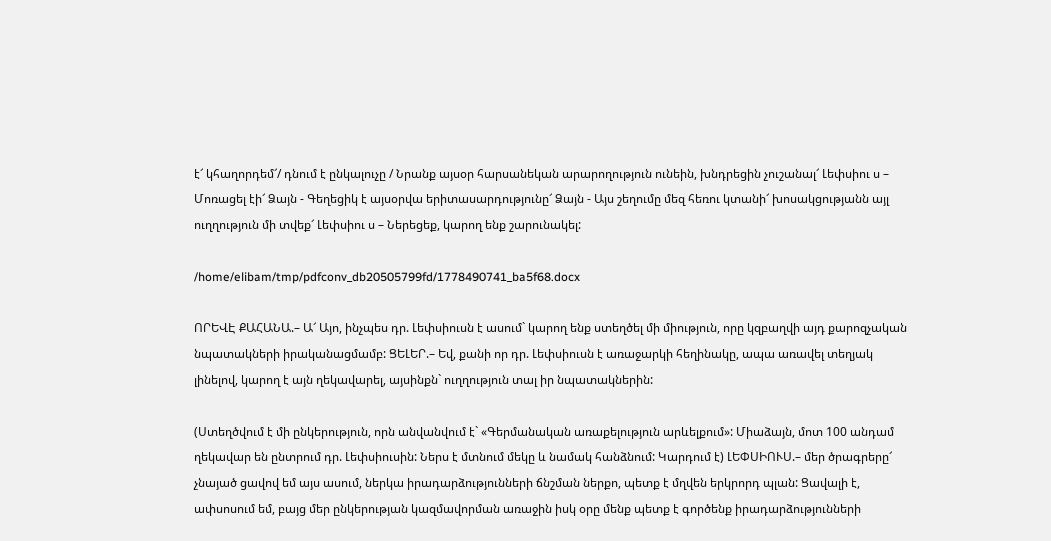է՜ կհաղորդեմ՜/ դնում է ընկալուչը / Նրանք այսօր հարսանեկան արարողություն ունեին, խնդրեցին չուշանալ՜ Լեփսիու ս – Մոռացել էի՜ Ձայն - Գեղեցիկ է այսօրվա երիտասարդությունը՜ Ձայն - Այս շեղումը մեզ հեռու կտանի՜ խոսակցությանն այլ ուղղություն մի տվեք՜ Լեփսիու ս – Ներեցեք, կարող ենք շարունակել:

/home/elibam/tmp/pdfconv_db20505799fd/1778490741_ba5f68.docx

ՈՐԵՎԷ ՔԱՀԱՆԱ.– Ա՜ Այո, ինչպես դր. Լեփսիուսն է ասում` կարող ենք ստեղծել մի միություն, որը կզբաղվի այդ քարոզչական նպատակների իրականացմամբ: ՑԵԼԵՐ.– Եվ, քանի որ դր. Լեփսիուսն է առաջարկի հեղինակը, ապա առավել տեղյակ լինելով, կարող է այն ղեկավարել, այսինքն` ուղղություն տալ իր նպատակներին:

(Ստեղծվում է մի ընկերություն, որն անվանվում է` «Գերմանական առաքելություն արևելքում»: Միաձայն, մոտ 100 անդամ ղեկավար են ընտրում դր. Լեփսիուսին: Ներս է մտնում մեկը և նամակ հանձնում: Կարդում է) ԼԵՓՍԻՈՒՍ.– մեր ծրագրերը՜ չնայած ցավով եմ այս ասում, ներկա իրադարձությունների ճնշման ներքո, պետք է մղվեն երկրորդ պլան: Ցավալի է, ափսոսում եմ, բայց մեր ընկերության կազմավորման առաջին իսկ օրը մենք պետք է գործենք իրադարձությունների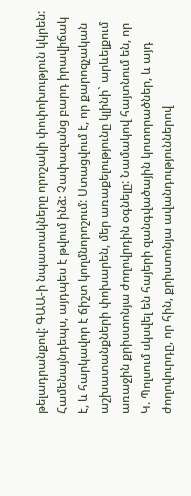թելադրանքով: ԳԱԱ-ի նպատակները որոշակի փոփոխություն կկրեն: Համենայնդեպս, այդպես է թվում ինձ: Չափազանց բարդ իրավիճակ է, և հարկավոր է ճիշտ կողմնորոշում: Ստացվում է, որ քարոզչական աշխատանքների փոխարեն, մեր առաքելությունը կլինի` արևելքում առաջին քրիստոնյա ժողովրդին օգնելը: Նամակով հայտնում են, որ Կ. Պոլսում սկսվել են հայերի զանգվածային կոտորածներ, և այդ ժողովուրդը, որ հին, քրիստոնյա ավանդություններով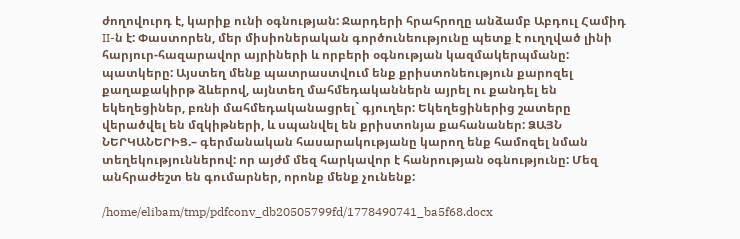ժողովուրդ է, կարիք ունի օգնության: Ջարդերի հրահրողը անձամբ Աբդուլ Համիդ II-ն է: Փաստորեն, մեր միսիոներական գործունեությունը պետք է ուղղված լինի հարյուր-հազարավոր այրիների և որբերի օգնության կազմակերպմանը: պատկերը: Այստեղ մենք պատրաստվում ենք քրիստոնեություն քարոզել քաղաքակիրթ ձևերով, այնտեղ մահմեդականներն այրել ու քանդել են եկեղեցիներ, բռնի մահմեդականացրել` գյուղեր: Եկեղեցիներից շատերը վերածվել են մզկիթների, և սպանվել են քրիստոնյա քահանաներ: ՁԱՅՆ ՆԵՐԿԱՆԵՐԻՑ.– գերմանական հասարակությանը կարող ենք համոզել նման տեղեկություններով: որ այժմ մեզ հարկավոր է հանրության օգնությունը: Մեզ անհրաժեշտ են գումարներ, որոնք մենք չունենք:

/home/elibam/tmp/pdfconv_db20505799fd/1778490741_ba5f68.docx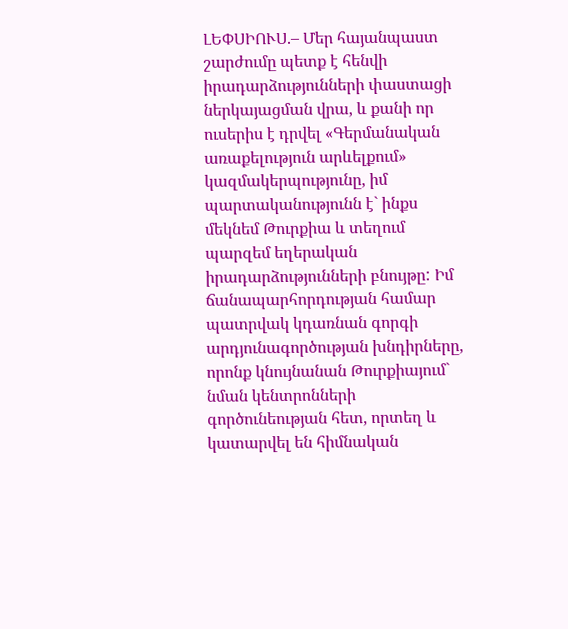ԼԵՓՍԻՈՒՍ.– Մեր հայանպաստ շարժումը պետք է հենվի իրադարձությունների փաստացի ներկայացման վրա, և քանի որ ուսերիս է դրվել «Գերմանական առաքելություն արևելքում» կազմակերպությունը, իմ պարտականությունն է` ինքս մեկնեմ Թուրքիա և տեղում պարզեմ եղերական իրադարձությունների բնույթը: Իմ ճանապարհորդության համար պատրվակ կդառնան գորգի արդյունագործության խնդիրները, որոնք կնույնանան Թուրքիայում` նման կենտրոնների գործունեության հետ, որտեղ և կատարվել են հիմնական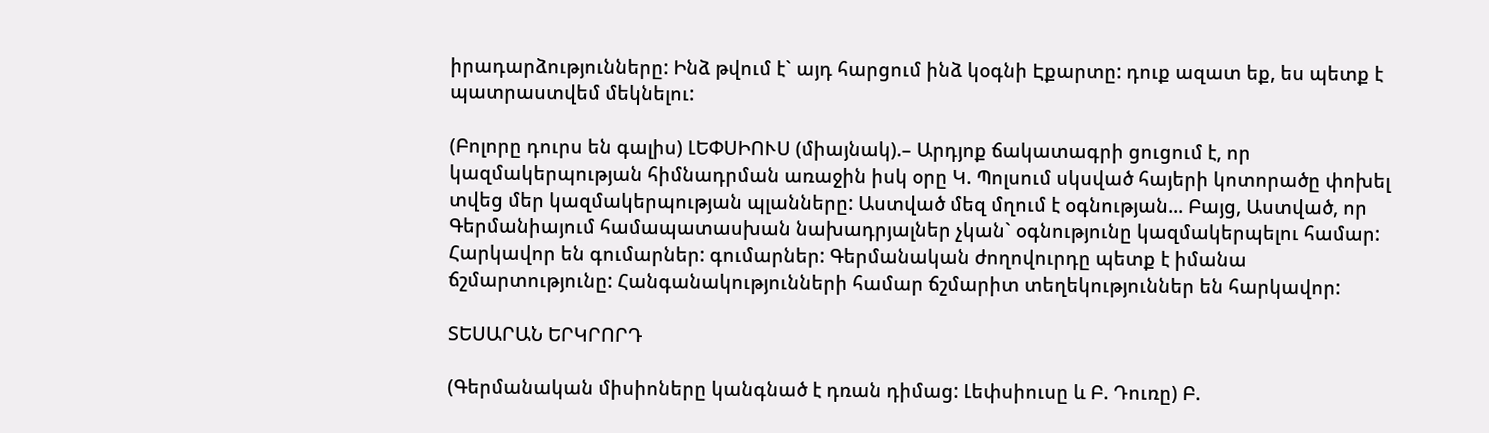իրադարձությունները: Ինձ թվում է` այդ հարցում ինձ կօգնի Էքարտը: դուք ազատ եք, ես պետք է պատրաստվեմ մեկնելու:

(Բոլորը դուրս են գալիս) ԼԵՓՍԻՈՒՍ (միայնակ).– Արդյոք ճակատագրի ցուցում է, որ կազմակերպության հիմնադրման առաջին իսկ օրը Կ. Պոլսում սկսված հայերի կոտորածը փոխել տվեց մեր կազմակերպության պլանները: Աստված մեզ մղում է օգնության... Բայց, Աստված, որ Գերմանիայում համապատասխան նախադրյալներ չկան` օգնությունը կազմակերպելու համար: Հարկավոր են գումարներ: գումարներ: Գերմանական ժողովուրդը պետք է իմանա ճշմարտությունը: Հանգանակությունների համար ճշմարիտ տեղեկություններ են հարկավոր:

ՏԵՍԱՐԱՆ ԵՐԿՐՈՐԴ

(Գերմանական միսիոները կանգնած է դռան դիմաց: Լեփսիուսը և Բ. Դուռը) Բ.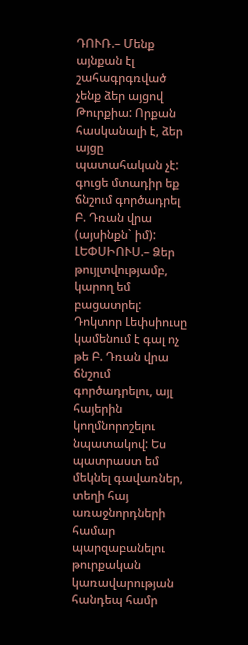ԴՈՒՌ.– Մենք այնքան էլ շահագրգռված չենք ձեր այցով Թուրքիա: Որքան հասկանալի է, ձեր այցը պատահական չէ: գուցե մտադիր եք ճնշում գործադրել Բ. Դռան վրա (այսինքն` իմ): ԼԵՓՍԻՈՒՍ.– Ձեր թույլտվությամբ, կարող եմ բացատրել: Դոկտոր Լեփսիուսը կամենում է գալ ոչ թե Բ. Դռան վրա ճնշում գործադրելու, այլ հայերին կողմնորոշելու նպատակով: Ես պատրաստ եմ մեկնել գավառներ, տեղի հայ առաջնորդների համար պարզաբանելու թուրքական կառավարության հանդեպ համր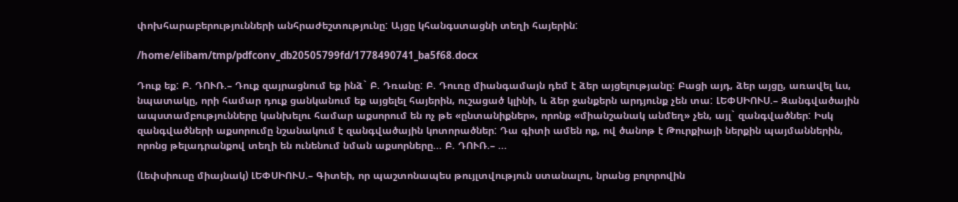փոխհարաբերությունների անհրաժեշտությունը: Այցը կհանգստացնի տեղի հայերին:

/home/elibam/tmp/pdfconv_db20505799fd/1778490741_ba5f68.docx

Դուք եք: Բ. ԴՈՒՌ.– Դուք զայրացնում եք ինձ` Բ. Դռանը: Բ. Դուռը միանգամայն դեմ է ձեր այցելությանը: Բացի այդ, ձեր այցը, առավել ևս, նպատակը, որի համար դուք ցանկանում եք այցելել հայերին, ուշացած կլինի, և ձեր ջանքերն արդյունք չեն տա: ԼԵՓՍԻՈՒՍ.– Զանգվածային ապստամբությունները կանխելու համար աքսորում են ոչ թե «ընտանիքներ», որոնք «միանշանակ անմեղ» չեն, այլ` զանգվածներ: Իսկ զանգվածների աքսորումը նշանակում է զանգվածային կոտորածներ: Դա գիտի ամեն ոք, ով ծանոթ է Թուրքիայի ներքին պայմաններին, որոնց թելադրանքով տեղի են ունենում նման աքսորները... Բ. ԴՈՒՌ.– ...

(Լեփսիուսը միայնակ) ԼԵՓՍԻՈՒՍ.– Գիտեի, որ պաշտոնապես թույլտվություն ստանալու, նրանց բոլորովին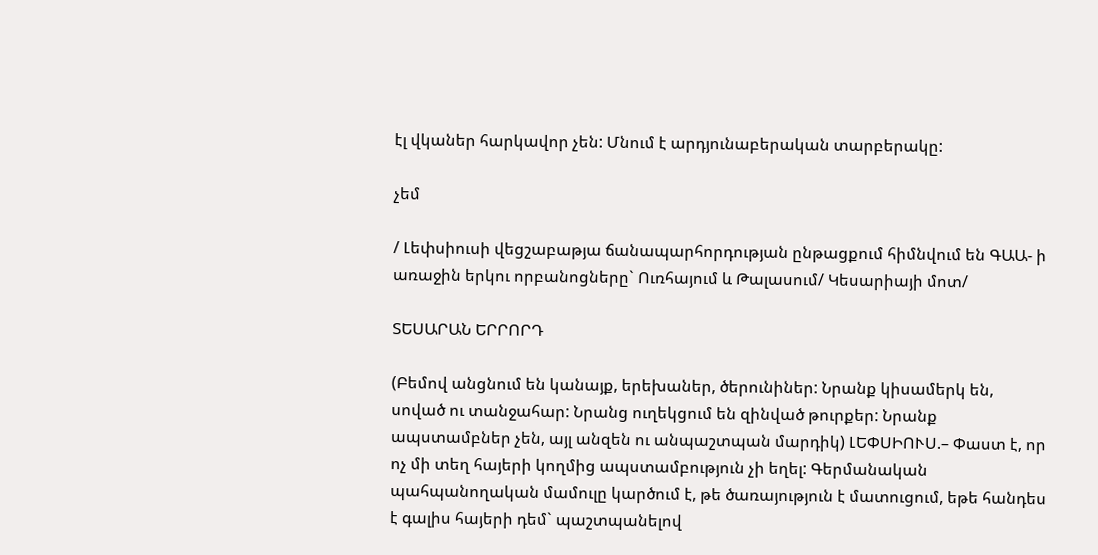էլ վկաներ հարկավոր չեն: Մնում է արդյունաբերական տարբերակը:

չեմ

/ Լեփսիուսի վեցշաբաթյա ճանապարհորդության ընթացքում հիմնվում են ԳԱԱ- ի առաջին երկու որբանոցները` Ուռհայում և Թալասում/ Կեսարիայի մոտ/

ՏԵՍԱՐԱՆ ԵՐՐՈՐԴ

(Բեմով անցնում են կանայք, երեխաներ, ծերունիներ: Նրանք կիսամերկ են, սոված ու տանջահար: Նրանց ուղեկցում են զինված թուրքեր: Նրանք ապստամբներ չեն, այլ անզեն ու անպաշտպան մարդիկ) ԼԵՓՍԻՈՒՍ.– Փաստ է, որ ոչ մի տեղ հայերի կողմից ապստամբություն չի եղել: Գերմանական պահպանողական մամուլը կարծում է, թե ծառայություն է մատուցում, եթե հանդես է գալիս հայերի դեմ` պաշտպանելով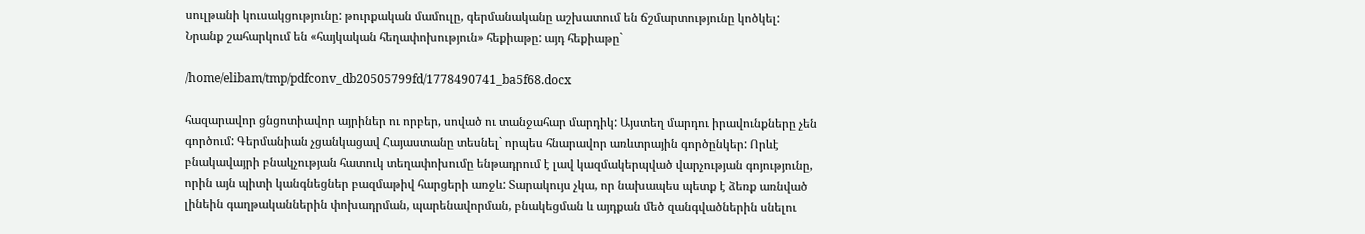սուլթանի կուսակցությունը: թուրքական մամուլը, գերմանականը աշխատում են ճշմարտությունը կոծկել: Նրանք շահարկում են «հայկական հեղափոխություն» հեքիաթը: այդ հեքիաթը`

/home/elibam/tmp/pdfconv_db20505799fd/1778490741_ba5f68.docx

հազարավոր ցնցոտիավոր այրիներ ու որբեր, սոված ու տանջահար մարդիկ: Այստեղ մարդու իրավունքները չեն գործում: Գերմանիան չցանկացավ Հայաստանը տեսնել` որպես հնարավոր առևտրային գործընկեր: Որևէ բնակավայրի բնակչության հատուկ տեղափոխումը ենթադրում է լավ կազմակերպված վարչության գոյությունը, որին այն պիտի կանգնեցներ բազմաթիվ հարցերի առջև: Տարակույս չկա, որ նախապես պետք է ձեռք առնված լինեին գաղթականներին փոխադրման, պարենավորման, բնակեցման և այդքան մեծ զանգվածներին սնելու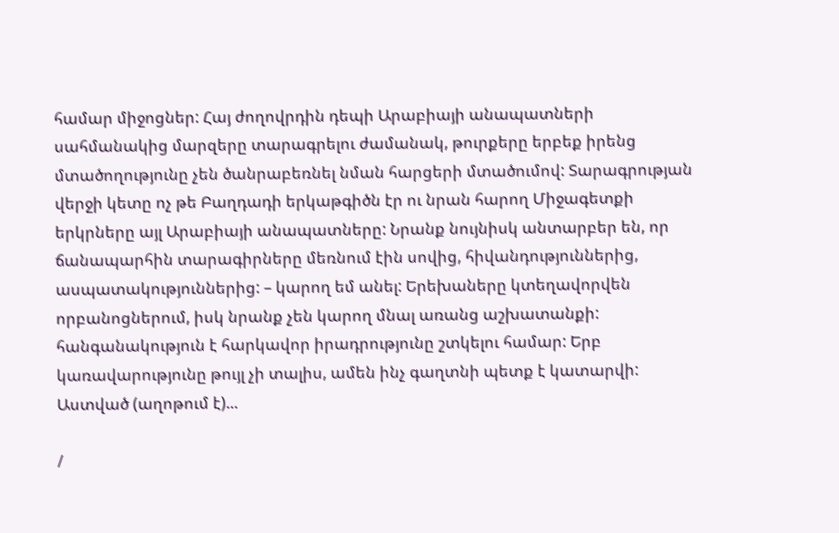համար միջոցներ: Հայ ժողովրդին դեպի Արաբիայի անապատների սահմանակից մարզերը տարագրելու ժամանակ, թուրքերը երբեք իրենց մտածողությունը չեն ծանրաբեռնել նման հարցերի մտածումով: Տարագրության վերջի կետը ոչ թե Բաղդադի երկաթգիծն էր ու նրան հարող Միջագետքի երկրները այլ Արաբիայի անապատները: Նրանք նույնիսկ անտարբեր են, որ ճանապարհին տարագիրները մեռնում էին սովից, հիվանդություններից, ասպատակություններից: – կարող եմ անել: Երեխաները կտեղավորվեն որբանոցներում, իսկ նրանք չեն կարող մնալ առանց աշխատանքի: հանգանակություն է հարկավոր իրադրությունը շտկելու համար: Երբ կառավարությունը թույլ չի տալիս, ամեն ինչ գաղտնի պետք է կատարվի: Աստված (աղոթում է)...

/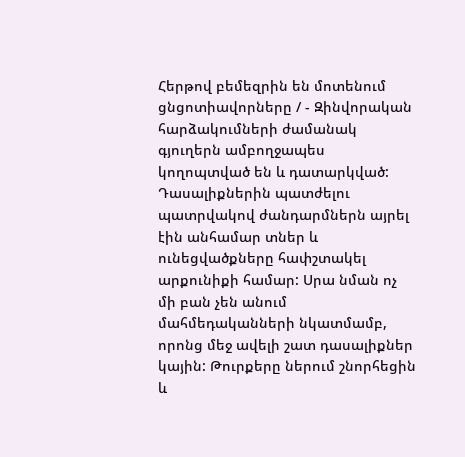Հերթով բեմեզրին են մոտենում ցնցոտիավորները / - Զինվորական հարձակումների ժամանակ գյուղերն ամբողջապես կողոպտված են և դատարկված: Դասալիքներին պատժելու պատրվակով ժանդարմներն այրել էին անհամար տներ և ունեցվածքները հափշտակել արքունիքի համար: Սրա նման ոչ մի բան չեն անում մահմեդականների նկատմամբ, որոնց մեջ ավելի շատ դասալիքներ կային: Թուրքերը ներում շնորհեցին և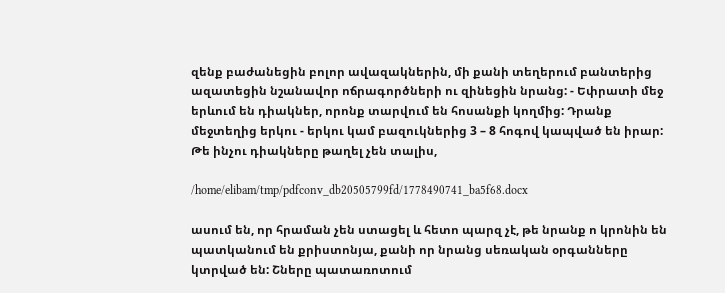զենք բաժանեցին բոլոր ավազակներին, մի քանի տեղերում բանտերից ազատեցին նշանավոր ոճրագործների ու զինեցին նրանց: - Եփրատի մեջ երևում են դիակներ, որոնք տարվում են հոսանքի կողմից: Դրանք մեջտեղից երկու - երկու կամ բազուկներից 3 – 8 հոգով կապված են իրար: Թե ինչու դիակները թաղել չեն տալիս,

/home/elibam/tmp/pdfconv_db20505799fd/1778490741_ba5f68.docx

ասում են, որ հրաման չեն ստացել և հետո պարզ չէ, թե նրանք ո կրոնին են պատկանում են քրիստոնյա, քանի որ նրանց սեռական օրգանները կտրված են: Շները պատառոտում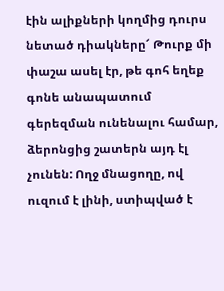էին ալիքների կողմից դուրս նետած դիակները՜ Թուրք մի փաշա ասել էր, թե գոհ եղեք գոնե անապատում գերեզման ունենալու համար, ձերոնցից շատերն այդ էլ չունեն: Ողջ մնացողը, ով ուզում է լինի, ստիպված է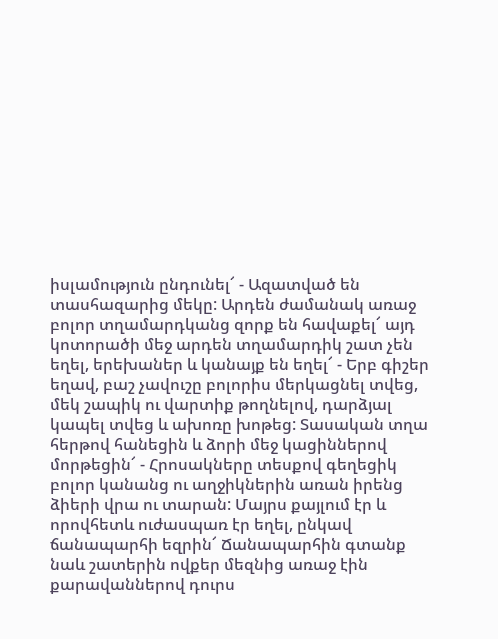իսլամություն ընդունել՜ - Ազատված են տասհազարից մեկը: Արդեն ժամանակ առաջ բոլոր տղամարդկանց զորք են հավաքել՜ այդ կոտորածի մեջ արդեն տղամարդիկ շատ չեն եղել, երեխաներ և կանայք են եղել՜ - Երբ գիշեր եղավ, բաշ չավուշը բոլորիս մերկացնել տվեց, մեկ շապիկ ու վարտիք թողնելով, դարձյալ կապել տվեց և ախոռը խոթեց: Տասական տղա հերթով հանեցին և ձորի մեջ կացիններով մորթեցին՜ - Հրոսակները տեսքով գեղեցիկ բոլոր կանանց ու աղջիկներին առան իրենց ձիերի վրա ու տարան: Մայրս քայլում էր և որովհետև ուժասպառ էր եղել, ընկավ ճանապարհի եզրին՜ Ճանապարհին գտանք նաև շատերին ովքեր մեզնից առաջ էին քարավաններով դուրս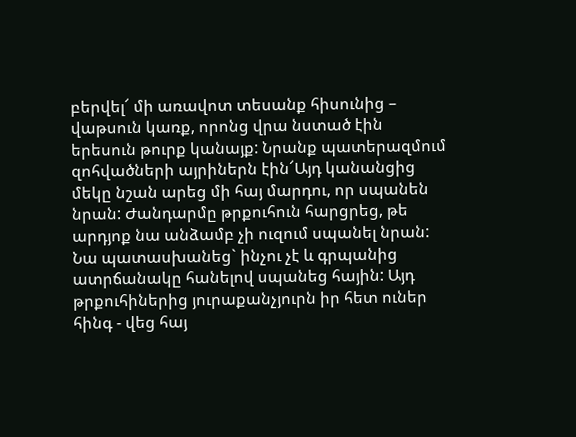բերվել՜ մի առավոտ տեսանք հիսունից – վաթսուն կառք, որոնց վրա նստած էին երեսուն թուրք կանայք: Նրանք պատերազմում զոհվածների այրիներն էին՜Այդ կանանցից մեկը նշան արեց մի հայ մարդու, որ սպանեն նրան: Ժանդարմը թրքուհուն հարցրեց, թե արդյոք նա անձամբ չի ուզում սպանել նրան: Նա պատասխանեց` ինչու չէ և գրպանից ատրճանակը հանելով սպանեց հային: Այդ թրքուհիներից յուրաքանչյուրն իր հետ ուներ հինգ - վեց հայ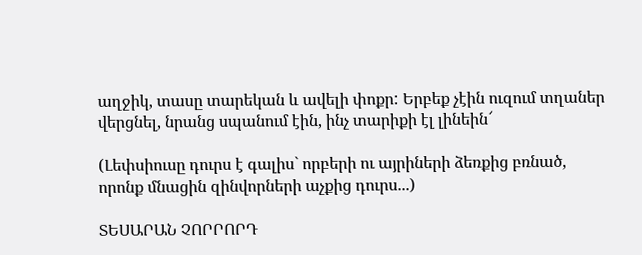աղջիկ, տասը տարեկան և ավելի փոքր: Երբեք չէին ուզում տղաներ վերցնել, նրանց սպանում էին, ինչ տարիքի էլ լինեին՜

(Լեփսիուսը դուրս է գալիս` որբերի ու այրիների ձեռքից բռնած, որոնք մնացին զինվորների աչքից դուրս...)

ՏԵՍԱՐԱՆ ՉՈՐՐՈՐԴ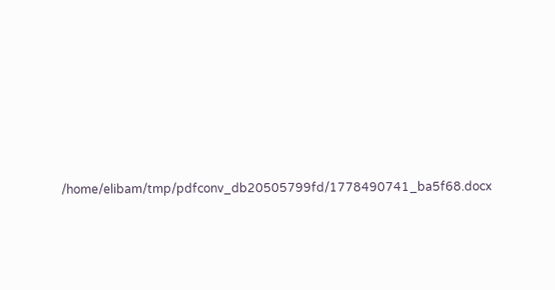/home/elibam/tmp/pdfconv_db20505799fd/1778490741_ba5f68.docx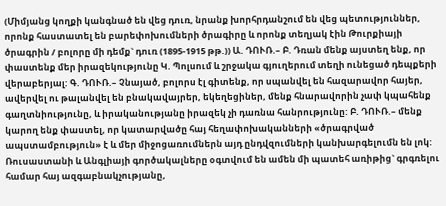(Միմյանց կողքի կանգնած են վեց դուռ, նրանք խորհրդանշում են վեց պետություններ, որոնք հաստատել են բարեփոխումների ծրագիրը և որոնք տեղյակ էին Թուրքիայի ծրագրին / բոլորը մի դեմք` դուռ (1895-1915 թթ.)) Ա. ԴՈՒՌ.– Բ. Դռան մենք այստեղ ենք, որ փաստենք մեր իրազեկությունը Կ. Պոլսում և շրջակա գյուղերում տեղի ունեցած դեպքերի վերաբերյալ: Գ. ԴՈՒՌ.– Չնայած, բոլորս էլ գիտենք, որ սպանվել են հազարավոր հայեր, ավերվել ու թալանվել են բնակավայրեր, եկեղեցիներ, մենք հնարավորին չափ կպահենք գաղտնիությունը, և իրականությանը իրազեկ չի դառնա հանրությունը: Բ. ԴՈՒՌ.– մենք կարող ենք փաստել, որ կատարվածը հայ հեղափոխականների «ծրագրված ապստամբություն» է և մեր միջոցառումներն այդ ընդվզումների կանխարգելումն են լոկ: Ռուսաստանի և Անգլիայի գործակալները օգտվում են ամեն մի պատեհ առիթից` գրգռելու համար հայ ազգաբնակչությանը,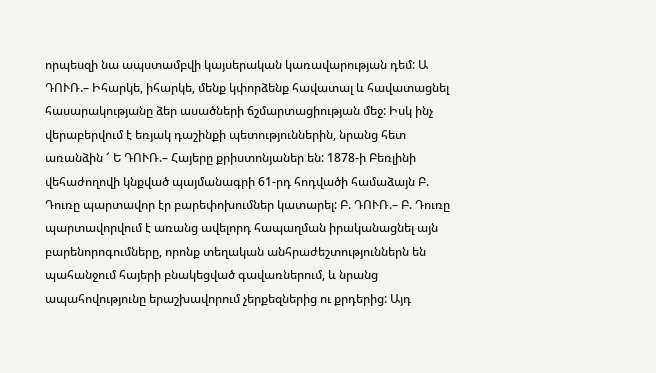որպեսզի նա ապստամբվի կայսերական կառավարության դեմ: Ա ԴՈՒՌ.– Իհարկե, իհարկե, մենք կփորձենք հավատալ և հավատացնել հասարակությանը ձեր ասածների ճշմարտացիության մեջ: Իսկ ինչ վերաբերվում է եռյակ դաշինքի պետություններին, նրանց հետ առանձին ՜ Ե ԴՈՒՌ.– Հայերը քրիստոնյաներ են: 1878-ի Բեռլինի վեհաժողովի կնքված պայմանագրի 61-րդ հոդվածի համաձայն Բ. Դուռը պարտավոր էր բարեփոխումներ կատարել: Բ. ԴՈՒՌ.– Բ. Դուռը պարտավորվում է առանց ավելորդ հապաղման իրականացնել այն բարենորոգումները, որոնք տեղական անհրաժեշտություններն են պահանջում հայերի բնակեցված գավառներում, և նրանց ապահովությունը երաշխավորում չերքեզներից ու քրդերից: Այդ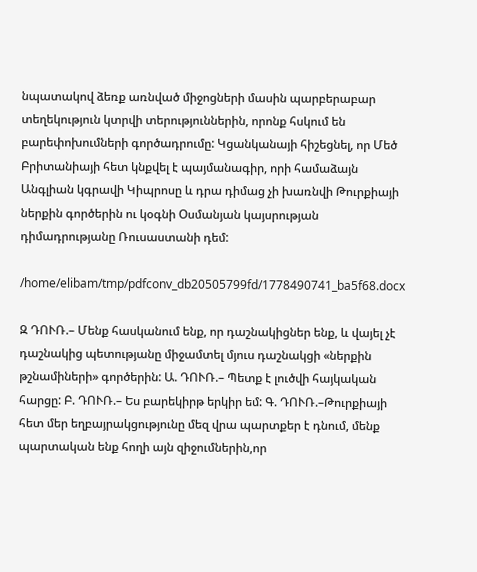նպատակով ձեռք առնված միջոցների մասին պարբերաբար տեղեկություն կտրվի տերություններին, որոնք հսկում են բարեփոխումների գործադրումը: Կցանկանայի հիշեցնել, որ Մեծ Բրիտանիայի հետ կնքվել է պայմանագիր, որի համաձայն Անգլիան կգրավի Կիպրոսը և դրա դիմաց չի խառնվի Թուրքիայի ներքին գործերին ու կօգնի Օսմանյան կայսրության դիմադրությանը Ռուսաստանի դեմ:

/home/elibam/tmp/pdfconv_db20505799fd/1778490741_ba5f68.docx

Զ ԴՈՒՌ.– Մենք հասկանում ենք, որ դաշնակիցներ ենք, և վայել չէ դաշնակից պետությանը միջամտել մյուս դաշնակցի «ներքին թշնամիների» գործերին: Ա. ԴՈՒՌ.– Պետք է լուծվի հայկական հարցը: Բ. ԴՈՒՌ.– Ես բարեկիրթ երկիր եմ: Գ. ԴՈՒՌ.–Թուրքիայի հետ մեր եղբայրակցությունը մեզ վրա պարտքեր է դնում, մենք պարտական ենք հողի այն զիջումներին,որ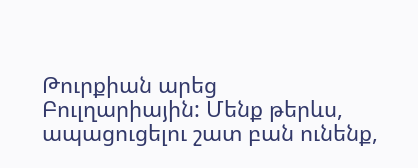Թուրքիան արեց Բուլղարիային: Մենք թերևս, ապացուցելու շատ բան ունենք,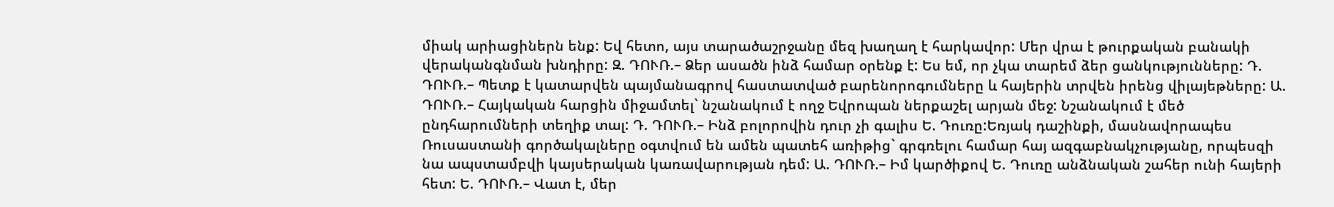միակ արիացիներն ենք: Եվ հետո, այս տարածաշրջանը մեզ խաղաղ է հարկավոր: Մեր վրա է թուրքական բանակի վերականգնման խնդիրը: Զ. ԴՈՒՌ.– Ձեր ասածն ինձ համար օրենք է: Ես եմ, որ չկա տարեմ ձեր ցանկությունները: Դ. ԴՈՒՌ.– Պետք է կատարվեն պայմանագրով հաստատված բարենորոգումները և հայերին տրվեն իրենց վիլայեթները: Ա. ԴՈՒՌ.– Հայկական հարցին միջամտել` նշանակում է ողջ Եվրոպան ներքաշել արյան մեջ: Նշանակում է մեծ ընդհարումների տեղիք տալ: Դ. ԴՈՒՌ.– Ինձ բոլորովին դուր չի գալիս Ե. Դուռը:Եռյակ դաշինքի, մասնավորապես Ռուսաստանի գործակալները օգտվում են ամեն պատեհ առիթից` գրգռելու համար հայ ազգաբնակչությանը, որպեսզի նա ապստամբվի կայսերական կառավարության դեմ: Ա. ԴՈՒՌ.– Իմ կարծիքով Ե. Դուռը անձնական շահեր ունի հայերի հետ: Ե. ԴՈՒՌ.– Վատ է, մեր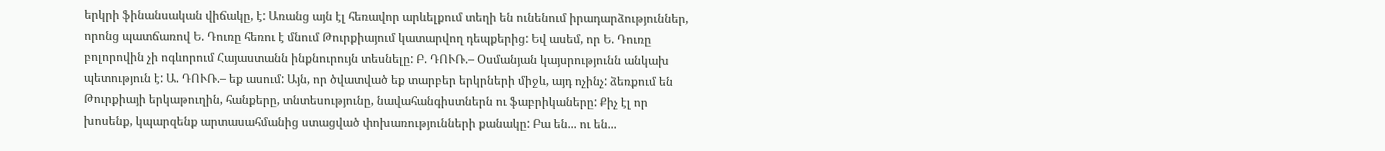երկրի ֆինանսական վիճակը, է: Առանց այն էլ հեռավոր արևելքում տեղի են ունենում իրադարձություններ, որոնց պատճառով Ե. Դուռը հեռու է մնում Թուրքիայում կատարվող դեպքերից: Եվ ասեմ, որ Ե. Դուռը բոլորովին չի ոգևորում Հայաստանն ինքնուրույն տեսնելը: Բ. ԴՈՒՌ.– Օսմանյան կայսրությունն անկախ պետություն է: Ա. ԴՈՒՌ.– եք ասում: Այն, որ ծվատված եք տարբեր երկրների միջև, այդ ոչինչ: ձեռքում են Թուրքիայի երկաթուղին, հանքերը, տնտեսությունը, նավահանգիստներն ու ֆաբրիկաները: Քիչ էլ որ խոսենք, կպարզենք արտասահմանից ստացված փոխառությունների քանակը: Բա են... ու են...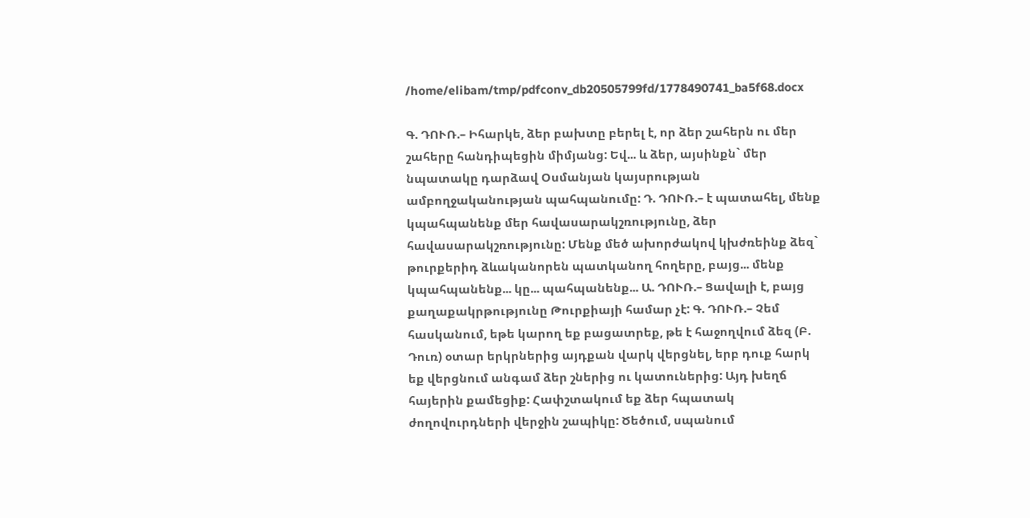/home/elibam/tmp/pdfconv_db20505799fd/1778490741_ba5f68.docx

Գ. ԴՈՒՌ.– Իհարկե, ձեր բախտը բերել է, որ ձեր շահերն ու մեր շահերը հանդիպեցին միմյանց: Եվ... և ձեր, այսինքն` մեր նպատակը դարձավ Օսմանյան կայսրության ամբողջականության պահպանումը: Դ. ԴՈՒՌ.– է պատահել, մենք կպահպանենք մեր հավասարակշռությունը, ձեր հավասարակշռությունը: Մենք մեծ ախորժակով կխժռեինք ձեզ` թուրքերիդ ձևականորեն պատկանող հողերը, բայց... մենք կպահպանենք... կը... պահպանենք... Ա. ԴՈՒՌ.– Ցավալի է, բայց քաղաքակրթությունը Թուրքիայի համար չէ: Գ. ԴՈՒՌ.– Չեմ հասկանում, եթե կարող եք բացատրեք, թե է հաջողվում ձեզ (Բ. Դուռ) օտար երկրներից այդքան վարկ վերցնել, երբ դուք հարկ եք վերցնում անգամ ձեր շներից ու կատուներից: Այդ խեղճ հայերին քամեցիք: Հափշտակում եք ձեր հպատակ ժողովուրդների վերջին շապիկը: Ծեծում, սպանում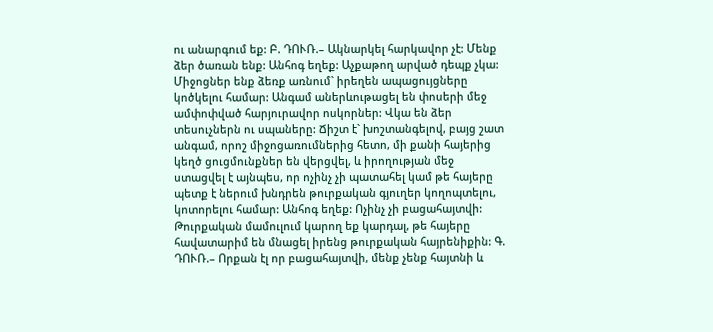ու անարգում եք: Բ. ԴՈՒՌ.– Ակնարկել հարկավոր չէ: Մենք ձեր ծառան ենք: Անհոգ եղեք: Աչքաթող արված դեպք չկա: Միջոցներ ենք ձեռք առնում` իրեղեն ապացույցները կոծկելու համար: Անգամ աներևութացել են փոսերի մեջ ամփոփված հարյուրավոր ոսկորներ: Վկա են ձեր տեսուչներն ու սպաները: Ճիշտ է` խոշտանգելով, բայց շատ անգամ, որոշ միջոցառումներից հետո, մի քանի հայերից կեղծ ցուցմունքներ են վերցվել, և իրողության մեջ ստացվել է այնպես, որ ոչինչ չի պատահել կամ թե հայերը պետք է ներում խնդրեն թուրքական գյուղեր կողոպտելու, կոտորելու համար: Անհոգ եղեք: Ոչինչ չի բացահայտվի: Թուրքական մամուլում կարող եք կարդալ, թե հայերը հավատարիմ են մնացել իրենց թուրքական հայրենիքին: Գ. ԴՈՒՌ.– Որքան էլ որ բացահայտվի, մենք չենք հայտնի և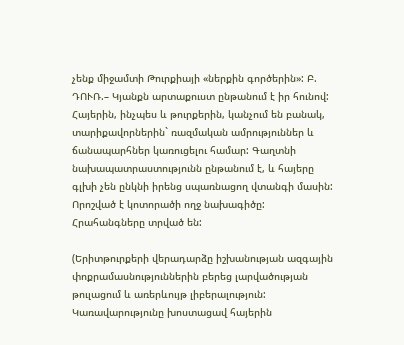չենք միջամտի Թուրքիայի «ներքին գործերին»: Բ. ԴՈՒՌ.– Կյանքն արտաքուստ ընթանում է իր հունով: Հայերին, ինչպես և թուրքերին, կանչում են բանակ, տարիքավորներին` ռազմական ամրություններ և ճանապարհներ կառուցելու համար: Գաղտնի նախապատրաստությունն ընթանում է, և հայերը գլխի չեն ընկնի իրենց սպառնացող վտանգի մասին: Որոշված է կոտորածի ողջ նախագիծը: Հրահանգները տրված են:

(Երիտթուրքերի վերադարձը իշխանության ազգային փոքրամասնություններին բերեց լարվածության թուլացում և առերևույթ լիբերալություն: Կառավարությունը խոստացավ հայերին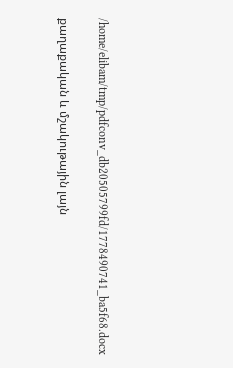/home/elibam/tmp/pdfconv_db20505799fd/1778490741_ba5f68.docx

քաղաքական և մշակութային լայն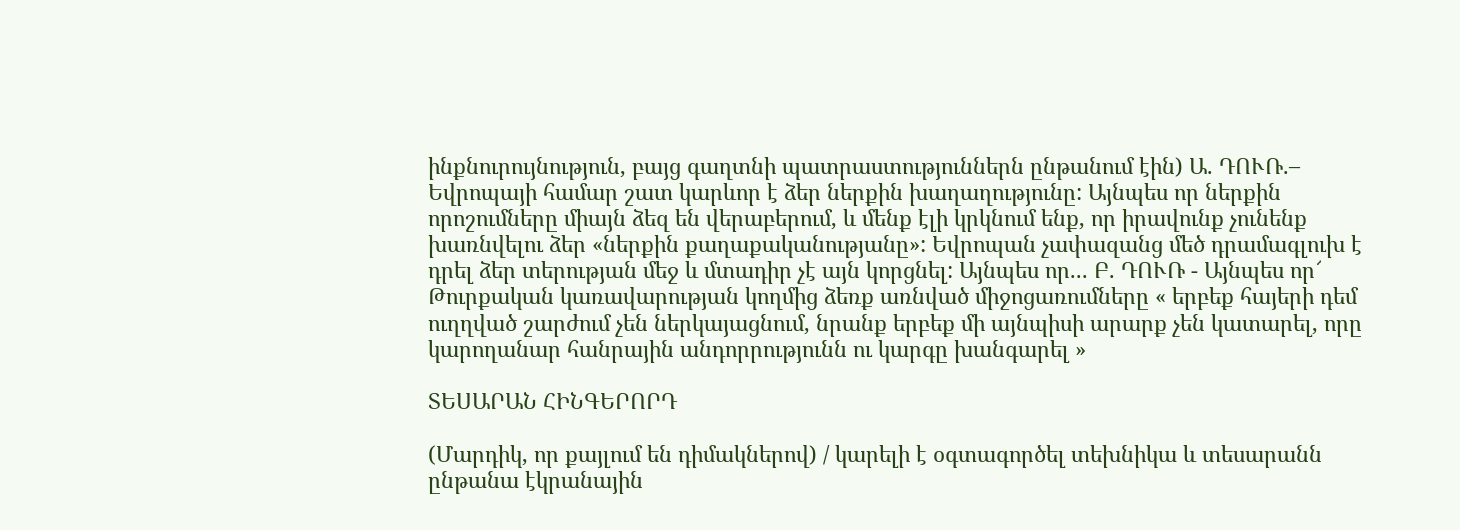ինքնուրույնություն, բայց գաղտնի պատրաստություններն ընթանում էին) Ա. ԴՈՒՌ.– Եվրոպայի համար շատ կարևոր է ձեր ներքին խաղաղությունը: Այնպես որ ներքին որոշումները միայն ձեզ են վերաբերում, և մենք էլի կրկնում ենք, որ իրավունք չունենք խառնվելու ձեր «ներքին քաղաքականությանը»: Եվրոպան չափազանց մեծ դրամագլուխ է դրել ձեր տերության մեջ և մտադիր չէ այն կորցնել: Այնպես որ... Բ. ԴՈՒՌ - Այնպես որ՜ Թուրքական կառավարության կողմից ձեռք առնված միջոցառումները « երբեք հայերի դեմ ուղղված շարժում չեն ներկայացնում, նրանք երբեք մի այնպիսի արարք չեն կատարել, որը կարողանար հանրային անդորրությունն ու կարգը խանգարել »

ՏԵՍԱՐԱՆ ՀԻՆԳԵՐՈՐԴ

(Մարդիկ, որ քայլում են դիմակներով) / կարելի է օգտագործել տեխնիկա և տեսարանն ընթանա էկրանային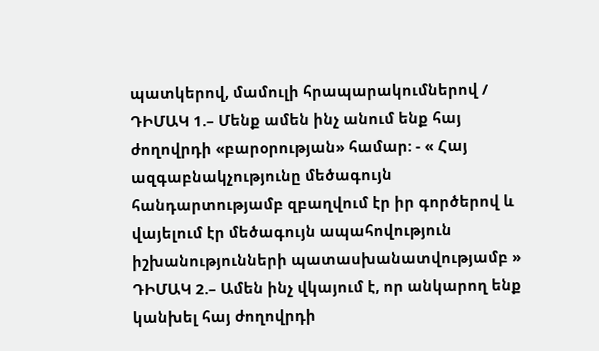պատկերով, մամուլի հրապարակումներով / ԴԻՄԱԿ 1.– Մենք ամեն ինչ անում ենք հայ ժողովրդի «բարօրության» համար: - « Հայ ազգաբնակչությունը մեծագույն հանդարտությամբ զբաղվում էր իր գործերով և վայելում էր մեծագույն ապահովություն իշխանությունների պատասխանատվությամբ » ԴԻՄԱԿ 2.– Ամեն ինչ վկայում է, որ անկարող ենք կանխել հայ ժողովրդի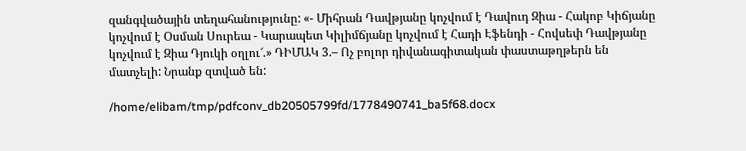զանգվածային տեղահանությունը: «- Միհրան Դավթյանը կոչվում է Դավուդ Զիա - Հակոբ Կիճյանը կոչվում է Օսման Սուրեա - Կարապետ Կիլիմճյանը կոչվում է Հադի Էֆենդի - Հովսեփ Դավթյանը կոչվում է Զիա Դյուկի օղլու՜.» ԴԻՄԱԿ 3.– Ոչ բոլոր դիվանագիտական փաստաթղթերն են մատչելի: Նրանք զտված են:

/home/elibam/tmp/pdfconv_db20505799fd/1778490741_ba5f68.docx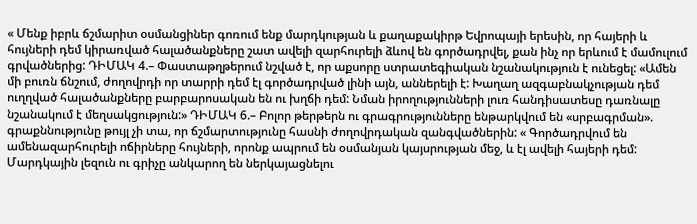« Մենք իբրև ճշմարիտ օսմանցիներ գոռում ենք մարդկության և քաղաքակիրթ Եվրոպայի երեսին, որ հայերի և հույների դեմ կիրառված հալածանքները շատ ավելի զարհուրելի ձևով են գործադրվել, քան ինչ որ երևում է մամուլում գրվածներից: ԴԻՄԱԿ 4.– Փաստաթղթերում նշված է, որ աքսորը ստրատեգիական նշանակություն է ունեցել: «Ամեն մի բուռն ճնշում, ժողովրդի որ տարրի դեմ էլ գործադրված լինի այն, աններելի է: Խաղաղ ազգաբնակչության դեմ ուղղված հալածանքները բարբարոսական են ու խղճի դեմ: Նման իրողությունների լուռ հանդիսատեսը դառնալը նշանակում է մեղսակցություն:» ԴԻՄԱԿ 6.– Բոլոր թերթերն ու գրագրությունները ենթարկվում են «սրբագրման». գրաքննությունը թույլ չի տա, որ ճշմարտությունը հասնի ժողովրդական զանգվածներին: « Գործադրվում են ամենազարհուրելի ոճիրները հույների, որոնք ապրում են օսմանյան կայսրության մեջ, և էլ ավելի հայերի դեմ: Մարդկային լեզուն ու գրիչը անկարող են ներկայացնելու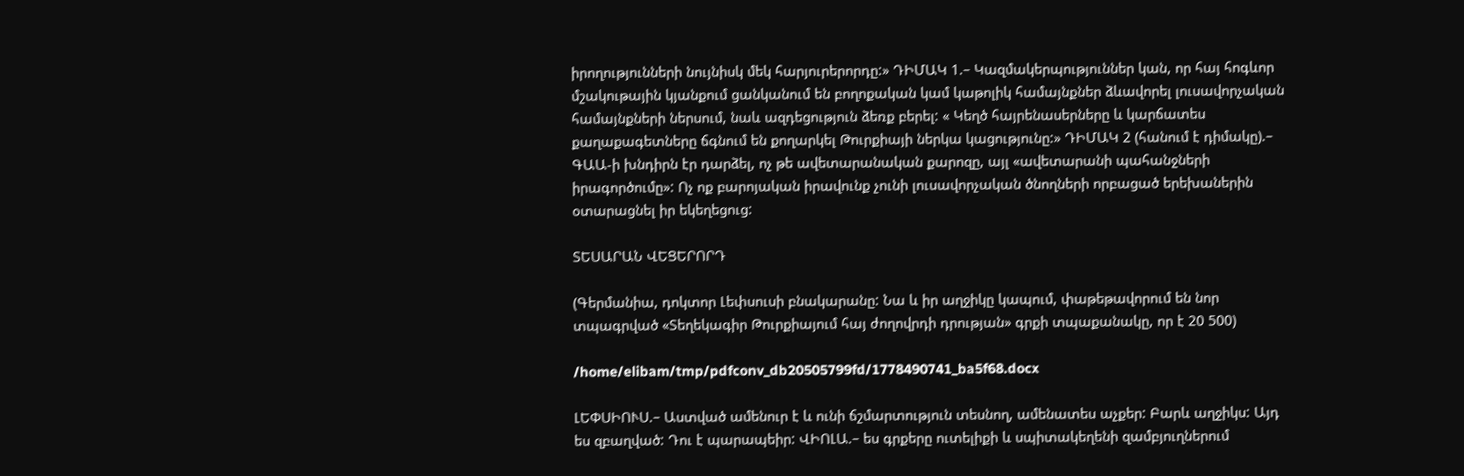իրողությունների նույնիսկ մեկ հարյուրերորդը:» ԴԻՄԱԿ 1.– Կազմակերպություններ կան, որ հայ հոգևոր մշակութային կյանքում ցանկանում են բողոքական կամ կաթոլիկ համայնքներ ձևավորել լուսավորչական համայնքների ներսում, նաև ազդեցություն ձեռք բերել: « Կեղծ հայրենասերները և կարճատես քաղաքագետները ճգնում են քողարկել Թուրքիայի ներկա կացությունը:» ԴԻՄԱԿ 2 (հանում է դիմակը).– ԳԱԱ-ի խնդիրն էր դարձել, ոչ թե ավետարանական քարոզը, այլ «ավետարանի պահանջների իրագործումը»: Ոչ ոք բարոյական իրավունք չունի լուսավորչական ծնողների որբացած երեխաներին օտարացնել իր եկեղեցուց:

ՏԵՍԱՐԱՆ ՎԵՑԵՐՈՐԴ

(Գերմանիա, դոկտոր Լեփսուսի բնակարանը: Նա և իր աղջիկը կապում, փաթեթավորում են նոր տպագրված «Տեղեկագիր Թուրքիայում հայ ժողովրդի դրության» գրքի տպաքանակը, որ է 20 500)

/home/elibam/tmp/pdfconv_db20505799fd/1778490741_ba5f68.docx

ԼԵՓՍԻՈՒՍ.– Աստված ամենուր է և ունի ճշմարտություն տեսնող, ամենատես աչքեր: Բարև աղջիկս: Այդ ես զբաղված: Դու է պարապեիր: ՎԻՈԼԱ.– ես գրքերը ուտելիքի և սպիտակեղենի զամբյուղներում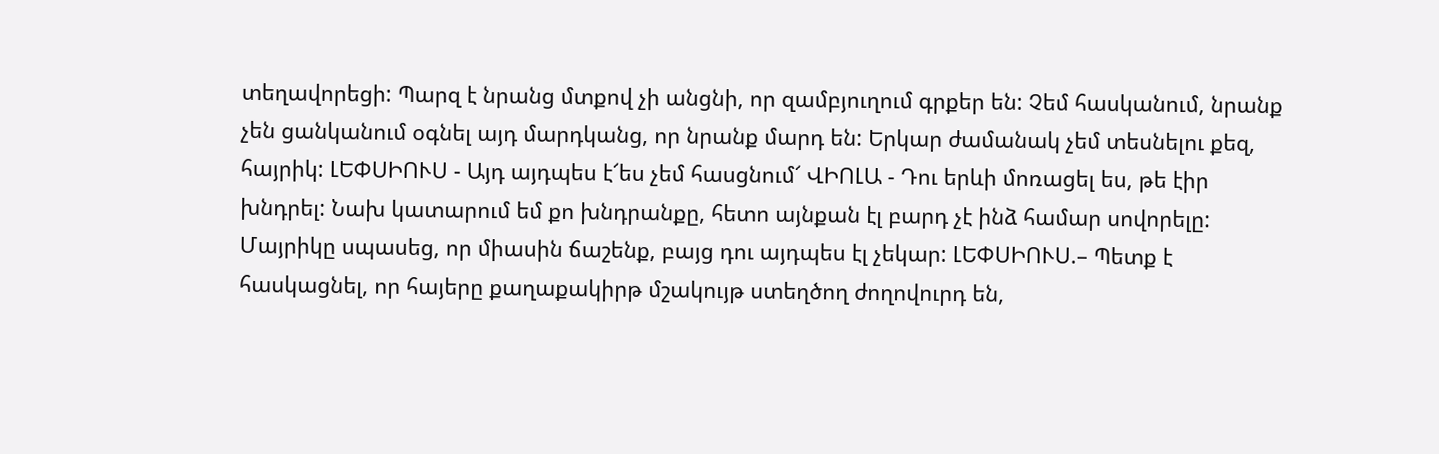տեղավորեցի: Պարզ է նրանց մտքով չի անցնի, որ զամբյուղում գրքեր են: Չեմ հասկանում, նրանք չեն ցանկանում օգնել այդ մարդկանց, որ նրանք մարդ են: Երկար ժամանակ չեմ տեսնելու քեզ, հայրիկ: ԼԵՓՍԻՈՒՍ - Այդ այդպես է՜ես չեմ հասցնում՜ ՎԻՈԼԱ - Դու երևի մոռացել ես, թե էիր խնդրել: Նախ կատարում եմ քո խնդրանքը, հետո այնքան էլ բարդ չէ ինձ համար սովորելը: Մայրիկը սպասեց, որ միասին ճաշենք, բայց դու այդպես էլ չեկար: ԼԵՓՍԻՈՒՍ.– Պետք է հասկացնել, որ հայերը քաղաքակիրթ մշակույթ ստեղծող ժողովուրդ են,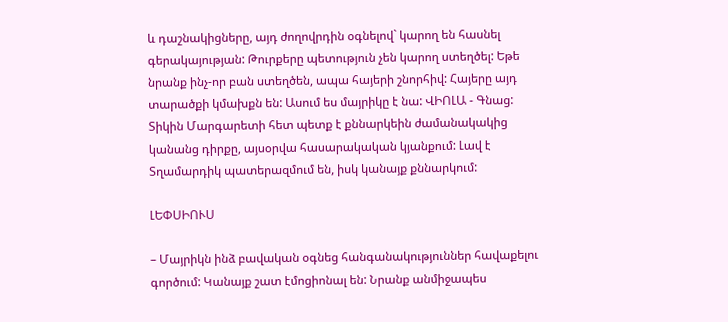և դաշնակիցները, այդ ժողովրդին օգնելով` կարող են հասնել գերակայության: Թուրքերը պետություն չեն կարող ստեղծել: Եթե նրանք ինչ-որ բան ստեղծեն, ապա հայերի շնորհիվ: Հայերը այդ տարածքի կմախքն են: Ասում ես մայրիկը է նա: ՎԻՈԼԱ - Գնաց: Տիկին Մարգարետի հետ պետք է քննարկեին ժամանակակից կանանց դիրքը, այսօրվա հասարակական կյանքում: Լավ է Տղամարդիկ պատերազմում են, իսկ կանայք քննարկում:

ԼԵՓՍԻՈՒՍ

– Մայրիկն ինձ բավական օգնեց հանգանակություններ հավաքելու գործում: Կանայք շատ էմոցիոնալ են: Նրանք անմիջապես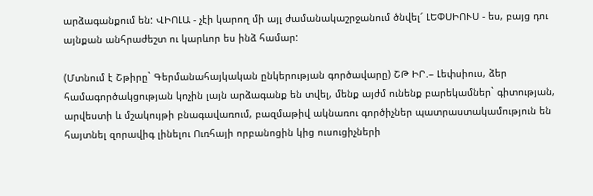արձագանքում են: ՎԻՈԼԱ - չէի կարող մի այլ ժամանակաշրջանում ծնվել՜ ԼԵՓՍԻՈՒՍ - ես, բայց դու այնքան անհրաժեշտ ու կարևոր ես ինձ համար:

(Մտնում է Շթիրը` Գերմանահայկական ընկերության գործավարը) ՇԹ ԻՐ.– Լեփսիուս, ձեր համագործակցության կոչին լայն արձագանք են տվել, մենք այժմ ունենք բարեկամներ` գիտության, արվեստի և մշակույթի բնագավառում, բազմաթիվ ակնառու գործիչներ պատրաստակամություն են հայտնել զորավիգ լինելու Ուռհայի որբանոցին կից ուսուցիչների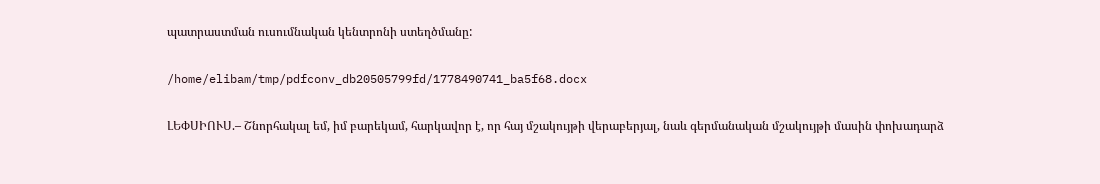պատրաստման ուսումնական կենտրոնի ստեղծմանը:

/home/elibam/tmp/pdfconv_db20505799fd/1778490741_ba5f68.docx

ԼԵՓՍԻՈՒՍ.– Շնորհակալ եմ, իմ բարեկամ, հարկավոր է, որ հայ մշակույթի վերաբերյալ, նաև գերմանական մշակույթի մասին փոխադարձ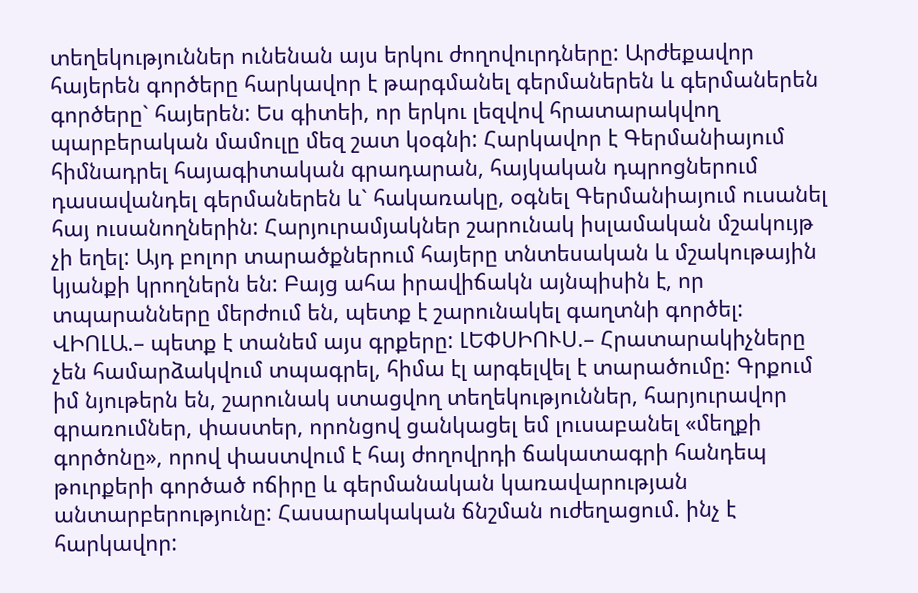տեղեկություններ ունենան այս երկու ժողովուրդները: Արժեքավոր հայերեն գործերը հարկավոր է թարգմանել գերմաներեն և գերմաներեն գործերը` հայերեն: Ես գիտեի, որ երկու լեզվով հրատարակվող պարբերական մամուլը մեզ շատ կօգնի: Հարկավոր է Գերմանիայում հիմնադրել հայագիտական գրադարան, հայկական դպրոցներում դասավանդել գերմաներեն և` հակառակը, օգնել Գերմանիայում ուսանել հայ ուսանողներին: Հարյուրամյակներ շարունակ իսլամական մշակույթ չի եղել: Այդ բոլոր տարածքներում հայերը տնտեսական և մշակութային կյանքի կրողներն են: Բայց ահա իրավիճակն այնպիսին է, որ տպարանները մերժում են, պետք է շարունակել գաղտնի գործել: ՎԻՈԼԱ.– պետք է տանեմ այս գրքերը: ԼԵՓՍԻՈՒՍ.– Հրատարակիչները չեն համարձակվում տպագրել, հիմա էլ արգելվել է տարածումը: Գրքում իմ նյութերն են, շարունակ ստացվող տեղեկություններ, հարյուրավոր գրառումներ, փաստեր, որոնցով ցանկացել եմ լուսաբանել «մեղքի գործոնը», որով փաստվում է հայ ժողովրդի ճակատագրի հանդեպ թուրքերի գործած ոճիրը և գերմանական կառավարության անտարբերությունը: Հասարակական ճնշման ուժեղացում. ինչ է հարկավոր: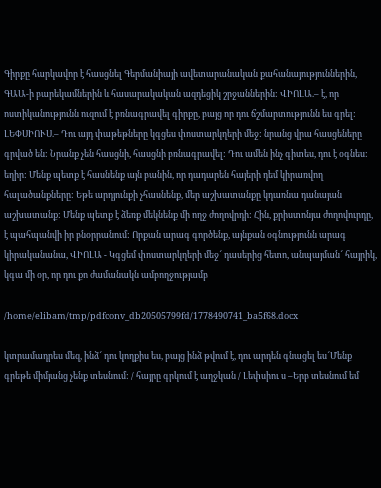Գիրքը հարկավոր է հասցնել Գերմանիայի ավետարանական քահանայություններին, ԳԱԱ-ի բարեկամներին և հասարակական ազդեցիկ շրջաններին: ՎԻՈԼԱ.– է, որ ոստիկանությունն ուզում է բռնագրավել գիրքը, բայց որ դու ճշմարտությունն ես գրել: ԼԵՓՍԻՈՒՍ.– Դու այդ փաթեթները կգցես փոստարկղերի մեջ: նրանց վրա հասցեները գրված են: Նրանք չեն հասցնի, հասցնի բռնագրավել: Դու ամեն ինչ գիտես, դու է օգնես: եղիր: Մենք պետք է հասնենք այն բանին, որ դադարեն հայերի դեմ կիրառվող հալածանքները: Եթե արդյունքի չհասնենք, մեր աշխատանքը կդառնա դանայան աշխատանք: Մենք պետք է ձեռք մեկնենք մի ողջ ժողովրդի: Հին, քրիստոնյա ժողովուրդը, է պահպանվի իր բնօրրանում: Որքան արագ գործենք, այնքան օգնությունն արագ կիրականանա, ՎԻՈԼԱ - Կգցեմ փոստարկղերի մեջ՜ դասերից հետո, անպայման՜ հայրիկ, կգա մի օր, որ դու քո ժամանակն ամբողջությամբ

/home/elibam/tmp/pdfconv_db20505799fd/1778490741_ba5f68.docx

կտրամադրես մեզ, ինձ՜ դու կողքիս ես, բայց ինձ թվում է, դու արդեն գնացել ես՜Մենք գրեթե միմյանց չենք տեսնում: / հայրը գրկում է աղջկան / Լեփսիու ս –Երբ տեսնում եմ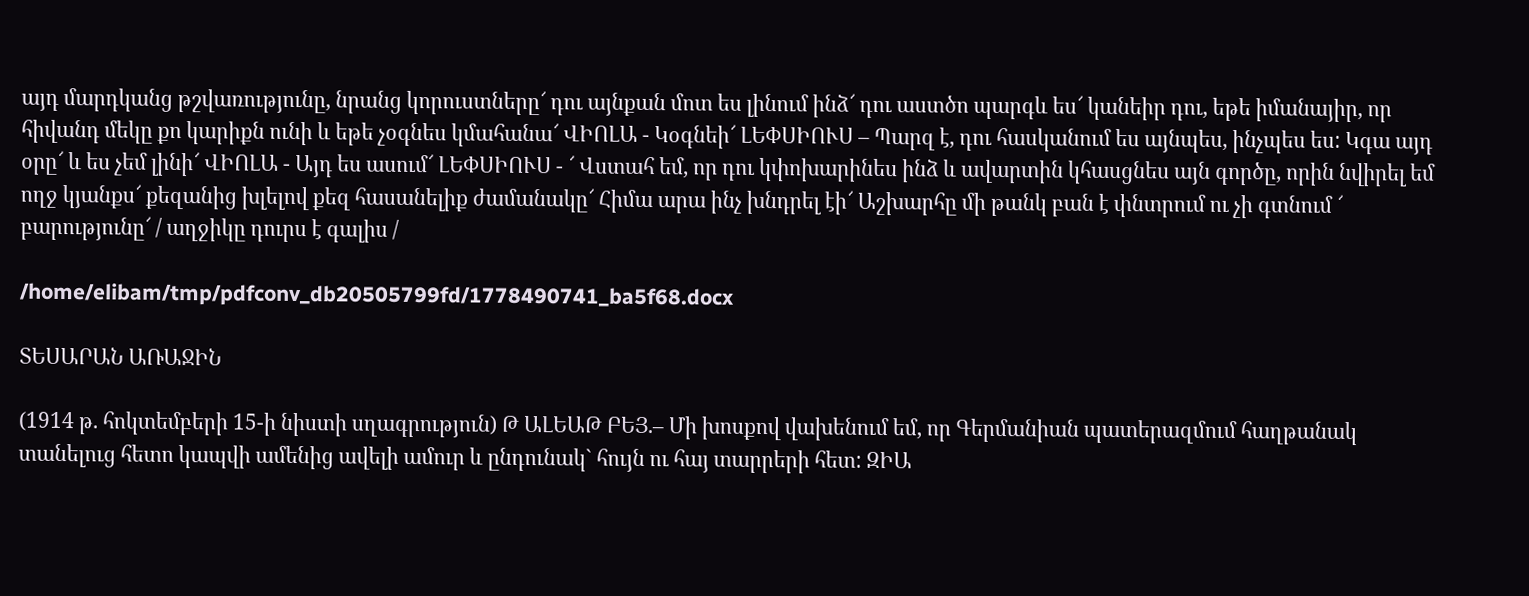այդ մարդկանց թշվառությունը, նրանց կորուստները՜ դու այնքան մոտ ես լինում ինձ՜ դու աստծո պարգև ես՜ կանեիր դու, եթե իմանայիր, որ հիվանդ մեկը քո կարիքն ունի և եթե չօգնես կմահանա՜ ՎԻՈԼԱ - Կօգնեի՜ ԼԵՓՍԻՈՒՍ – Պարզ է, դու հասկանում ես այնպես, ինչպես ես: Կգա այդ օրը՜ և ես չեմ լինի՜ ՎԻՈԼԱ - Այդ ես ասում՜ ԼԵՓՍԻՈՒՍ - ՜ Վստահ եմ, որ դու կփոխարինես ինձ և ավարտին կհասցնես այն գործը, որին նվիրել եմ ողջ կյանքս՜ քեզանից խլելով քեզ հասանելիք ժամանակը՜ Հիմա արա ինչ խնդրել էի՜ Աշխարհը մի թանկ բան է փնտրում ու չի գտնում ՜ բարությունը՜ / աղջիկը դուրս է գալիս /

/home/elibam/tmp/pdfconv_db20505799fd/1778490741_ba5f68.docx

ՏԵՍԱՐԱՆ ԱՌԱՋԻՆ

(1914 թ. հոկտեմբերի 15-ի նիստի սղագրություն) Թ ԱԼԵԱԹ ԲԵՅ.– Մի խոսքով վախենում եմ, որ Գերմանիան պատերազմում հաղթանակ տանելուց հետո կապվի ամենից ավելի ամուր և ընդունակ` հույն ու հայ տարրերի հետ: ԶԻԱ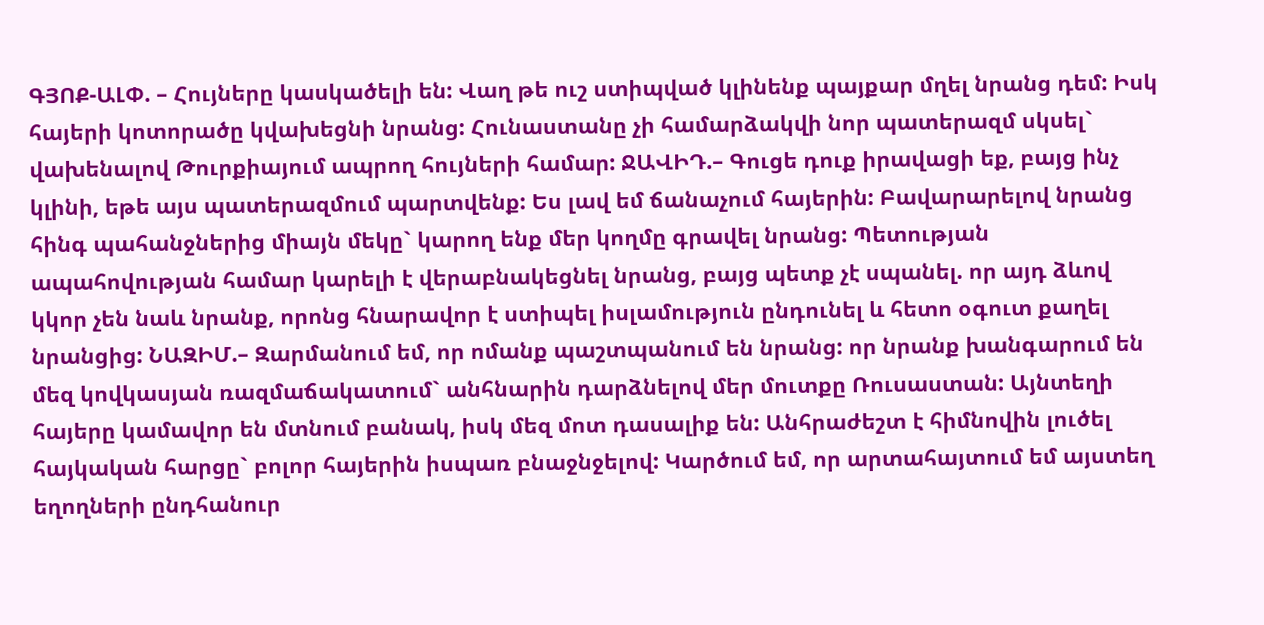ԳՅՈՔ-ԱԼՓ. – Հույները կասկածելի են: Վաղ թե ուշ ստիպված կլինենք պայքար մղել նրանց դեմ: Իսկ հայերի կոտորածը կվախեցնի նրանց: Հունաստանը չի համարձակվի նոր պատերազմ սկսել` վախենալով Թուրքիայում ապրող հույների համար: ՋԱՎԻԴ.– Գուցե դուք իրավացի եք, բայց ինչ կլինի, եթե այս պատերազմում պարտվենք: Ես լավ եմ ճանաչում հայերին: Բավարարելով նրանց հինգ պահանջներից միայն մեկը` կարող ենք մեր կողմը գրավել նրանց: Պետության ապահովության համար կարելի է վերաբնակեցնել նրանց, բայց պետք չէ սպանել. որ այդ ձևով կկոր չեն նաև նրանք, որոնց հնարավոր է ստիպել իսլամություն ընդունել և հետո օգուտ քաղել նրանցից: ՆԱԶԻՄ.– Զարմանում եմ, որ ոմանք պաշտպանում են նրանց: որ նրանք խանգարում են մեզ կովկասյան ռազմաճակատում` անհնարին դարձնելով մեր մուտքը Ռուսաստան: Այնտեղի հայերը կամավոր են մտնում բանակ, իսկ մեզ մոտ դասալիք են: Անհրաժեշտ է հիմնովին լուծել հայկական հարցը` բոլոր հայերին իսպառ բնաջնջելով: Կարծում եմ, որ արտահայտում եմ այստեղ եղողների ընդհանուր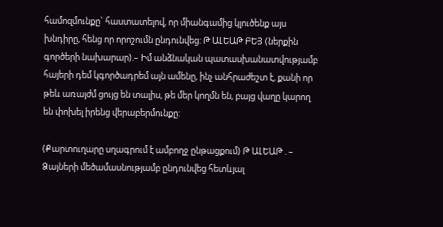համոզմունքը` հաստատելով, որ միանգամից կլուծենք այս խնդիրը, հենց որ որոշումն ընդունվեց: Թ ԱԼԵԱԹ ԲԵՅ (ներքին գործերի նախարար).– Իմ անձնական պատասխանատվությամբ հայերի դեմ կգործադրեմ այն ամենը, ինչ անհրաժեշտ է, քանի որ թեև առայժմ ցույց են տալիս, թե մեր կողմն են, բայց վաղը կարող են փոխել իրենց վերաբերմունքը:

(Քարտուղարը սղագրում է ամբողջ ընթացքում) Թ ԱԼԵԱԹ . – Ձայների մեծամասնությամբ ընդունվեց հետևյալ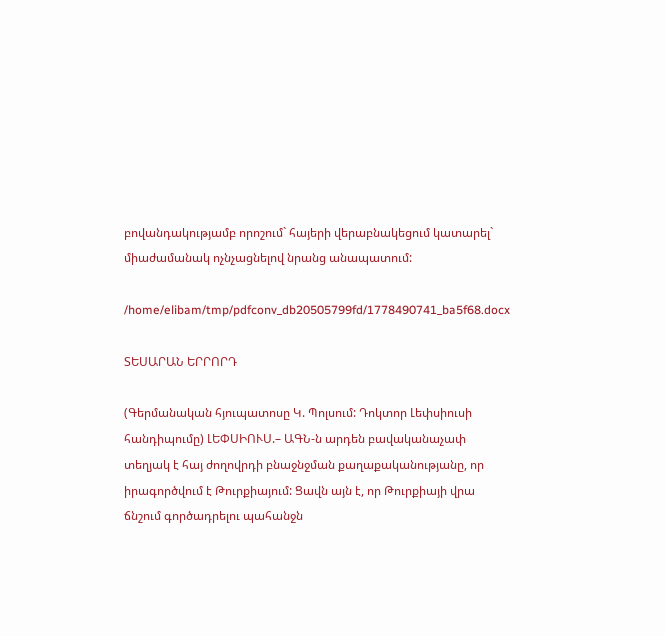բովանդակությամբ որոշում` հայերի վերաբնակեցում կատարել` միաժամանակ ոչնչացնելով նրանց անապատում:

/home/elibam/tmp/pdfconv_db20505799fd/1778490741_ba5f68.docx

ՏԵՍԱՐԱՆ ԵՐՐՈՐԴ

(Գերմանական հյուպատոսը Կ. Պոլսում: Դոկտոր Լեփսիուսի հանդիպումը) ԼԵՓՍԻՈՒՍ.– ԱԳՆ-ն արդեն բավականաչափ տեղյակ է հայ ժողովրդի բնաջնջման քաղաքականությանը, որ իրագործվում է Թուրքիայում: Ցավն այն է, որ Թուրքիայի վրա ճնշում գործադրելու պահանջն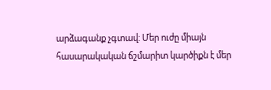արձագանք չգտավ: Մեր ուժը միայն հասարակական ճշմարիտ կարծիքն է մեր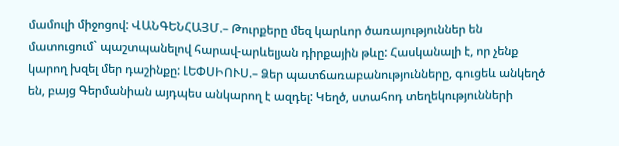մամուլի միջոցով: ՎԱՆԳԵՆՀԱՅՄ.– Թուրքերը մեզ կարևոր ծառայություններ են մատուցում` պաշտպանելով հարավ-արևելյան դիրքային թևը: Հասկանալի է, որ չենք կարող խզել մեր դաշինքը: ԼԵՓՍԻՈՒՍ.– Ձեր պատճառաբանությունները, գուցեև անկեղծ են, բայց Գերմանիան այդպես անկարող է ազդել: Կեղծ, ստահոդ տեղեկությունների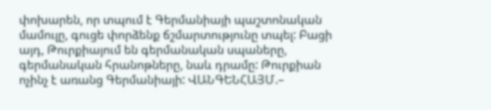փոխարեն, որ տպում է Գերմանիայի պաշտոնական մամուլը, գուցե փորձենք ճշմարտությունը տպել: Բացի այդ, Թուրքիայում են գերմանական սպաները, գերմանական հրանոթները, նաև դրամը: Թուրքիան ոչինչ է առանց Գերմանիայի: ՎԱՆԳԵՆՀԱՅՄ.–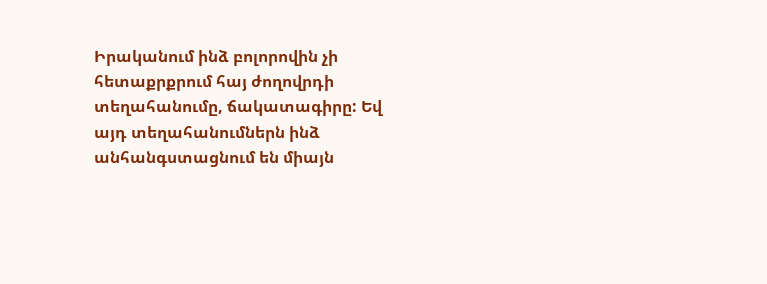Իրականում ինձ բոլորովին չի հետաքրքրում հայ ժողովրդի տեղահանումը, ճակատագիրը: Եվ այդ տեղահանումներն ինձ անհանգստացնում են միայն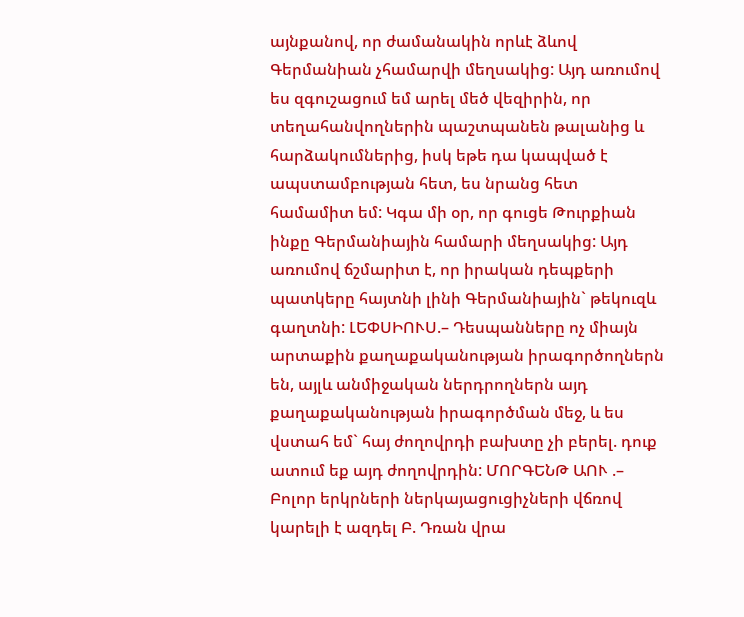այնքանով, որ ժամանակին որևէ ձևով Գերմանիան չհամարվի մեղսակից: Այդ առումով ես զգուշացում եմ արել մեծ վեզիրին, որ տեղահանվողներին պաշտպանեն թալանից և հարձակումներից, իսկ եթե դա կապված է ապստամբության հետ, ես նրանց հետ համամիտ եմ: Կգա մի օր, որ գուցե Թուրքիան ինքը Գերմանիային համարի մեղսակից: Այդ առումով ճշմարիտ է, որ իրական դեպքերի պատկերը հայտնի լինի Գերմանիային` թեկուզև գաղտնի: ԼԵՓՍԻՈՒՍ.– Դեսպանները ոչ միայն արտաքին քաղաքականության իրագործողներն են, այլև անմիջական ներդրողներն այդ քաղաքականության իրագործման մեջ, և ես վստահ եմ` հայ ժողովրդի բախտը չի բերել. դուք ատում եք այդ ժողովրդին: ՄՈՐԳԵՆԹ ԱՈՒ .– Բոլոր երկրների ներկայացուցիչների վճռով կարելի է ազդել Բ. Դռան վրա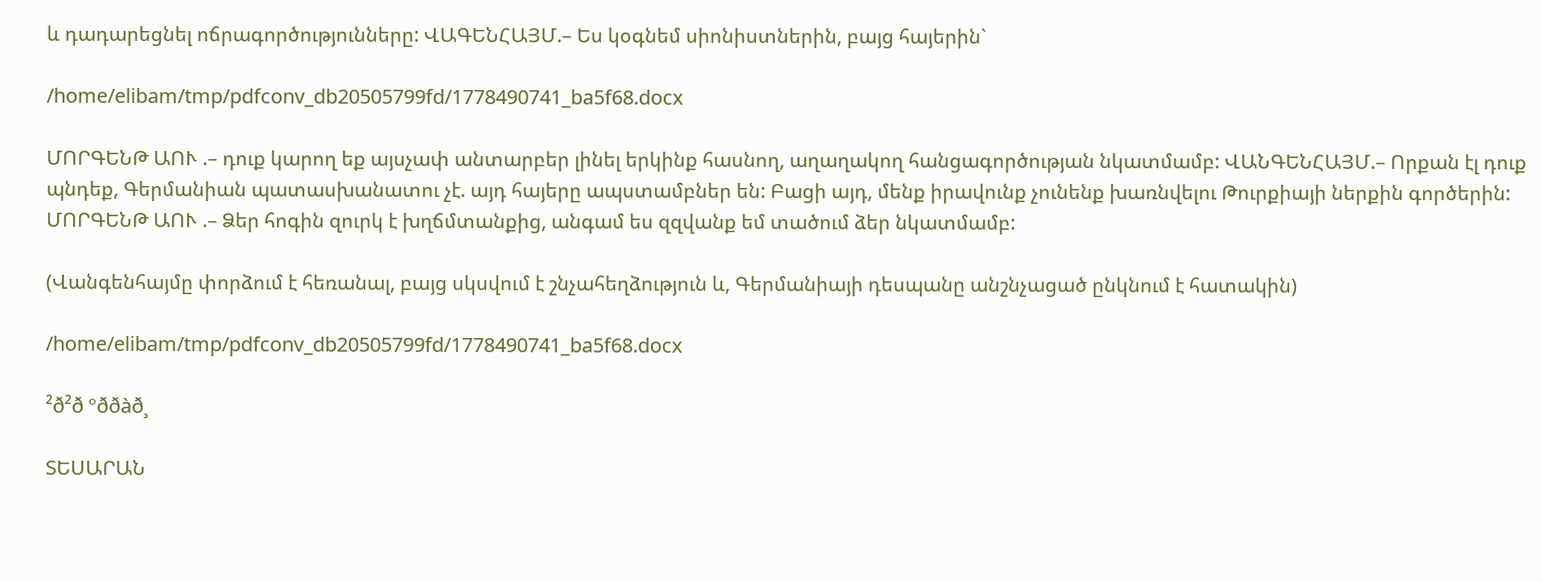և դադարեցնել ոճրագործությունները: ՎԱԳԵՆՀԱՅՄ.– Ես կօգնեմ սիոնիստներին, բայց հայերին`

/home/elibam/tmp/pdfconv_db20505799fd/1778490741_ba5f68.docx

ՄՈՐԳԵՆԹ ԱՈՒ .– դուք կարող եք այսչափ անտարբեր լինել երկինք հասնող, աղաղակող հանցագործության նկատմամբ: ՎԱՆԳԵՆՀԱՅՄ.– Որքան էլ դուք պնդեք, Գերմանիան պատասխանատու չէ. այդ հայերը ապստամբներ են: Բացի այդ, մենք իրավունք չունենք խառնվելու Թուրքիայի ներքին գործերին: ՄՈՐԳԵՆԹ ԱՈՒ .– Ձեր հոգին զուրկ է խղճմտանքից, անգամ ես զզվանք եմ տածում ձեր նկատմամբ:

(Վանգենհայմը փորձում է հեռանալ, բայց սկսվում է շնչահեղձություն և, Գերմանիայի դեսպանը անշնչացած ընկնում է հատակին)

/home/elibam/tmp/pdfconv_db20505799fd/1778490741_ba5f68.docx

²ð²ð ºððàð¸

ՏԵՍԱՐԱՆ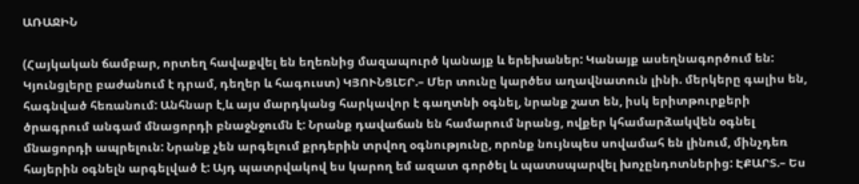ԱՌԱՋԻՆ

(Հայկական ճամբար, որտեղ հավաքվել են եղեռնից մազապուրծ կանայք և երեխաներ: Կանայք ասեղնագործում են: Կյունցլերը բաժանում է դրամ, դեղեր և հագուստ) ԿՅՈՒՆՑԼԵՐ.– Մեր տունը կարծես աղավնատուն լինի. մերկերը գալիս են, հագնված հեռանում: Անհնար է,և այս մարդկանց հարկավոր է գաղտնի օգնել, նրանք շատ են, իսկ երիտթուրքերի ծրագրում անգամ մնացորդի բնաջնջումն է: Նրանք դավաճան են համարում նրանց, ովքեր կհամարձակվեն օգնել մնացորդի ապրելուն: Նրանք չեն արգելում քրդերին տրվող օգնությունը, որոնք նույնպես սովամահ են լինում, մինչդեռ հայերին օգնելն արգելված է: Այդ պատրվակով ես կարող եմ ազատ գործել և պատսպարվել խոչընդոտներից: ԷՔԱՐՏ.– Ես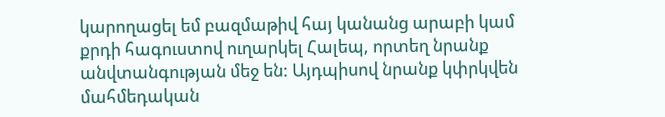կարողացել եմ բազմաթիվ հայ կանանց արաբի կամ քրդի հագուստով ուղարկել Հալեպ, որտեղ նրանք անվտանգության մեջ են: Այդպիսով նրանք կփրկվեն մահմեդական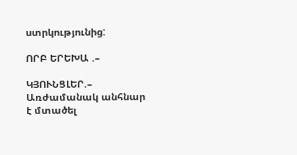ստրկությունից:

ՈՐԲ ԵՐԵԽԱ .–

ԿՅՈՒՆՑԼԵՐ.– Առժամանակ անհնար է մտածել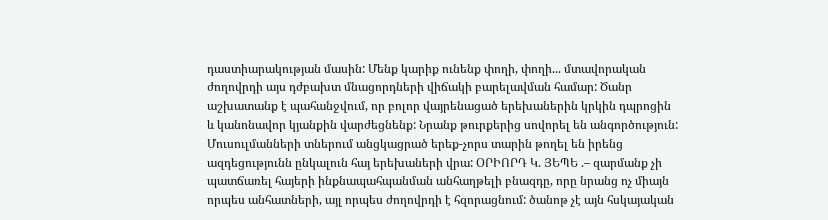դաստիարակության մասին: Մենք կարիք ունենք փողի, փողի... մտավորական ժողովրդի այս դժբախտ մնացորդների վիճակի բարելավման համար: Ծանր աշխատանք է պահանջվում, որ բոլոր վայրենացած երեխաներին կրկին դպրոցին և կանոնավոր կյանքին վարժեցնենք: Նրանք թուրքերից սովորել են անգործություն: Մուսուլմանների տներում անցկացրած երեք-չորս տարին թողել են իրենց ազդեցությունն ընկալուն հայ երեխաների վրա: ՕՐԻՈՐԴ Կ. ՅԵՊԵ .– զարմանք չի պատճառել հայերի ինքնապահպանման անհաղթելի բնազդը, որը նրանց ոչ միայն որպես անհատների, այլ որպես ժողովրդի է հզորացնում: ծանոթ չէ այն հսկայական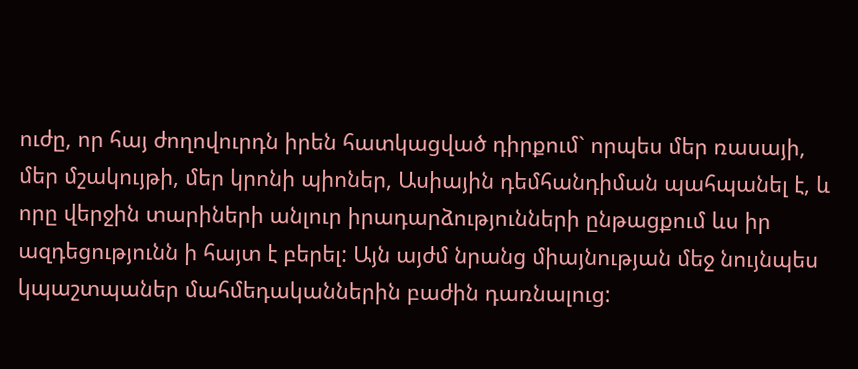ուժը, որ հայ ժողովուրդն իրեն հատկացված դիրքում` որպես մեր ռասայի, մեր մշակույթի, մեր կրոնի պիոներ, Ասիային դեմհանդիման պահպանել է, և որը վերջին տարիների անլուր իրադարձությունների ընթացքում ևս իր ազդեցությունն ի հայտ է բերել: Այն այժմ նրանց միայնության մեջ նույնպես կպաշտպաներ մահմեդականներին բաժին դառնալուց: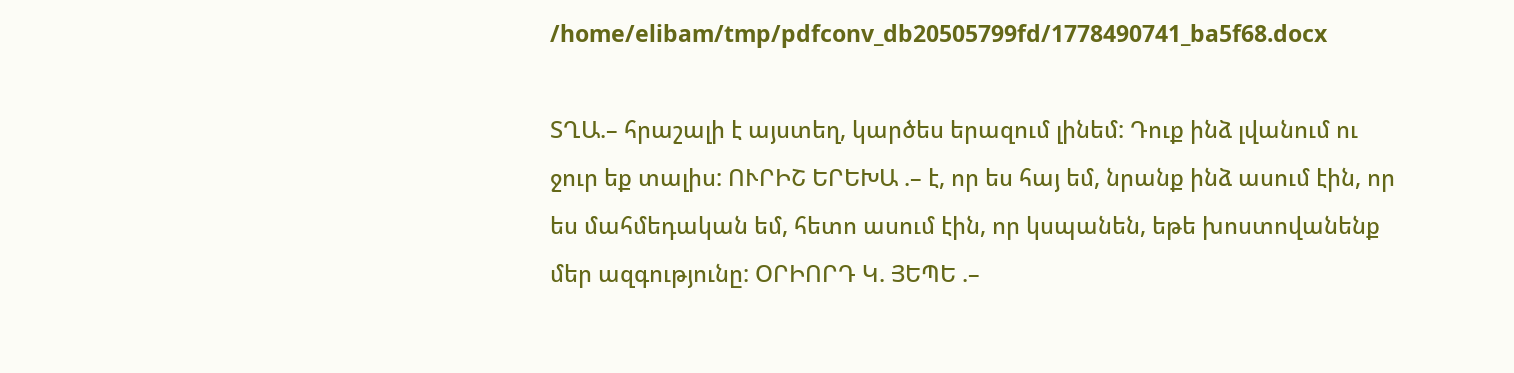/home/elibam/tmp/pdfconv_db20505799fd/1778490741_ba5f68.docx

ՏՂԱ.– հրաշալի է այստեղ, կարծես երազում լինեմ: Դուք ինձ լվանում ու ջուր եք տալիս: ՈՒՐԻՇ ԵՐԵԽԱ .– է, որ ես հայ եմ, նրանք ինձ ասում էին, որ ես մահմեդական եմ, հետո ասում էին, որ կսպանեն, եթե խոստովանենք մեր ազգությունը: ՕՐԻՈՐԴ Կ. ՅԵՊԵ .–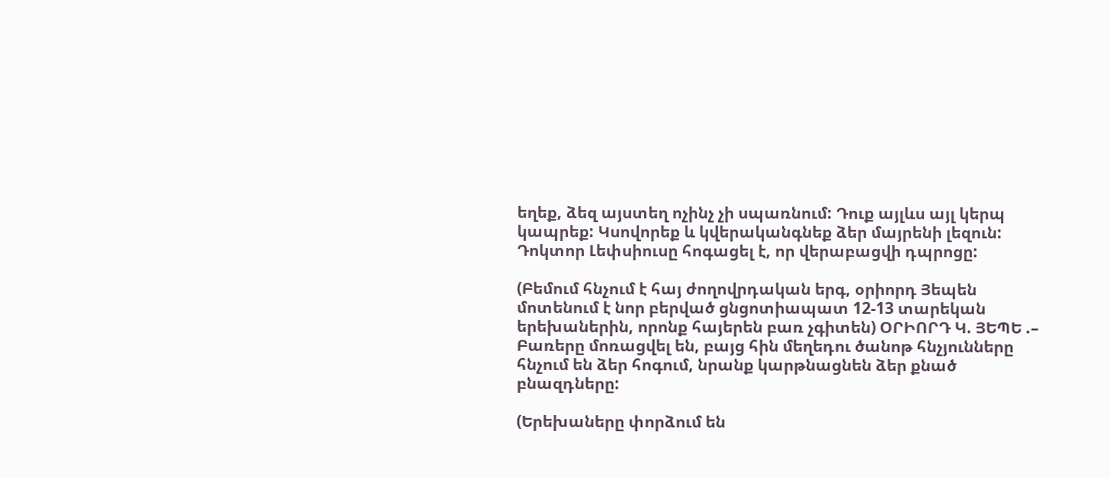եղեք, ձեզ այստեղ ոչինչ չի սպառնում: Դուք այլևս այլ կերպ կապրեք: Կսովորեք և կվերականգնեք ձեր մայրենի լեզուն: Դոկտոր Լեփսիուսը հոգացել է, որ վերաբացվի դպրոցը:

(Բեմում հնչում է հայ ժողովրդական երգ, օրիորդ Յեպեն մոտենում է նոր բերված ցնցոտիապատ 12-13 տարեկան երեխաներին, որոնք հայերեն բառ չգիտեն) ՕՐԻՈՐԴ Կ. ՅԵՊԵ .– Բառերը մոռացվել են, բայց հին մեղեդու ծանոթ հնչյունները հնչում են ձեր հոգում, նրանք կարթնացնեն ձեր քնած բնազդները:

(Երեխաները փորձում են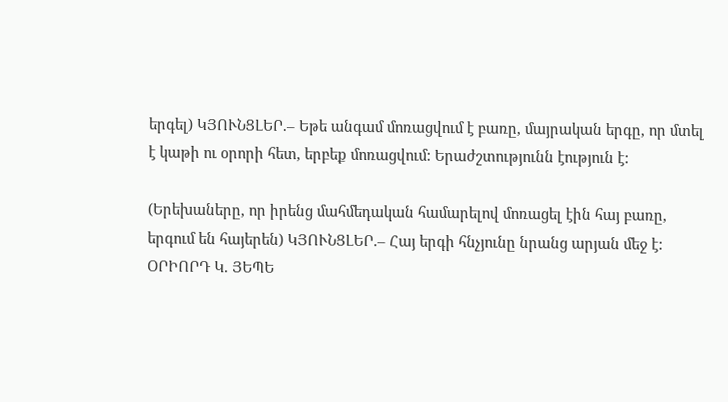երգել) ԿՅՈՒՆՑԼԵՐ.– Եթե անգամ մոռացվում է բառը, մայրական երգը, որ մտել է կաթի ու օրորի հետ, երբեք մոռացվում: Երաժշտությունն էություն է:

(Երեխաները, որ իրենց մահմեդական համարելով մոռացել էին հայ բառը, երգում են հայերեն) ԿՅՈՒՆՑԼԵՐ.– Հայ երգի հնչյունը նրանց արյան մեջ է: ՕՐԻՈՐԴ Կ. ՅԵՊԵ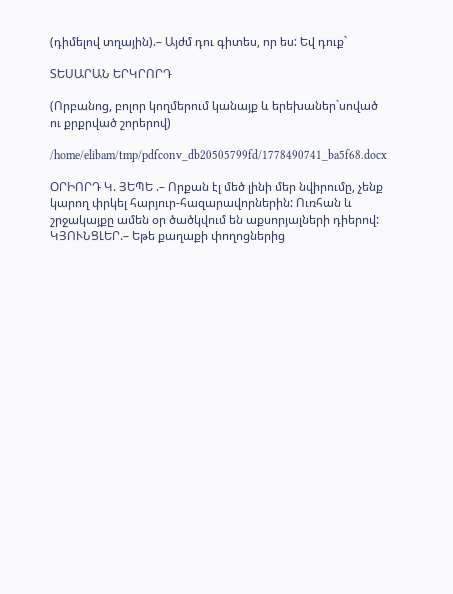(դիմելով տղային).– Այժմ դու գիտես, որ ես: Եվ դուք`

ՏԵՍԱՐԱՆ ԵՐԿՐՈՐԴ

(Որբանոց, բոլոր կողմերում կանայք և երեխաներ`սոված ու քրքրված շորերով)

/home/elibam/tmp/pdfconv_db20505799fd/1778490741_ba5f68.docx

ՕՐԻՈՐԴ Կ. ՅԵՊԵ .– Որքան էլ մեծ լինի մեր նվիրումը, չենք կարող փրկել հարյուր-հազարավորներին: Ուռհան և շրջակայքը ամեն օր ծածկվում են աքսորյալների դիերով: ԿՅՈՒՆՑԼԵՐ.– Եթե քաղաքի փողոցներից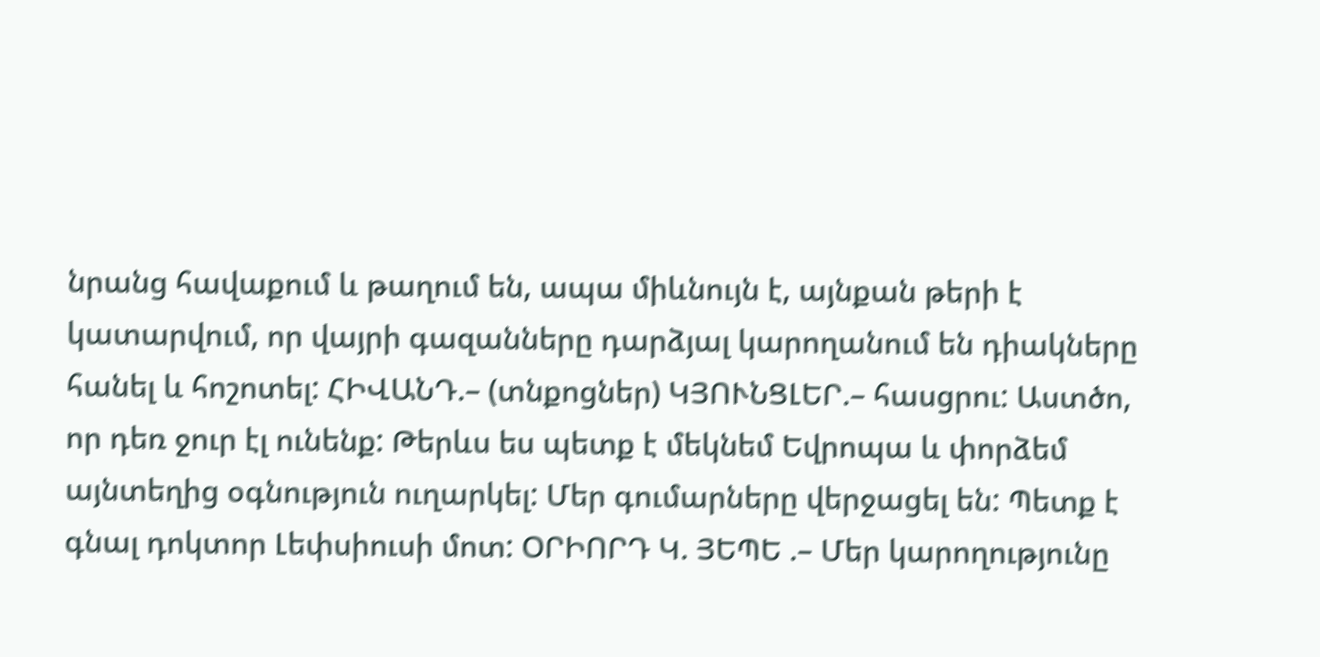նրանց հավաքում և թաղում են, ապա միևնույն է, այնքան թերի է կատարվում, որ վայրի գազանները դարձյալ կարողանում են դիակները հանել և հոշոտել: ՀԻՎԱՆԴ.– (տնքոցներ) ԿՅՈՒՆՑԼԵՐ.– հասցրու: Աստծո, որ դեռ ջուր էլ ունենք: Թերևս ես պետք է մեկնեմ Եվրոպա և փորձեմ այնտեղից օգնություն ուղարկել: Մեր գումարները վերջացել են: Պետք է գնալ դոկտոր Լեփսիուսի մոտ: ՕՐԻՈՐԴ Կ. ՅԵՊԵ .– Մեր կարողությունը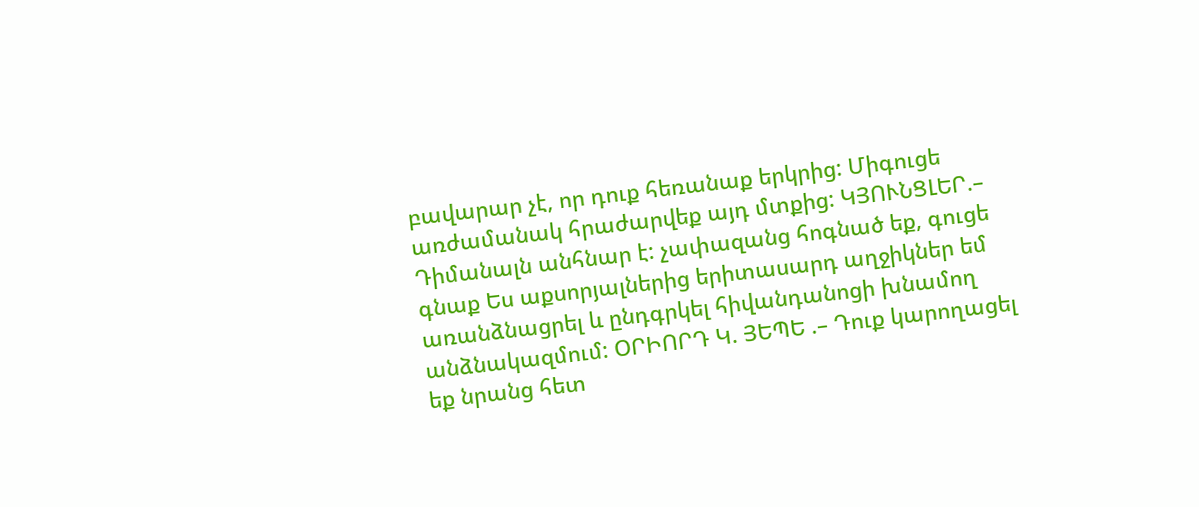բավարար չէ, որ դուք հեռանաք երկրից: Միգուցե առժամանակ հրաժարվեք այդ մտքից: ԿՅՈՒՆՑԼԵՐ.– Դիմանալն անհնար է: չափազանց հոգնած եք, գուցե գնաք Ես աքսորյալներից երիտասարդ աղջիկներ եմ առանձնացրել և ընդգրկել հիվանդանոցի խնամող անձնակազմում: ՕՐԻՈՐԴ Կ. ՅԵՊԵ .– Դուք կարողացել եք նրանց հետ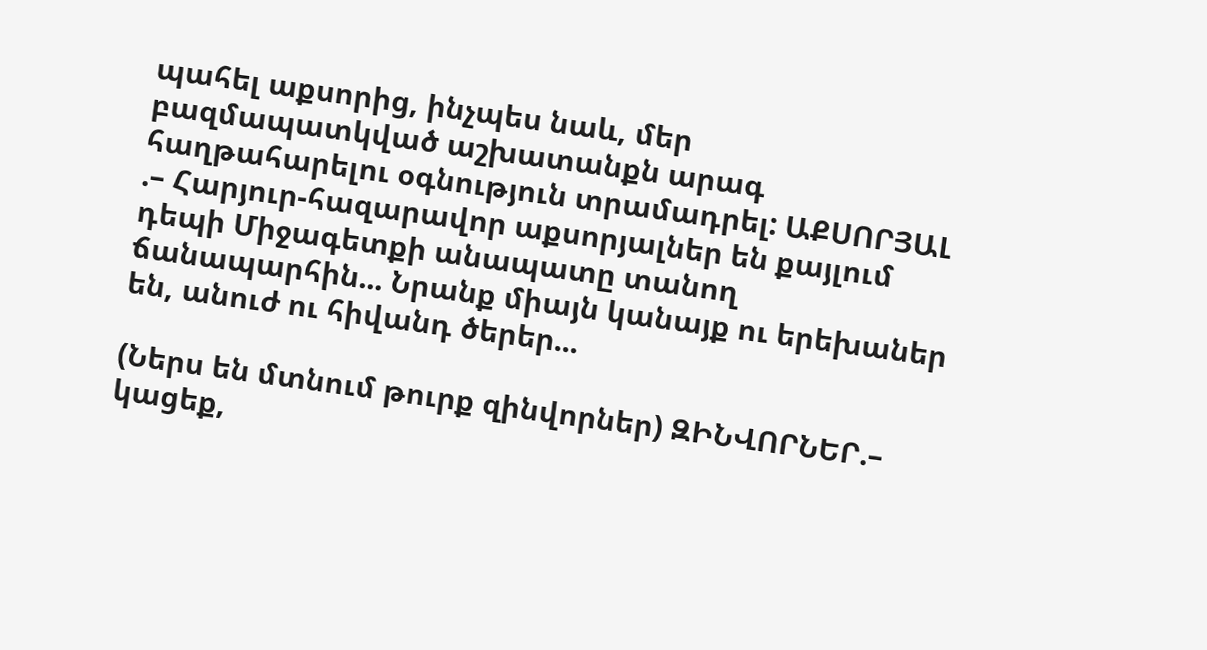պահել աքսորից, ինչպես նաև, մեր բազմապատկված աշխատանքն արագ հաղթահարելու օգնություն տրամադրել: ԱՔՍՈՐՅԱԼ .– Հարյուր-հազարավոր աքսորյալներ են քայլում դեպի Միջագետքի անապատը տանող ճանապարհին... Նրանք միայն կանայք ու երեխաներ են, անուժ ու հիվանդ ծերեր...

(Ներս են մտնում թուրք զինվորներ) ԶԻՆՎՈՐՆԵՐ.– կացեք,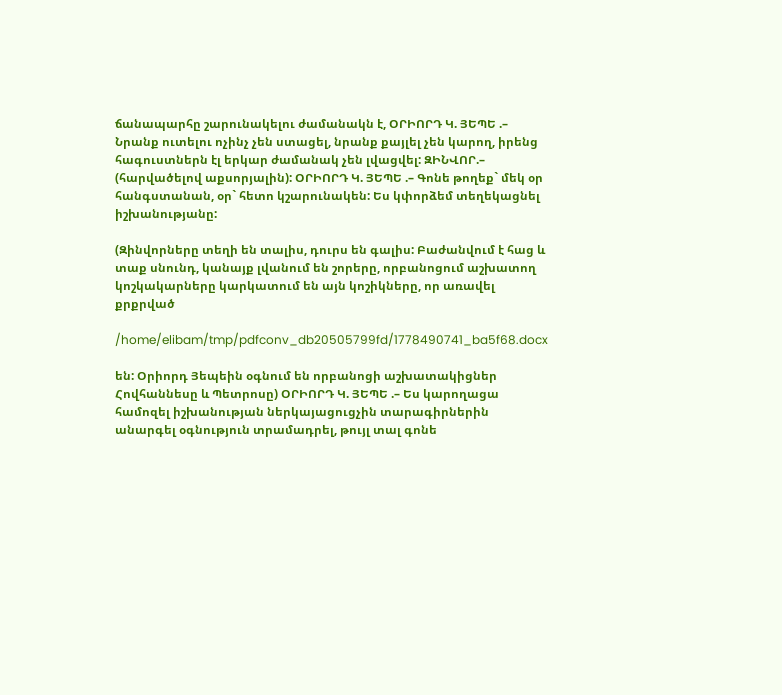ճանապարհը շարունակելու ժամանակն է, ՕՐԻՈՐԴ Կ. ՅԵՊԵ .– Նրանք ուտելու ոչինչ չեն ստացել, նրանք քայլել չեն կարող, իրենց հագուստներն էլ երկար ժամանակ չեն լվացվել: ԶԻՆՎՈՐ.– (հարվածելով աքսորյալին): ՕՐԻՈՐԴ Կ. ՅԵՊԵ .– Գոնե թողեք` մեկ օր հանգստանան, օր` հետո կշարունակեն: Ես կփորձեմ տեղեկացնել իշխանությանը:

(Զինվորները տեղի են տալիս, դուրս են գալիս: Բաժանվում է հաց և տաք սնունդ, կանայք լվանում են շորերը, որբանոցում աշխատող կոշկակարները կարկատում են այն կոշիկները, որ առավել քրքրված

/home/elibam/tmp/pdfconv_db20505799fd/1778490741_ba5f68.docx

են: Օրիորդ Յեպեին օգնում են որբանոցի աշխատակիցներ Հովհաննեսը և Պետրոսը) ՕՐԻՈՐԴ Կ. ՅԵՊԵ .– Ես կարողացա համոզել իշխանության ներկայացուցչին տարագիրներին անարգել օգնություն տրամադրել, թույլ տալ գոնե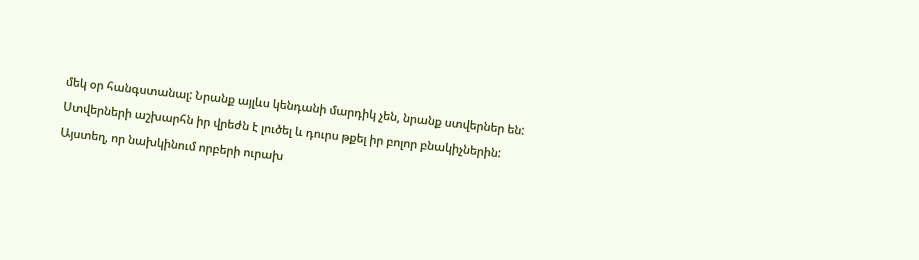մեկ օր հանգստանալ: Նրանք այլևս կենդանի մարդիկ չեն, նրանք ստվերներ են: Ստվերների աշխարհն իր վրեժն է լուծել և դուրս թքել իր բոլոր բնակիչներին: Այստեղ, որ նախկինում որբերի ուրախ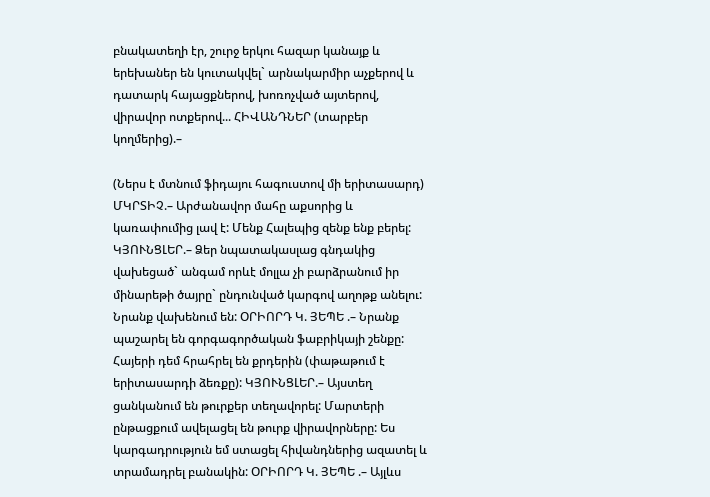բնակատեղի էր, շուրջ երկու հազար կանայք և երեխաներ են կուտակվել` արնակարմիր աչքերով և դատարկ հայացքներով, խոռոչված այտերով, վիրավոր ոտքերով... ՀԻՎԱՆԴՆԵՐ (տարբեր կողմերից).–

(Ներս է մտնում ֆիդայու հագուստով մի երիտասարդ) ՄԿՐՏԻՉ.– Արժանավոր մահը աքսորից և կառափումից լավ է: Մենք Հալեպից զենք ենք բերել: ԿՅՈՒՆՑԼԵՐ.– Ձեր նպատակասլաց գնդակից վախեցած` անգամ որևէ մոլլա չի բարձրանում իր մինարեթի ծայրը` ընդունված կարգով աղոթք անելու: Նրանք վախենում են: ՕՐԻՈՐԴ Կ. ՅԵՊԵ .– Նրանք պաշարել են գորգագործական ֆաբրիկայի շենքը: Հայերի դեմ հրահրել են քրդերին (փաթաթում է երիտասարդի ձեռքը): ԿՅՈՒՆՑԼԵՐ.– Այստեղ ցանկանում են թուրքեր տեղավորել: Մարտերի ընթացքում ավելացել են թուրք վիրավորները: Ես կարգադրություն եմ ստացել հիվանդներից ազատել և տրամադրել բանակին: ՕՐԻՈՐԴ Կ. ՅԵՊԵ .– Այլևս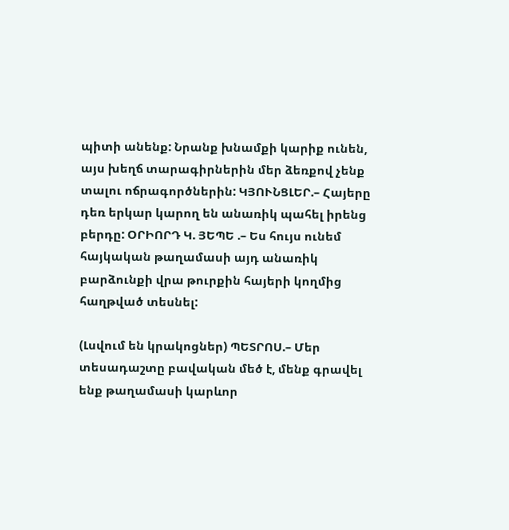պիտի անենք: Նրանք խնամքի կարիք ունեն, այս խեղճ տարագիրներին մեր ձեռքով չենք տալու ոճրագործներին: ԿՅՈՒՆՑԼԵՐ.– Հայերը դեռ երկար կարող են անառիկ պահել իրենց բերդը: ՕՐԻՈՐԴ Կ. ՅԵՊԵ .– Ես հույս ունեմ հայկական թաղամասի այդ անառիկ բարձունքի վրա թուրքին հայերի կողմից հաղթված տեսնել:

(Լսվում են կրակոցներ) ՊԵՏՐՈՍ.– Մեր տեսադաշտը բավական մեծ է, մենք գրավել ենք թաղամասի կարևոր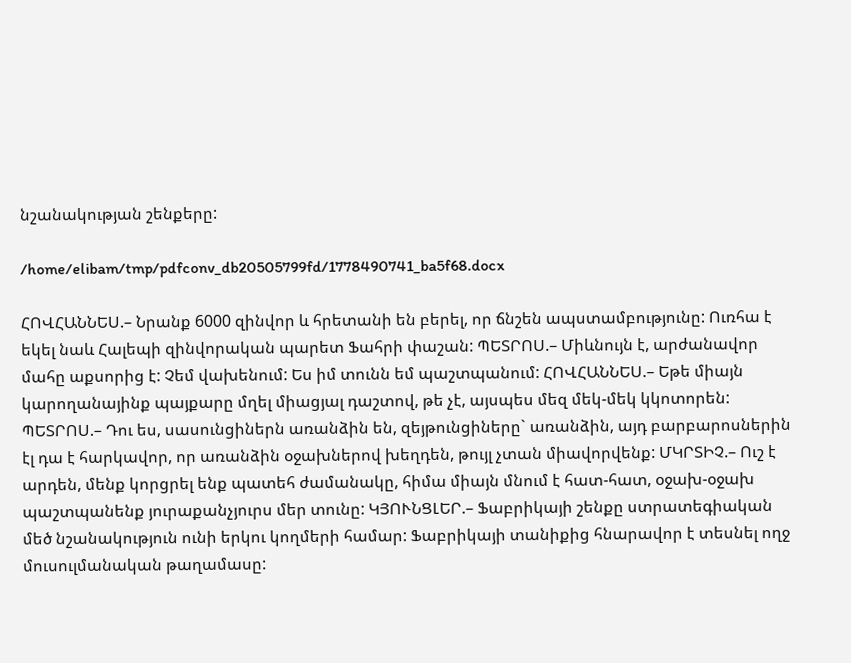նշանակության շենքերը:

/home/elibam/tmp/pdfconv_db20505799fd/1778490741_ba5f68.docx

ՀՈՎՀԱՆՆԵՍ.– Նրանք 6000 զինվոր և հրետանի են բերել, որ ճնշեն ապստամբությունը: Ուռհա է եկել նաև Հալեպի զինվորական պարետ Ֆահրի փաշան: ՊԵՏՐՈՍ.– Միևնույն է, արժանավոր մահը աքսորից է: Չեմ վախենում: Ես իմ տունն եմ պաշտպանում: ՀՈՎՀԱՆՆԵՍ.– Եթե միայն կարողանայինք պայքարը մղել միացյալ դաշտով, թե չէ, այսպես մեզ մեկ-մեկ կկոտորեն: ՊԵՏՐՈՍ.– Դու ես, սասունցիներն առանձին են, զեյթունցիները` առանձին, այդ բարբարոսներին էլ դա է հարկավոր, որ առանձին օջախներով խեղդեն, թույլ չտան միավորվենք: ՄԿՐՏԻՉ.– Ուշ է արդեն, մենք կորցրել ենք պատեհ ժամանակը, հիմա միայն մնում է հատ-հատ, օջախ-օջախ պաշտպանենք յուրաքանչյուրս մեր տունը: ԿՅՈՒՆՑԼԵՐ.– Ֆաբրիկայի շենքը ստրատեգիական մեծ նշանակություն ունի երկու կողմերի համար: Ֆաբրիկայի տանիքից հնարավոր է տեսնել ողջ մուսուլմանական թաղամասը: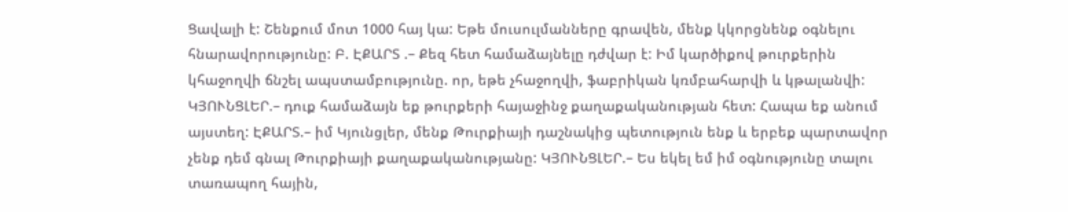Ցավալի է: Շենքում մոտ 1000 հայ կա: Եթե մուսուլմանները գրավեն, մենք կկորցնենք օգնելու հնարավորությունը: Բ. ԷՔԱՐՏ .– Քեզ հետ համաձայնելը դժվար է: Իմ կարծիքով թուրքերին կհաջողվի ճնշել ապստամբությունը. որ, եթե չհաջողվի, ֆաբրիկան կռմբահարվի և կթալանվի: ԿՅՈՒՆՑԼԵՐ.– դուք համաձայն եք թուրքերի հայաջինջ քաղաքականության հետ: Հապա եք անում այստեղ: ԷՔԱՐՏ.– իմ Կյունցլեր, մենք Թուրքիայի դաշնակից պետություն ենք և երբեք պարտավոր չենք դեմ գնալ Թուրքիայի քաղաքականությանը: ԿՅՈՒՆՑԼԵՐ.– Ես եկել եմ իմ օգնությունը տալու տառապող հային,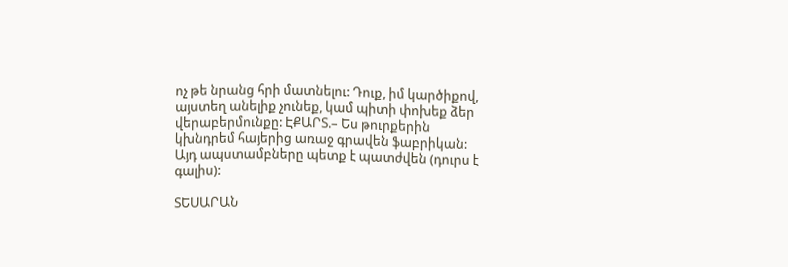ոչ թե նրանց հրի մատնելու: Դուք, իմ կարծիքով, այստեղ անելիք չունեք, կամ պիտի փոխեք ձեր վերաբերմունքը: ԷՔԱՐՏ.– Ես թուրքերին կխնդրեմ հայերից առաջ գրավեն ֆաբրիկան: Այդ ապստամբները պետք է պատժվեն (դուրս է գալիս):

ՏԵՍԱՐԱՆ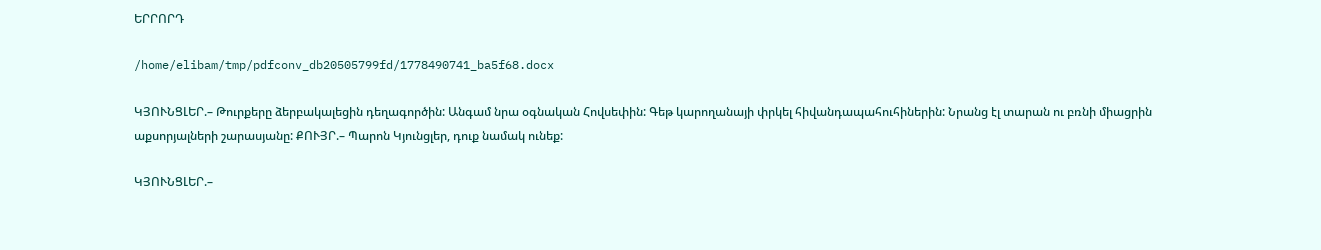ԵՐՐՈՐԴ

/home/elibam/tmp/pdfconv_db20505799fd/1778490741_ba5f68.docx

ԿՅՈՒՆՑԼԵՐ.– Թուրքերը ձերբակալեցին դեղագործին: Անգամ նրա օգնական Հովսեփին: Գեթ կարողանայի փրկել հիվանդապահուհիներին: Նրանց էլ տարան ու բռնի միացրին աքսորյալների շարասյանը: ՔՈՒՅՐ.– Պարոն Կյունցլեր, դուք նամակ ունեք:

ԿՅՈՒՆՑԼԵՐ.–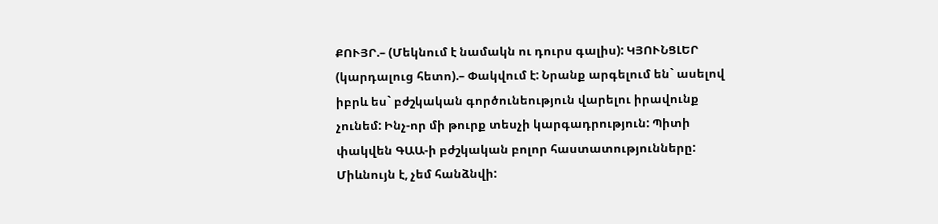ՔՈՒՅՐ.– (Մեկնում է նամակն ու դուրս գալիս): ԿՅՈՒՆՑԼԵՐ (կարդալուց հետո).– Փակվում է: Նրանք արգելում են` ասելով իբրև ես` բժշկական գործունեություն վարելու իրավունք չունեմ: Ինչ-որ մի թուրք տեսչի կարգադրություն: Պիտի փակվեն ԳԱԱ-ի բժշկական բոլոր հաստատությունները: Միևնույն է, չեմ հանձնվի: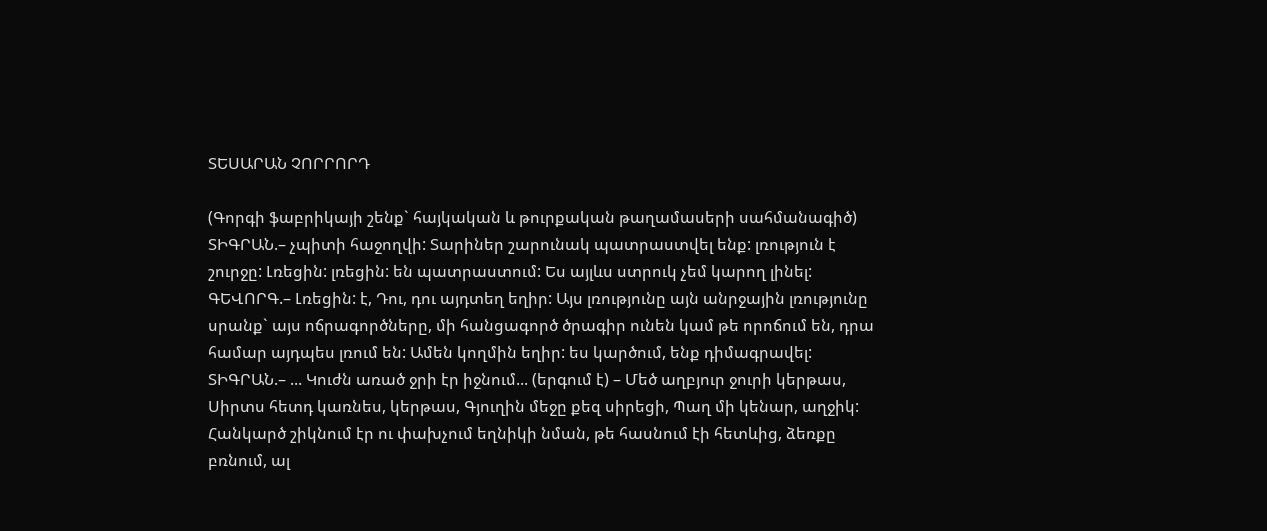ՏԵՍԱՐԱՆ ՉՈՐՐՈՐԴ

(Գորգի ֆաբրիկայի շենք` հայկական և թուրքական թաղամասերի սահմանագիծ) ՏԻԳՐԱՆ.– չպիտի հաջողվի: Տարիներ շարունակ պատրաստվել ենք: լռություն է շուրջը: Լռեցին: լռեցին: են պատրաստում: Ես այլևս ստրուկ չեմ կարող լինել: ԳԵՎՈՐԳ.– Լռեցին: է, Դու, դու այդտեղ եղիր: Այս լռությունը այն անրջային լռությունը սրանք` այս ոճրագործները, մի հանցագործ ծրագիր ունեն կամ թե որոճում են, դրա համար այդպես լռում են: Ամեն կողմին եղիր: ես կարծում, ենք դիմագրավել: ՏԻԳՐԱՆ.– ... Կուժն առած ջրի էր իջնում... (երգում է) – Մեծ աղբյուր ջուրի կերթաս, Սիրտս հետդ կառնես, կերթաս, Գյուղին մեջը քեզ սիրեցի, Պաղ մի կենար, աղջիկ: Հանկարծ շիկնում էր ու փախչում եղնիկի նման, թե հասնում էի հետևից, ձեռքը բռնում, ալ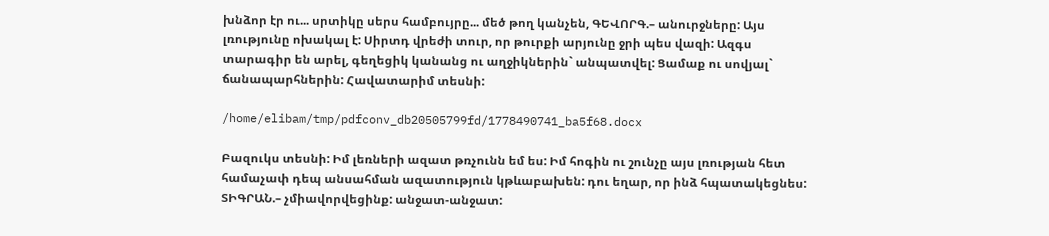խնձոր էր ու... սրտիկը սերս համբույրը... մեծ թող կանչեն, ԳԵՎՈՐԳ.– անուրջները: Այս լռությունը ոխակալ է: Սիրտդ վրեժի տուր, որ թուրքի արյունը ջրի պես վազի: Ազգս տարագիր են արել, գեղեցիկ կանանց ու աղջիկներին` անպատվել: Ցամաք ու սովյալ` ճանապարհներին: Հավատարիմ տեսնի:

/home/elibam/tmp/pdfconv_db20505799fd/1778490741_ba5f68.docx

Բազուկս տեսնի: Իմ լեռների ազատ թռչունն եմ ես: Իմ հոգին ու շունչը այս լռության հետ համաչափ դեպ անսահման ազատություն կթևաբախեն: դու եղար, որ ինձ հպատակեցնես: ՏԻԳՐԱՆ.– չմիավորվեցինք: անջատ-անջատ: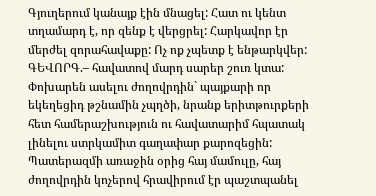Գյուղերում կանայք էին մնացել: Հատ ու կենտ տղամարդ է, որ զենք է վերցրել: Հարկավոր էր մերժել զորահավաքը: Ոչ ոք չպետք է ենթարկվեր: ԳԵՎՈՐԳ.– հավատով մարդ սարեր շուռ կտա: Փոխարեն ասելու ժողովրդին` պայքարի որ եկեղեցիդ թշնամին չպղծի, նրանք երիտթուրքերի հետ համերաշխություն ու հավատարիմ հպատակ լինելու ստրկամիտ գաղափար քարոզեցին: Պատերազմի առաջին օրից հայ մամուլը, հայ ժողովրդին կոչերով հրավիրում էր պաշտպանել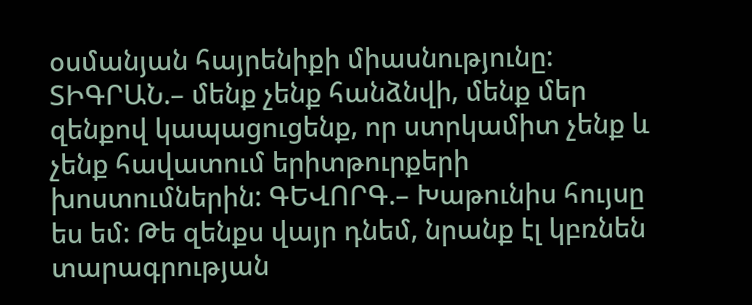օսմանյան հայրենիքի միասնությունը: ՏԻԳՐԱՆ.– մենք չենք հանձնվի, մենք մեր զենքով կապացուցենք, որ ստրկամիտ չենք և չենք հավատում երիտթուրքերի խոստումներին: ԳԵՎՈՐԳ.– Խաթունիս հույսը ես եմ: Թե զենքս վայր դնեմ, նրանք էլ կբռնեն տարագրության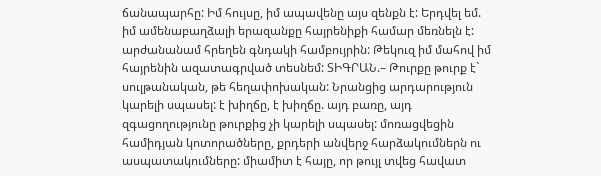ճանապարհը: Իմ հույսը, իմ ապավենը այս զենքն է: Երդվել եմ. իմ ամենաբաղձալի երազանքը հայրենիքի համար մեռնելն է: արժանանամ հրեղեն գնդակի համբույրին: Թեկուզ իմ մահով իմ հայրենին ազատագրված տեսնեմ: ՏԻԳՐԱՆ.– Թուրքը թուրք է` սուլթանական, թե հեղափոխական: Նրանցից արդարություն կարելի սպասել: է խիղճը, է խիղճը. այդ բառը, այդ զգացողությունը թուրքից չի կարելի սպասել: մոռացվեցին համիդյան կոտորածները, քրդերի անվերջ հարձակումներն ու ասպատակումները: միամիտ է հայը, որ թույլ տվեց հավատ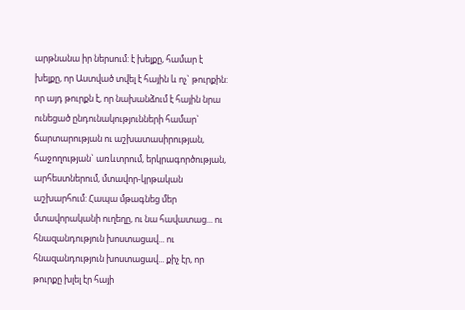արթնանա իր ներսում: է խելքը, համար է խելքը, որ Աստված տվել է հային և ոչ` թուրքին: որ այդ թուրքն է, որ նախանձում է հային նրա ունեցած ընդունակությունների համար` ճարտարության ու աշխատասիրության, հաջողության` առևտրում, երկրագործության, արհեստներում, մտավոր-կրթական աշխարհում: Հապա մթագնեց մեր մտավորականի ուղեղը, ու նա հավատաց... ու հնազանդություն խոստացավ... ու հնազանդություն խոստացավ... քիչ էր, որ թուրքը խլել էր հայի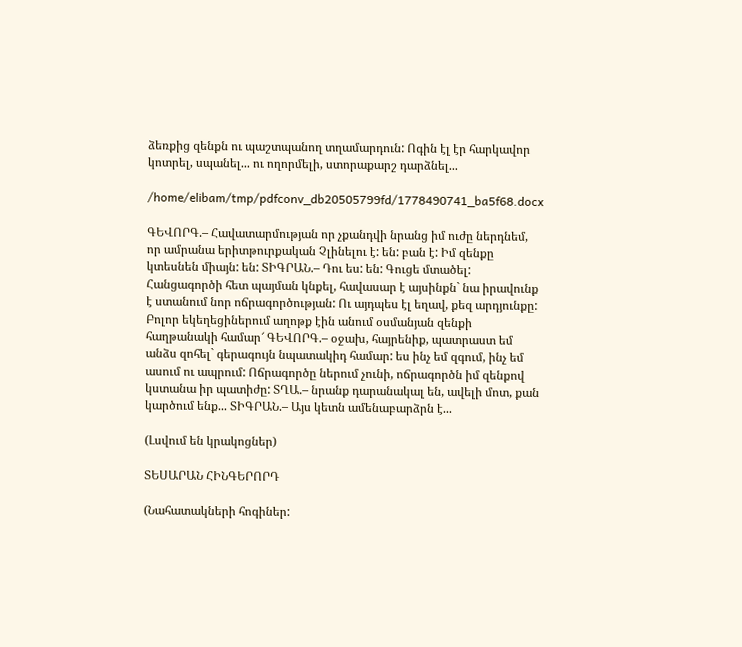ձեռքից զենքն ու պաշտպանող տղամարդուն: Ոգին էլ էր հարկավոր կոտրել, սպանել... ու ողորմելի, ստորաքարշ դարձնել...

/home/elibam/tmp/pdfconv_db20505799fd/1778490741_ba5f68.docx

ԳԵՎՈՐԳ.– Հավատարմության որ չքանդվի նրանց իմ ուժը ներդնեմ, որ ամրանա երիտթուրքական Չլինելու է: են: բան է: Իմ զենքը կտեսնեն միայն: են: ՏԻԳՐԱՆ.– Դու ես: են: Գուցե մտածել: Հանցագործի հետ պայման կնքել, հավասար է այսինքն` նա իրավունք է ստանում նոր ոճրագործության: Ու այդպես էլ եղավ, քեզ արդյունքը: Բոլոր եկեղեցիներում աղոթք էին անում օսմանյան զենքի հաղթանակի համար՜ ԳԵՎՈՐԳ.– օջախ, հայրենիք, պատրաստ եմ անձս զոհել` գերագույն նպատակիդ համար: ես ինչ եմ զգում, ինչ եմ ասում ու ապրում: Ոճրագործը ներում չունի, ոճրագործն իմ զենքով կստանա իր պատիժը: ՏՂԱ.– նրանք դարանակալ են, ավելի մոտ, քան կարծում ենք... ՏԻԳՐԱՆ.– Այս կետն ամենաբարձրն է...

(Լսվում են կրակոցներ)

ՏԵՍԱՐԱՆ ՀԻՆԳԵՐՈՐԴ

(Նահատակների հոգիներ: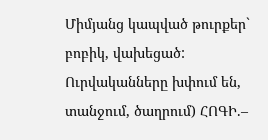Միմյանց կապված թուրքեր` բոբիկ, վախեցած: Ուրվականները խփում են, տանջում, ծաղրում) ՀՈԳԻ.–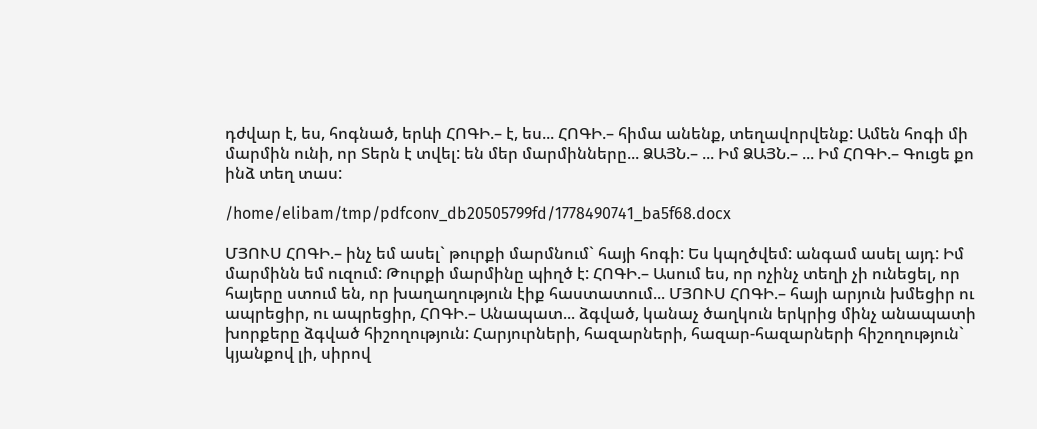դժվար է, ես, հոգնած, երևի ՀՈԳԻ.– է, ես... ՀՈԳԻ.– հիմա անենք, տեղավորվենք: Ամեն հոգի մի մարմին ունի, որ Տերն է տվել: են մեր մարմինները... ՁԱՅՆ.– ... Իմ ՁԱՅՆ.– ... Իմ ՀՈԳԻ.– Գուցե քո ինձ տեղ տաս:

/home/elibam/tmp/pdfconv_db20505799fd/1778490741_ba5f68.docx

ՄՅՈՒՍ ՀՈԳԻ.– ինչ եմ ասել` թուրքի մարմնում` հայի հոգի: Ես կպղծվեմ: անգամ ասել այդ: Իմ մարմինն եմ ուզում: Թուրքի մարմինը պիղծ է: ՀՈԳԻ.– Ասում ես, որ ոչինչ տեղի չի ունեցել, որ հայերը ստում են, որ խաղաղություն էիք հաստատում... ՄՅՈՒՍ ՀՈԳԻ.– հայի արյուն խմեցիր ու ապրեցիր, ու ապրեցիր, ՀՈԳԻ.– Անապատ... ձգված, կանաչ ծաղկուն երկրից մինչ անապատի խորքերը ձգված հիշողություն: Հարյուրների, հազարների, հազար-հազարների հիշողություն` կյանքով լի, սիրով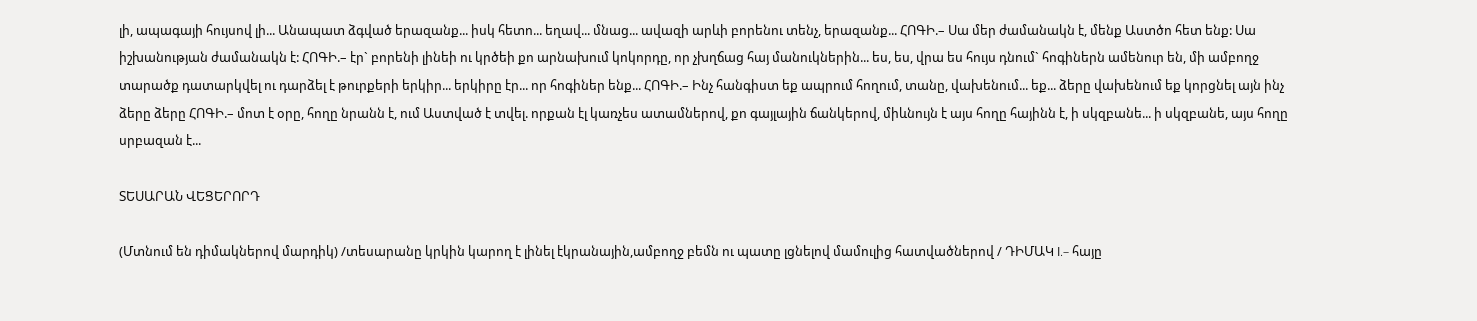լի, ապագայի հույսով լի... Անապատ ձգված երազանք... իսկ հետո... եղավ... մնաց... ավազի արևի բորենու տենչ, երազանք... ՀՈԳԻ.– Սա մեր ժամանակն է, մենք Աստծո հետ ենք: Սա իշխանության ժամանակն է: ՀՈԳԻ.– էր` բորենի լինեի ու կրծեի քո արնախում կոկորդը, որ չխղճաց հայ մանուկներին... ես, ես, վրա ես հույս դնում` հոգիներն ամենուր են, մի ամբողջ տարածք դատարկվել ու դարձել է թուրքերի երկիր... երկիրը էր... որ հոգիներ ենք... ՀՈԳԻ.– Ինչ հանգիստ եք ապրում հողում, տանը, վախենում... եք... ձերը վախենում եք կորցնել այն ինչ ձերը ձերը ՀՈԳԻ.– մոտ է օրը, հողը նրանն է, ում Աստված է տվել. որքան էլ կառչես ատամներով, քո գայլային ճանկերով, միևնույն է այս հողը հայինն է, ի սկզբանե... ի սկզբանե, այս հողը սրբազան է...

ՏԵՍԱՐԱՆ ՎԵՑԵՐՈՐԴ

(Մտնում են դիմակներով մարդիկ) /տեսարանը կրկին կարող է լինել էկրանային,ամբողջ բեմն ու պատը լցնելով մամուլից հատվածներով / ԴԻՄԱԿ I.– հայը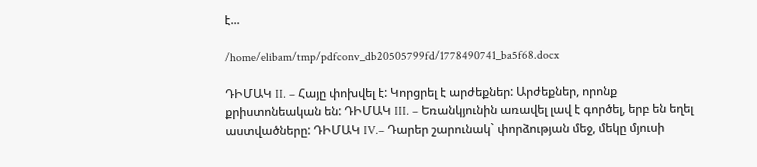է...

/home/elibam/tmp/pdfconv_db20505799fd/1778490741_ba5f68.docx

ԴԻՄԱԿ II. – Հայը փոխվել է: Կորցրել է արժեքներ: Արժեքներ, որոնք քրիստոնեական են: ԴԻՄԱԿ III. – Եռանկյունին առավել լավ է գործել, երբ են եղել աստվածները: ԴԻՄԱԿ IV.– Դարեր շարունակ` փորձության մեջ, մեկը մյուսի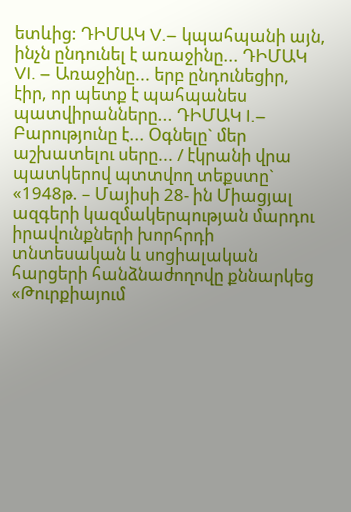ետևից: ԴԻՄԱԿ V.– կպահպանի այն, ինչն ընդունել է առաջինը... ԴԻՄԱԿ VI. – Առաջինը... երբ ընդունեցիր, էիր, որ պետք է պահպանես պատվիրանները... ԴԻՄԱԿ I.– Բարությունը է... Օգնելը` մեր աշխատելու սերը... / էկրանի վրա պատկերով պտտվող տեքստը` «1948թ. – Մայիսի 28- ին Միացյալ ազգերի կազմակերպության մարդու իրավունքների խորհրդի տնտեսական և սոցիալական հարցերի հանձնաժողովը քննարկեց «Թուրքիայում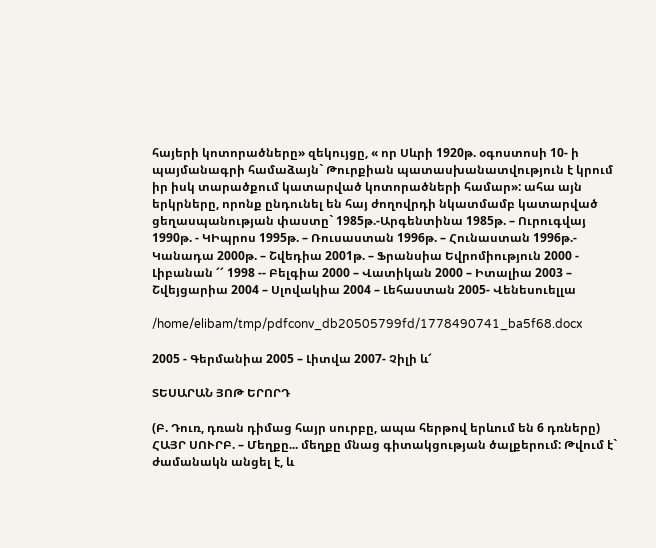հայերի կոտորածները» զեկույցը, « որ Սևրի 1920թ. օգոստոսի 10- ի պայմանագրի համաձայն` Թուրքիան պատասխանատվություն է կրում իր իսկ տարածքում կատարված կոտորածների համար»: ահա այն երկրները, որոնք ընդունել են հայ ժողովրդի նկատմամբ կատարված ցեղասպանության փաստը` 1985թ.-Արգենտինա 1985թ. – Ուրուգվայ 1990թ. - ԿԻպրոս 1995թ. – Ռուսաստան 1996թ. – Հունաստան 1996թ.- Կանադա 2000թ. – Շվեդիա 2001թ. – Ֆրանսիա Եվրոմիություն 2000 - Լիբանան ՜՜ 1998 -- Բելգիա 2000 – Վատիկան 2000 – Իտալիա 2003 – Շվեյցարիա 2004 – Սլովակիա 2004 – Լեհաստան 2005- Վենեսուելլա

/home/elibam/tmp/pdfconv_db20505799fd/1778490741_ba5f68.docx

2005 - Գերմանիա 2005 – Լիտվա 2007- Չիլի և՜

ՏԵՍԱՐԱՆ ՅՈԹ ԵՐՈՐԴ

(Բ. Դուռ, դռան դիմաց հայր սուրբը, ապա հերթով երևում են 6 դռները) ՀԱՅՐ ՍՈՒՐԲ. – Մեղքը... մեղքը մնաց գիտակցության ծալքերում: Թվում է` ժամանակն անցել է, և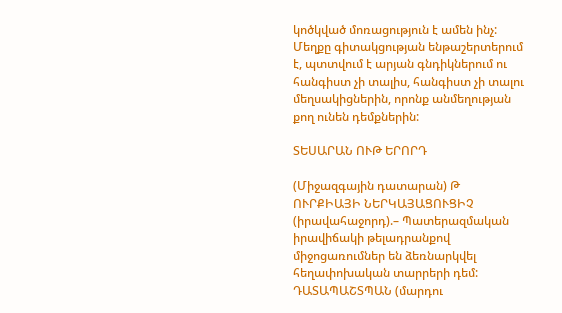կոծկված մոռացություն է ամեն ինչ: Մեղքը գիտակցության ենթաշերտերում է, պտտվում է արյան գնդիկներում ու հանգիստ չի տալիս, հանգիստ չի տալու մեղսակիցներին, որոնք անմեղության քող ունեն դեմքներին:

ՏԵՍԱՐԱՆ ՈՒԹ ԵՐՈՐԴ

(Միջազգային դատարան) Թ ՈՒՐՔԻԱՅԻ ՆԵՐԿԱՅԱՑՈՒՑԻՉ (իրավահաջորդ).– Պատերազմական իրավիճակի թելադրանքով միջոցառումներ են ձեռնարկվել հեղափոխական տարրերի դեմ: ԴԱՏԱՊԱՇՏՊԱՆ (մարդու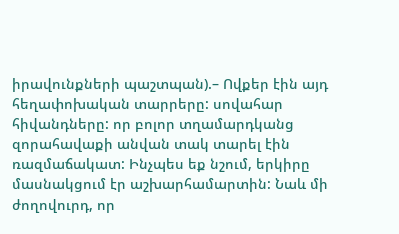իրավունքների պաշտպան).– Ովքեր էին այդ հեղափոխական տարրերը: սովահար հիվանդները: որ բոլոր տղամարդկանց զորահավաքի անվան տակ տարել էին ռազմաճակատ: Ինչպես եք նշում, երկիրը մասնակցում էր աշխարհամարտին: Նաև մի ժողովուրդ, որ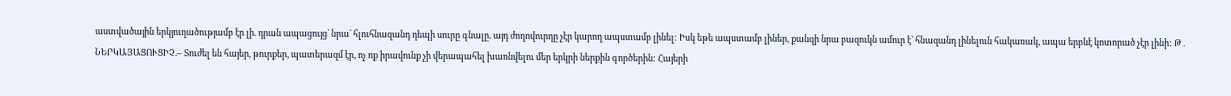աստվածային երկյուղածությամբ էր լի. դրան ապացույց` նրա` հլուհնազանդ դեպի սուրը գնալը. այդ ժողովուրդը չէր կարող ապստամբ լինել: Իսկ եթե ապստամբ լիներ, քանզի նրա բազուկն ամուր է` հնազանդ լինելուն հակառակ, ապա երբևէ կոտորած չէր լինի: Թ . ՆԵՐԿԱՅԱՑՈՒՑԻՉ.– Տուժել են հայեր, թուրքեր, պատերազմ էր, ոչ ոք իրավունք չի վերապահել խառնվելու մեր երկրի ներքին գործերին: Հայերի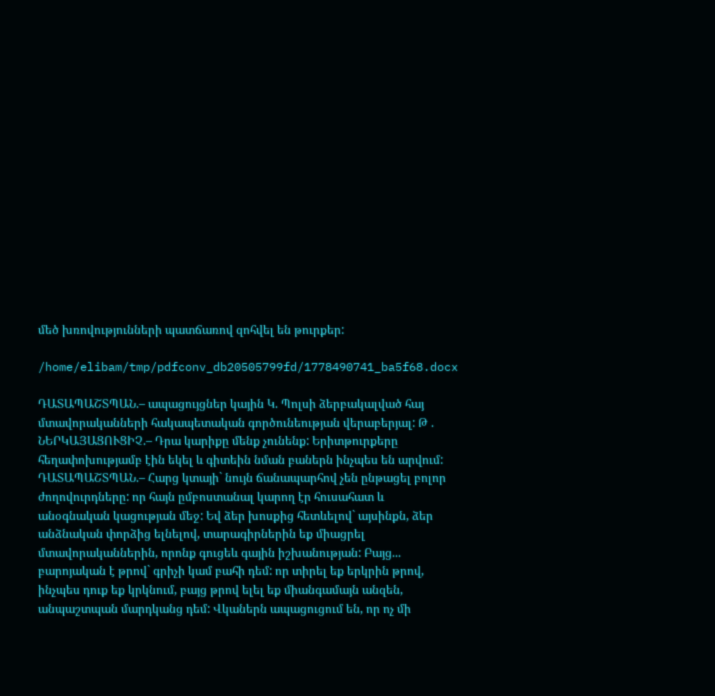մեծ խռովությունների պատճառով զոհվել են թուրքեր:

/home/elibam/tmp/pdfconv_db20505799fd/1778490741_ba5f68.docx

ԴԱՏԱՊԱՇՏՊԱՆ.– ապացույցներ կային Կ. Պոլսի ձերբակալված հայ մտավորականների հակապետական գործունեության վերաբերյալ: Թ . ՆԵՐԿԱՅԱՑՈՒՑԻՉ.– Դրա կարիքը մենք չունենք: Երիտթուրքերը հեղափոխությամբ էին եկել և գիտեին նման բաներն ինչպես են արվում: ԴԱՏԱՊԱՇՏՊԱՆ.– Հարց կտայի` նույն ճանապարհով չեն ընթացել բոլոր ժողովուրդները: որ հայն ըմբոստանալ կարող էր հուսահատ և անօգնական կացության մեջ: Եվ ձեր խոսքից հետևելով` այսինքն, ձեր անձնական փորձից ելնելով, տարագիրներին եք միացրել մտավորականներին, որոնք գուցեև գային իշխանության: Բայց... բարոյական է թրով` գրիչի կամ բահի դեմ: որ տիրել եք երկրին թրով, ինչպես դուք եք կրկնում, բայց թրով ելել եք միանգամայն անզեն, անպաշտպան մարդկանց դեմ: Վկաներն ապացուցում են, որ ոչ մի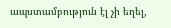ապստամբություն էլ չի եղել,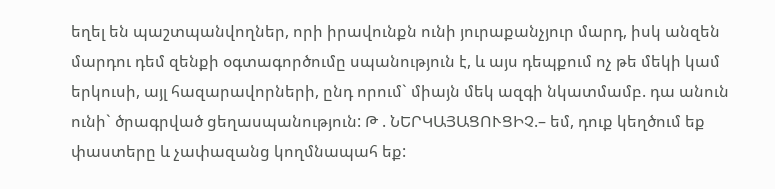եղել են պաշտպանվողներ, որի իրավունքն ունի յուրաքանչյուր մարդ, իսկ անզեն մարդու դեմ զենքի օգտագործումը սպանություն է, և այս դեպքում ոչ թե մեկի կամ երկուսի, այլ հազարավորների, ընդ որում` միայն մեկ ազգի նկատմամբ. դա անուն ունի` ծրագրված ցեղասպանություն: Թ . ՆԵՐԿԱՅԱՑՈՒՑԻՉ.– եմ, դուք կեղծում եք փաստերը և չափազանց կողմնապահ եք: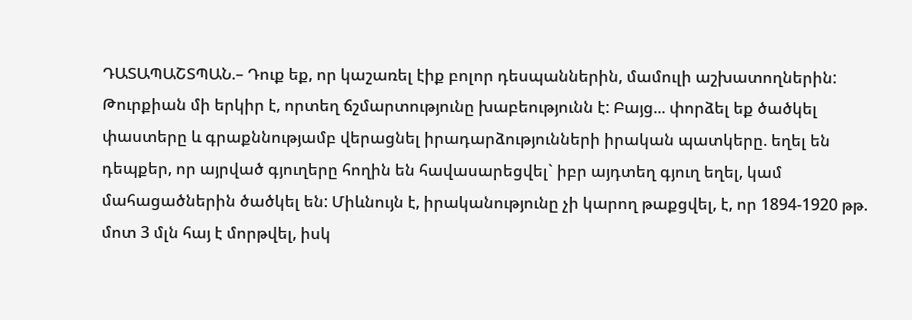ԴԱՏԱՊԱՇՏՊԱՆ.– Դուք եք, որ կաշառել էիք բոլոր դեսպաններին, մամուլի աշխատողներին: Թուրքիան մի երկիր է, որտեղ ճշմարտությունը խաբեությունն է: Բայց... փորձել եք ծածկել փաստերը և գրաքննությամբ վերացնել իրադարձությունների իրական պատկերը. եղել են դեպքեր, որ այրված գյուղերը հողին են հավասարեցվել` իբր այդտեղ գյուղ եղել, կամ մահացածներին ծածկել են: Միևնույն է, իրականությունը չի կարող թաքցվել, է, որ 1894-1920 թթ. մոտ 3 մլն հայ է մորթվել, իսկ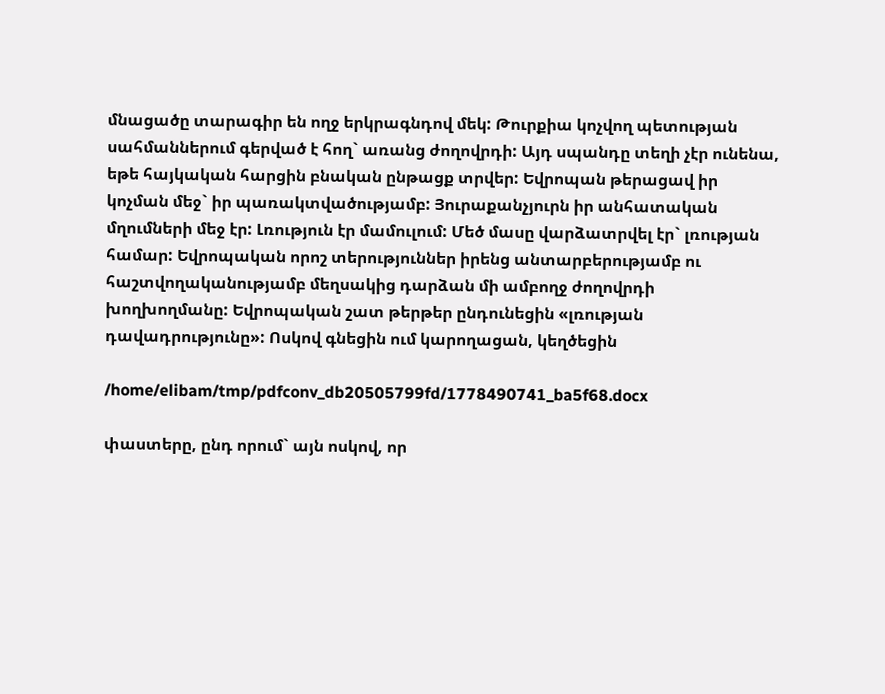մնացածը տարագիր են ողջ երկրագնդով մեկ: Թուրքիա կոչվող պետության սահմաններում գերված է հող` առանց ժողովրդի: Այդ սպանդը տեղի չէր ունենա, եթե հայկական հարցին բնական ընթացք տրվեր: Եվրոպան թերացավ իր կոչման մեջ` իր պառակտվածությամբ: Յուրաքանչյուրն իր անհատական մղումների մեջ էր: Լռություն էր մամուլում: Մեծ մասը վարձատրվել էր` լռության համար: Եվրոպական որոշ տերություններ իրենց անտարբերությամբ ու հաշտվողականությամբ մեղսակից դարձան մի ամբողջ ժողովրդի խողխողմանը: Եվրոպական շատ թերթեր ընդունեցին «լռության դավադրությունը»: Ոսկով գնեցին ում կարողացան, կեղծեցին

/home/elibam/tmp/pdfconv_db20505799fd/1778490741_ba5f68.docx

փաստերը, ընդ որում` այն ոսկով, որ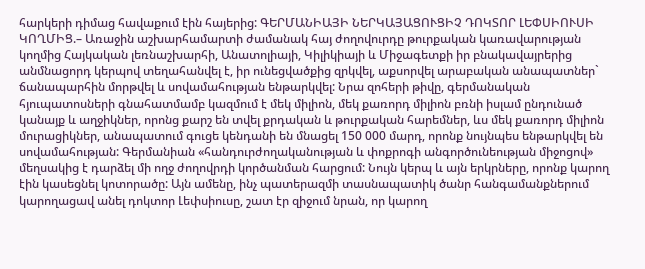հարկերի դիմաց հավաքում էին հայերից: ԳԵՐՄԱՆԻԱՅԻ ՆԵՐԿԱՅԱՑՈՒՑԻՉ ԴՈԿՏՈՐ ԼԵՓՍԻՈՒՍԻ ԿՈՂՄԻՑ.– Առաջին աշխարհամարտի ժամանակ հայ ժողովուրդը թուրքական կառավարության կողմից Հայկական լեռնաշխարհի, Անատոլիայի, Կիլիկիայի և Միջագետքի իր բնակավայրերից անմնացորդ կերպով տեղահանվել է, իր ունեցվածքից զրկվել, աքսորվել արաբական անապատներ` ճանապարհին մորթվել և սովամահության ենթարկվել: Նրա զոհերի թիվը, գերմանական հյուպատոսների գնահատմամբ կազմում է մեկ միլիոն, մեկ քառորդ միլիոն բռնի իսլամ ընդունած կանայք և աղջիկներ, որոնց քարշ են տվել քրդական և թուրքական հարեմներ, ևս մեկ քառորդ միլիոն մուրացիկներ, անապատում գուցե կենդանի են մնացել 150 000 մարդ, որոնք նույնպես ենթարկվել են սովամահության: Գերմանիան «հանդուրժողականության և փոքրոգի անգործունեության միջոցով» մեղսակից է դարձել մի ողջ ժողովրդի կործանման հարցում: Նույն կերպ և այն երկրները, որոնք կարող էին կասեցնել կոտորածը: Այն ամենը, ինչ պատերազմի տասնապատիկ ծանր հանգամանքներում կարողացավ անել դոկտոր Լեփսիուսը, շատ էր զիջում նրան, որ կարող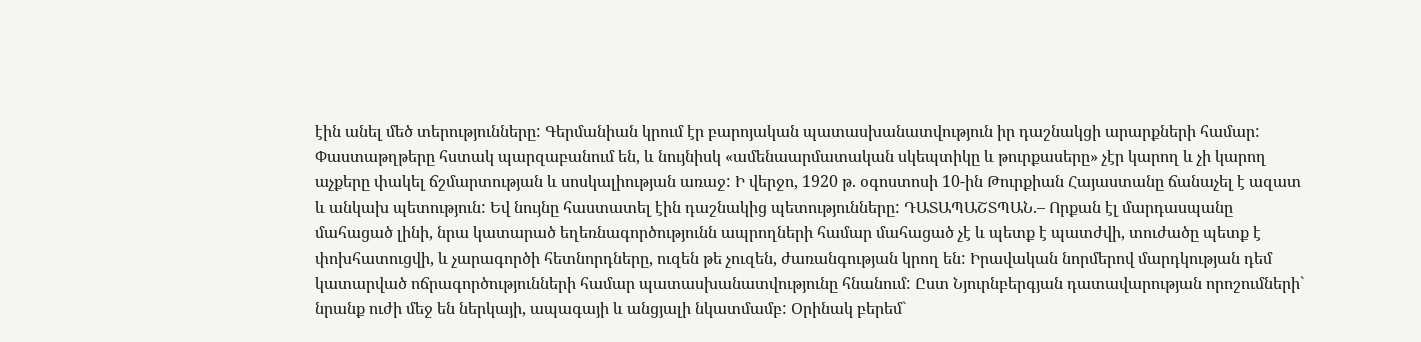էին անել մեծ տերությունները: Գերմանիան կրում էր բարոյական պատասխանատվություն իր դաշնակցի արարքների համար: Փաստաթղթերը հստակ պարզաբանում են, և նույնիսկ «ամենաարմատական սկեպտիկը և թուրքասերը» չէր կարող և չի կարող աչքերը փակել ճշմարտության և սոսկալիության առաջ: Ի վերջո, 1920 թ. օգոստոսի 10-ին Թուրքիան Հայաստանը ճանաչել է ազատ և անկախ պետություն: Եվ նույնը հաստատել էին դաշնակից պետությունները: ԴԱՏԱՊԱՇՏՊԱՆ.– Որքան էլ մարդասպանը մահացած լինի, նրա կատարած եղեռնագործությունն ապրողների համար մահացած չէ և պետք է պատժվի, տուժածը պետք է փոխհատուցվի, և չարագործի հետնորդները, ուզեն թե չուզեն, ժառանգության կրող են: Իրավական նորմերով մարդկության դեմ կատարված ոճրագործությունների համար պատասխանատվությունը հնանում: Ըստ Նյուրնբերգյան դատավարության որոշումների` նրանք ուժի մեջ են ներկայի, ապագայի և անցյալի նկատմամբ: Օրինակ բերեմ`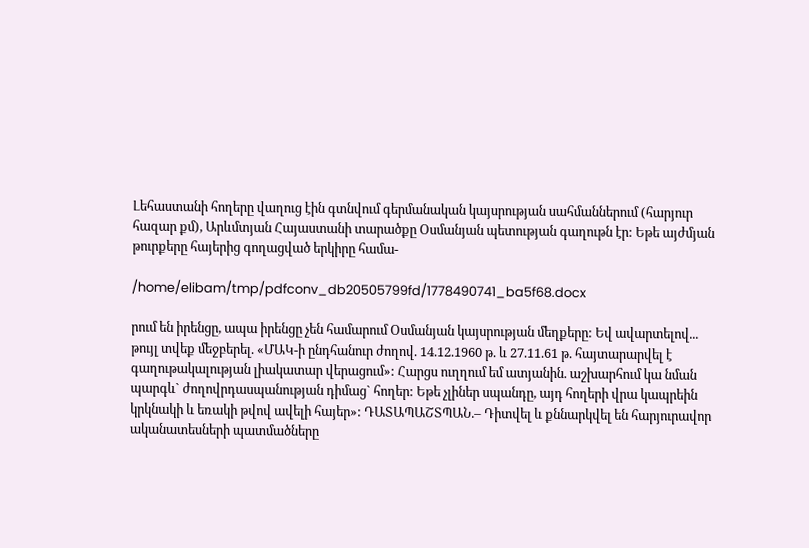Լեհաստանի հողերը վաղուց էին գտնվում գերմանական կայսրության սահմաններում (հարյուր հազար քմ), Արևմտյան Հայաստանի տարածքը Օսմանյան պետության գաղութն էր: Եթե այժմյան թուրքերը հայերից գողացված երկիրը համա-

/home/elibam/tmp/pdfconv_db20505799fd/1778490741_ba5f68.docx

րում են իրենցը, ապա իրենցը չեն համարում Օսմանյան կայսրության մեղքերը: Եվ ավարտելով... թույլ տվեք մեջբերել. «ՄԱԿ-ի ընդհանուր ժողով. 14.12.1960 թ. և 27.11.61 թ. հայտարարվել է գաղութակալության լիակատար վերացում»: Հարցս ուղղում եմ ատյանին. աշխարհում կա նման պարգև` ժողովրդասպանության դիմաց` հողեր: Եթե չլիներ սպանդը, այդ հողերի վրա կապրեին կրկնակի և եռակի թվով ավելի հայեր»: ԴԱՏԱՊԱՇՏՊԱՆ.– Դիտվել և քննարկվել են հարյուրավոր ականատեսների պատմածները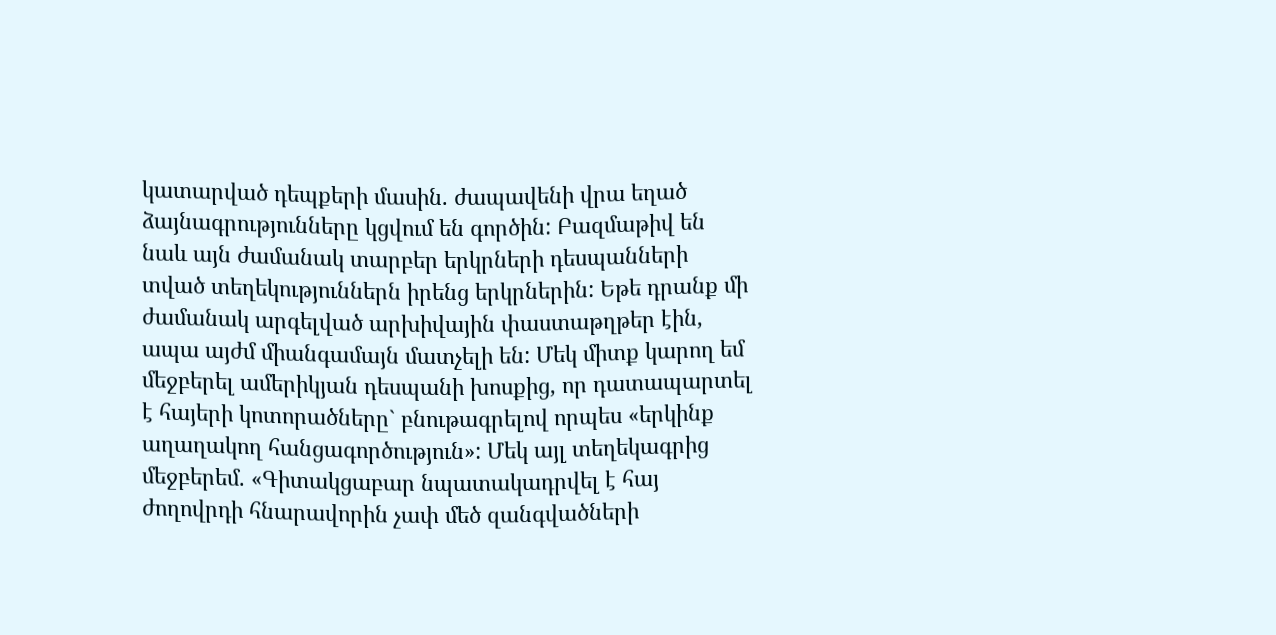կատարված դեպքերի մասին. ժապավենի վրա եղած ձայնագրությունները կցվում են գործին: Բազմաթիվ են նաև այն ժամանակ տարբեր երկրների դեսպանների տված տեղեկություններն իրենց երկրներին: Եթե դրանք մի ժամանակ արգելված արխիվային փաստաթղթեր էին, ապա այժմ միանգամայն մատչելի են: Մեկ միտք կարող եմ մեջբերել ամերիկյան դեսպանի խոսքից, որ դատապարտել է հայերի կոտորածները` բնութագրելով որպես «երկինք աղաղակող հանցագործություն»: Մեկ այլ տեղեկագրից մեջբերեմ. «Գիտակցաբար նպատակադրվել է հայ ժողովրդի հնարավորին չափ մեծ զանգվածների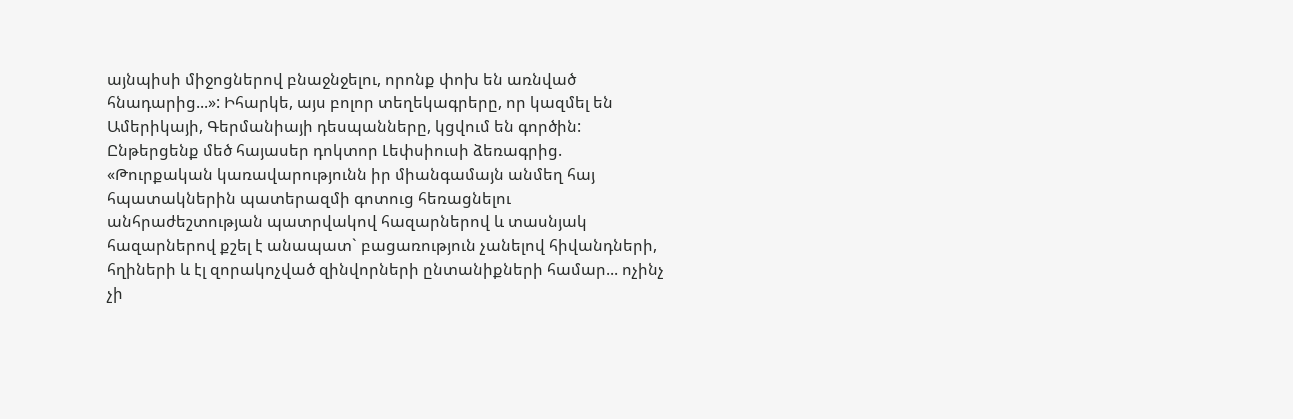այնպիսի միջոցներով բնաջնջելու, որոնք փոխ են առնված հնադարից...»: Իհարկե, այս բոլոր տեղեկագրերը, որ կազմել են Ամերիկայի, Գերմանիայի դեսպանները, կցվում են գործին: Ընթերցենք մեծ հայասեր դոկտոր Լեփսիուսի ձեռագրից. «Թուրքական կառավարությունն իր միանգամայն անմեղ հայ հպատակներին պատերազմի գոտուց հեռացնելու անհրաժեշտության պատրվակով հազարներով և տասնյակ հազարներով քշել է անապատ` բացառություն չանելով հիվանդների, հղիների և էլ զորակոչված զինվորների ընտանիքների համար... ոչինչ չի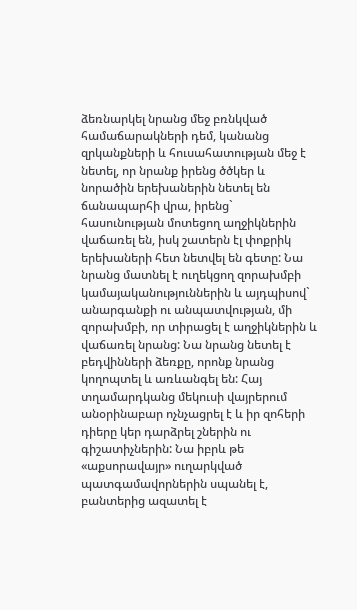ձեռնարկել նրանց մեջ բռնկված համաճարակների դեմ, կանանց զրկանքների և հուսահատության մեջ է նետել, որ նրանք իրենց ծծկեր և նորածին երեխաներին նետել են ճանապարհի վրա, իրենց` հասունության մոտեցող աղջիկներին վաճառել են, իսկ շատերն էլ փոքրիկ երեխաների հետ նետվել են գետը: Նա նրանց մատնել է ուղեկցող զորախմբի կամայականություններին և այդպիսով` անարգանքի ու անպատվության, մի զորախմբի, որ տիրացել է աղջիկներին և վաճառել նրանց: Նա նրանց նետել է բեդվինների ձեռքը, որոնք նրանց կողոպտել և առևանգել են: Հայ տղամարդկանց մեկուսի վայրերում անօրինաբար ոչնչացրել է և իր զոհերի դիերը կեր դարձրել շներին ու գիշատիչներին: Նա իբրև թե «աքսորավայր» ուղարկված պատգամավորներին սպանել է, բանտերից ազատել է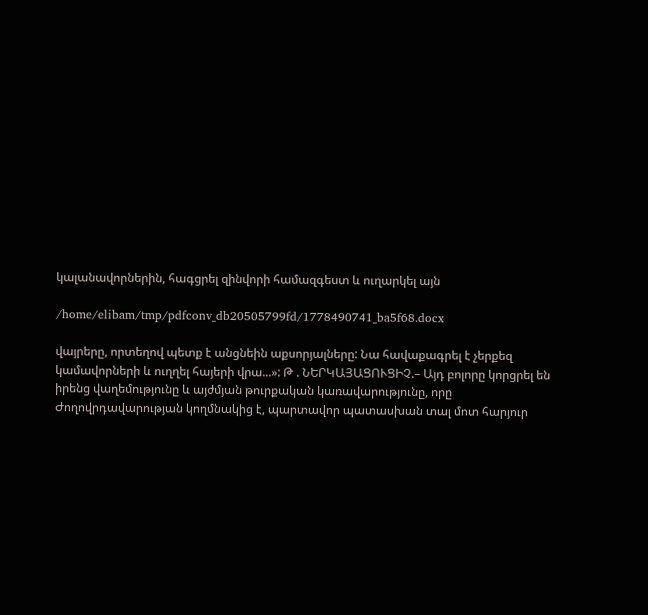կալանավորներին, հագցրել զինվորի համազգեստ և ուղարկել այն

/home/elibam/tmp/pdfconv_db20505799fd/1778490741_ba5f68.docx

վայրերը, որտեղով պետք է անցնեին աքսորյալները: Նա հավաքագրել է չերքեզ կամավորների և ուղղել հայերի վրա...»: Թ . ՆԵՐԿԱՅԱՑՈՒՑԻՉ.– Այդ բոլորը կորցրել են իրենց վաղեմությունը և այժմյան թուրքական կառավարությունը, որը Ժողովրդավարության կողմնակից է, պարտավոր պատասխան տալ մոտ հարյուր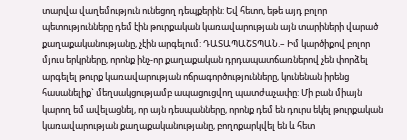տարվա վաղեմություն ունեցող դեպքերին: Եվ հետո, եթե այդ բոլոր պետությունները դեմ էին թուրքական կառավարության այն տարիների վարած քաղաքականությանը, չէին արգելում: ԴԱՏԱՊԱՇՏՊԱՆ.– Իմ կարծիքով բոլոր մյուս երկրները, որոնք ինչ-որ քաղաքական դրդապատճառներով չեն փորձել արգելել թուրք կառավարության ոճրագործությունները, կունենան իրենց հասանելիք` մեղսակցությամբ ապացուցվող պատժաչափը: Մի բան միայն կարող եմ ավելացնել, որ այն դեսպանները, որոնք դեմ են դուրս եկել թուրքական կառավարության քաղաքականությանը, բողոքարկվել են և հետ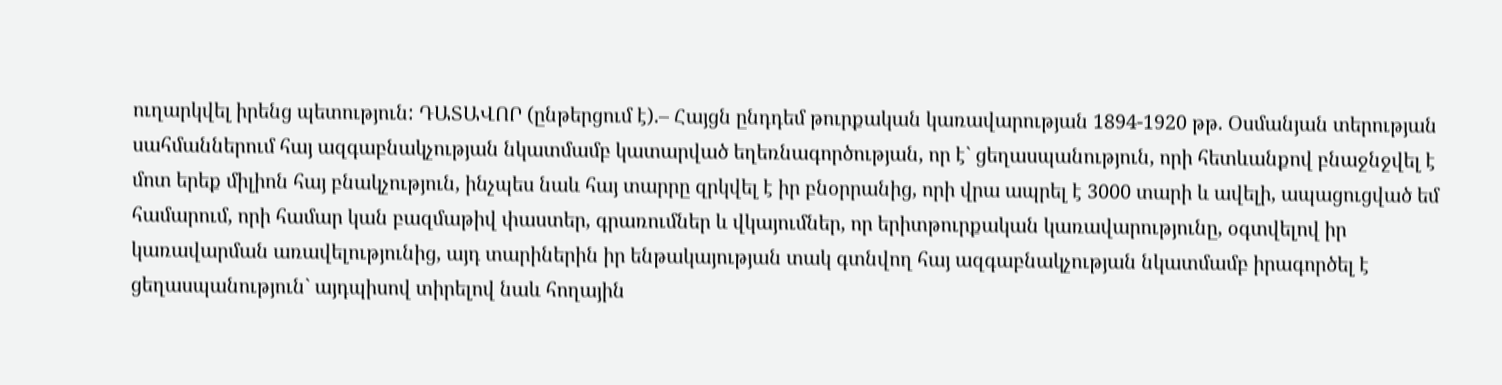ուղարկվել իրենց պետություն: ԴԱՏԱՎՈՐ (ընթերցում է).– Հայցն ընդդեմ թուրքական կառավարության 1894-1920 թթ. Օսմանյան տերության սահմաններում հայ ազգաբնակչության նկատմամբ կատարված եղեռնագործության, որ է` ցեղասպանություն, որի հետևանքով բնաջնջվել է մոտ երեք միլիոն հայ բնակչություն, ինչպես նաև հայ տարրը զրկվել է իր բնօրրանից, որի վրա ապրել է 3000 տարի և ավելի, ապացուցված եմ համարում, որի համար կան բազմաթիվ փաստեր, գրառումներ և վկայումներ, որ երիտթուրքական կառավարությունը, օգտվելով իր կառավարման առավելությունից, այդ տարիներին իր ենթակայության տակ գտնվող հայ ազգաբնակչության նկատմամբ իրագործել է ցեղասպանություն` այդպիսով տիրելով նաև հողային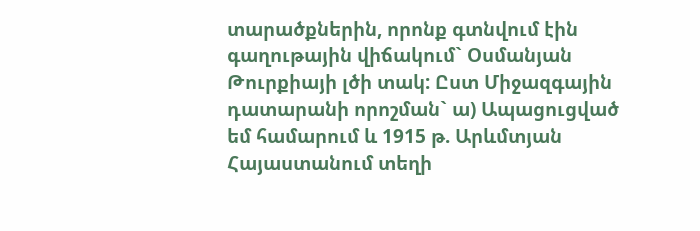տարածքներին, որոնք գտնվում էին գաղութային վիճակում` Օսմանյան Թուրքիայի լծի տակ: Ըստ Միջազգային դատարանի որոշման` ա) Ապացուցված եմ համարում և 1915 թ. Արևմտյան Հայաստանում տեղի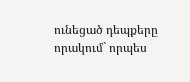ունեցած դեպքերը որակում` որպես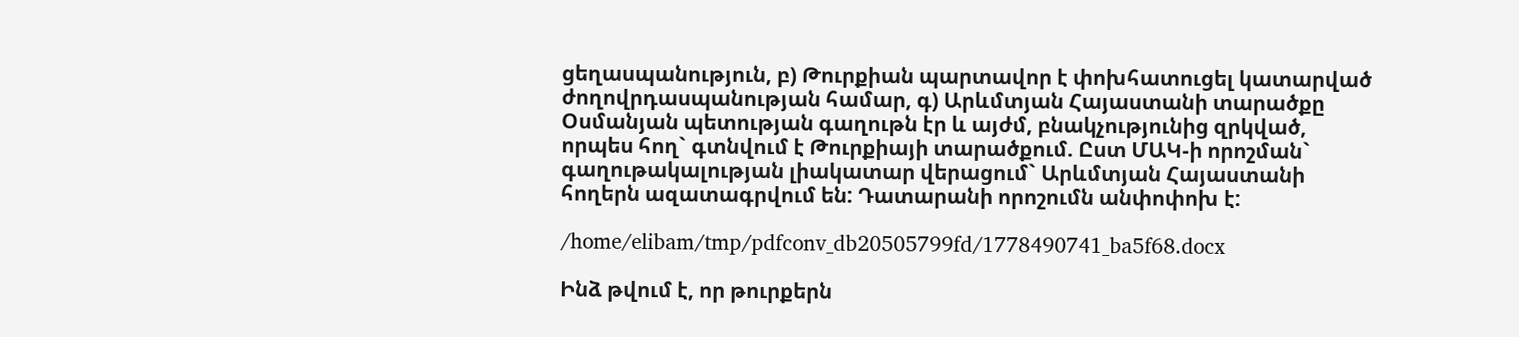ցեղասպանություն, բ) Թուրքիան պարտավոր է փոխհատուցել կատարված ժողովրդասպանության համար, գ) Արևմտյան Հայաստանի տարածքը Օսմանյան պետության գաղութն էր և այժմ, բնակչությունից զրկված, որպես հող` գտնվում է Թուրքիայի տարածքում. Ըստ ՄԱԿ-ի որոշման` գաղութակալության լիակատար վերացում` Արևմտյան Հայաստանի հողերն ազատագրվում են: Դատարանի որոշումն անփոփոխ է:

/home/elibam/tmp/pdfconv_db20505799fd/1778490741_ba5f68.docx

Ինձ թվում է, որ թուրքերն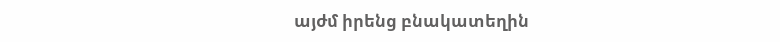այժմ իրենց բնակատեղին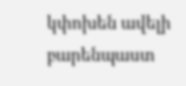կփոխեն ավելի բարենպաստ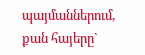պայմաններում, քան հայերը`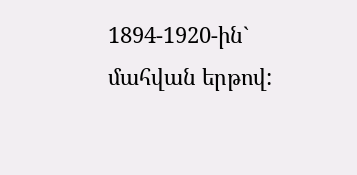1894-1920-ին` մահվան երթով: